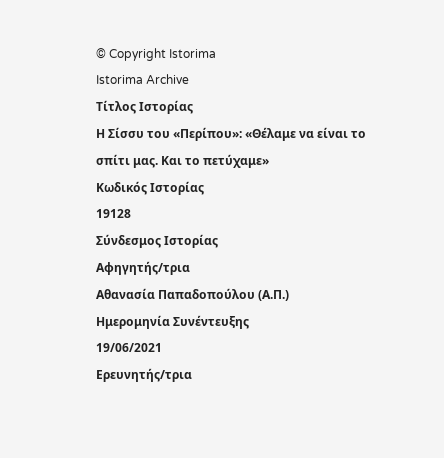© Copyright Istorima
Istorima Archive
Τίτλος Ιστορίας
Η Σίσσυ του «Περίπου»: «Θέλαμε να είναι το σπίτι μας. Και το πετύχαμε»
Κωδικός Ιστορίας
19128
Σύνδεσμος Ιστορίας
Αφηγητής/τρια
Αθανασία Παπαδοπούλου (Α.Π.)
Ημερομηνία Συνέντευξης
19/06/2021
Ερευνητής/τρια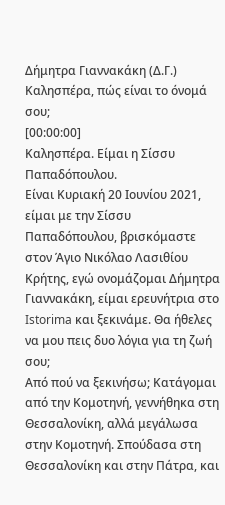Δήμητρα Γιαννακάκη (Δ.Γ.)
Καλησπέρα, πώς είναι το όνομά σου;
[00:00:00]
Καλησπέρα. Είμαι η Σίσσυ Παπαδόπουλου.
Είναι Κυριακή 20 Ιουνίου 2021, είμαι με την Σίσσυ Παπαδόπουλου, βρισκόμαστε στον Άγιο Νικόλαο Λασιθίου Κρήτης, εγώ ονομάζομαι Δήμητρα Γιαννακάκη, είμαι ερευνήτρια στο Istorima και ξεκινάμε. Θα ήθελες να μου πεις δυο λόγια για τη ζωή σου;
Από πού να ξεκινήσω; Κατάγομαι από την Κομοτηνή, γεννήθηκα στη Θεσσαλονίκη, αλλά μεγάλωσα στην Κομοτηνή. Σπούδασα στη Θεσσαλονίκη και στην Πάτρα, και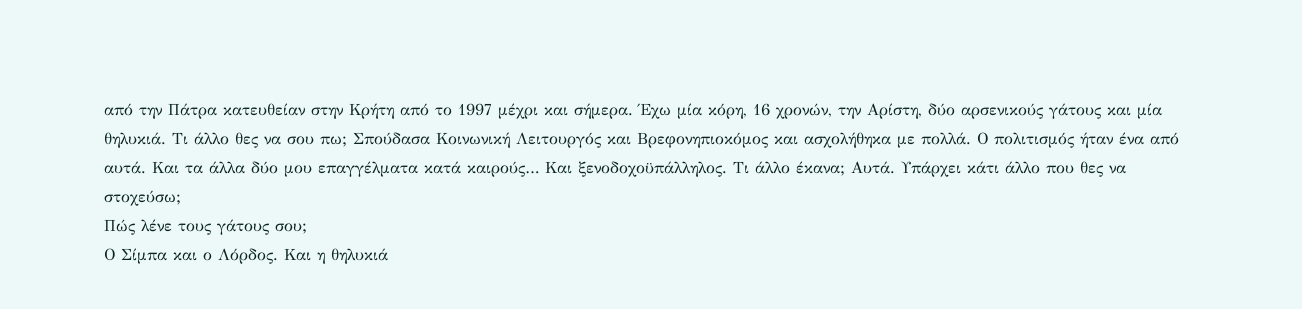από την Πάτρα κατευθείαν στην Κρήτη από το 1997 μέχρι και σήμερα. Έχω μία κόρη, 16 χρονών, την Αρίστη, δύο αρσενικούς γάτους και μία θηλυκιά. Τι άλλο θες να σου πω; Σπούδασα Κοινωνική Λειτουργός και Βρεφονηπιοκόμος και ασχολήθηκα με πολλά. Ο πολιτισμός ήταν ένα από αυτά. Και τα άλλα δύο μου επαγγέλματα κατά καιρούς… Και ξενοδοχοϋπάλληλος. Τι άλλο έκανα; Αυτά. Υπάρχει κάτι άλλο που θες να στοχεύσω;
Πώς λένε τους γάτους σου;
Ο Σίμπα και ο Λόρδος. Και η θηλυκιά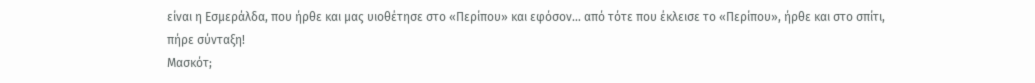είναι η Εσμεράλδα, που ήρθε και μας υιοθέτησε στο «Περίπου» και εφόσον… από τότε που έκλεισε το «Περίπου», ήρθε και στο σπίτι, πήρε σύνταξη!
Μασκότ;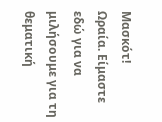Μασκότ!
Ωραία. Είμαστε εδώ για να μιλήσουμε για τη θεματική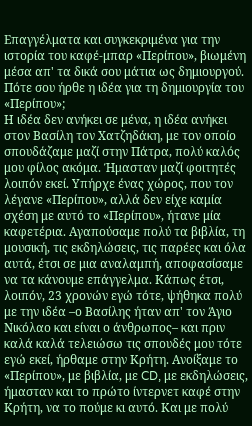Επαγγέλματα και συγκεκριμένα για την ιστορία του καφέ-μπαρ «Περίπου», βιωμένη μέσα απ' τα δικά σου μάτια ως δημιουργού. Πότε σου ήρθε η ιδέα για τη δημιουργία του «Περίπου»;
Η ιδέα δεν ανήκει σε μένα, η ιδέα ανήκει στον Βασίλη τον Χατζηδάκη, με τον οποίο σπουδάζαμε μαζί στην Πάτρα, πολύ καλός μου φίλος ακόμα. Ήμασταν μαζί φοιτητές λοιπόν εκεί. Υπήρχε ένας χώρος, που τον λέγανε «Περίπου», αλλά δεν είχε καμία σχέση με αυτό το «Περίπου», ήτανε μία καφετέρια. Αγαπούσαμε πολύ τα βιβλία, τη μουσική, τις εκδηλώσεις, τις παρέες και όλα αυτά, έτσι σε μια αναλαμπή, αποφασίσαμε να τα κάνουμε επάγγελμα. Κάπως έτσι, λοιπόν, 23 χρονών εγώ τότε, ψήθηκα πολύ με την ιδέα –ο Βασίλης ήταν απ' τον Άγιο Νικόλαο και είναι ο άνθρωπος– και πριν καλά καλά τελειώσω τις σπουδές μου τότε εγώ εκεί, ήρθαμε στην Κρήτη. Ανοίξαμε το «Περίπου», με βιβλία, με CD, με εκδηλώσεις, ήμασταν και το πρώτο ίντερνετ καφέ στην Κρήτη, να το πούμε κι αυτό. Και με πολύ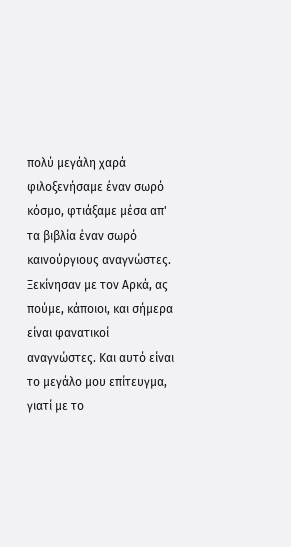πολύ μεγάλη χαρά φιλοξενήσαμε έναν σωρό κόσμο, φτιάξαμε μέσα απ' τα βιβλία έναν σωρό καινούργιους αναγνώστες. Ξεκίνησαν με τον Αρκά, ας πούμε, κάποιοι, και σήμερα είναι φανατικοί αναγνώστες. Και αυτό είναι το μεγάλο μου επίτευγμα, γιατί με το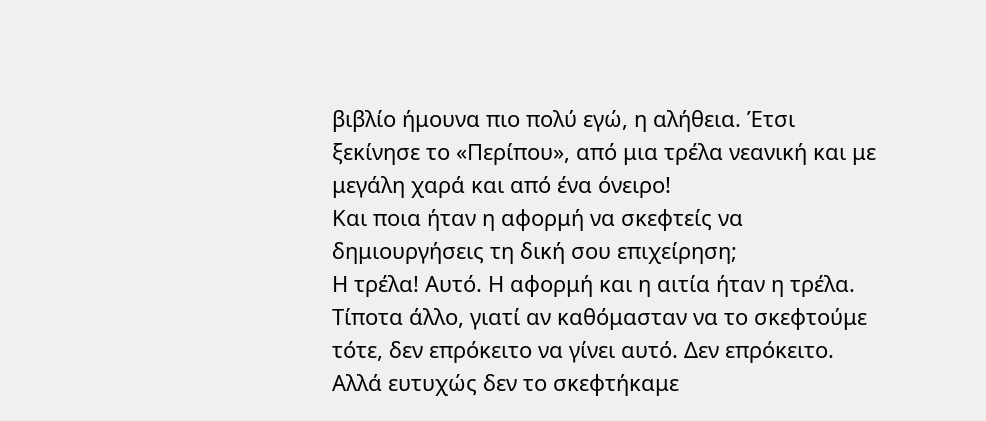βιβλίο ήμουνα πιο πολύ εγώ, η αλήθεια. Έτσι ξεκίνησε το «Περίπου», από μια τρέλα νεανική και με μεγάλη χαρά και από ένα όνειρο!
Και ποια ήταν η αφορμή να σκεφτείς να δημιουργήσεις τη δική σου επιχείρηση;
Η τρέλα! Αυτό. Η αφορμή και η αιτία ήταν η τρέλα. Τίποτα άλλο, γιατί αν καθόμασταν να το σκεφτούμε τότε, δεν επρόκειτο να γίνει αυτό. Δεν επρόκειτο. Αλλά ευτυχώς δεν το σκεφτήκαμε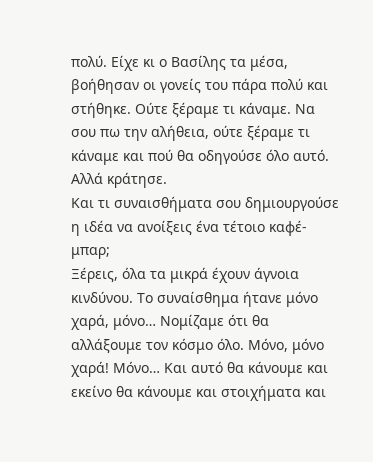πολύ. Είχε κι ο Βασίλης τα μέσα, βοήθησαν οι γονείς του πάρα πολύ και στήθηκε. Ούτε ξέραμε τι κάναμε. Να σου πω την αλήθεια, ούτε ξέραμε τι κάναμε και πού θα οδηγούσε όλο αυτό. Αλλά κράτησε.
Και τι συναισθήματα σου δημιουργούσε η ιδέα να ανοίξεις ένα τέτοιο καφέ-μπαρ;
Ξέρεις, όλα τα μικρά έχουν άγνοια κινδύνου. Το συναίσθημα ήτανε μόνο χαρά, μόνο… Νομίζαμε ότι θα αλλάξουμε τον κόσμο όλο. Μόνο, μόνο χαρά! Μόνο… Και αυτό θα κάνουμε και εκείνο θα κάνουμε και στοιχήματα και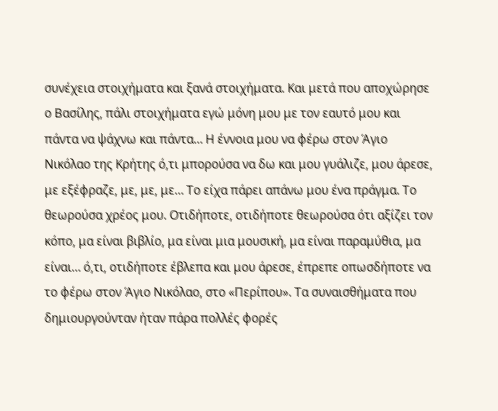συνέχεια στοιχήματα και ξανά στοιχήματα. Και μετά που αποχώρησε ο Βασίλης, πάλι στοιχήματα εγώ μόνη μου με τον εαυτό μου και πάντα να ψάχνω και πάντα… Η έννοια μου να φέρω στον Άγιο Νικόλαο της Κρήτης ό,τι μπορούσα να δω και μου γυάλιζε, μου άρεσε, με εξέφραζε, με, με, με… Το είχα πάρει απάνω μου ένα πράγμα. Το θεωρούσα χρέος μου. Οτιδήποτε, οτιδήποτε θεωρούσα ότι αξίζει τον κόπο, μα είναι βιβλίο, μα είναι μια μουσική, μα είναι παραμύθια, μα είναι… ό,τι, οτιδήποτε έβλεπα και μου άρεσε, έπρεπε οπωσδήποτε να το φέρω στον Άγιο Νικόλαο, στο «Περίπου». Τα συναισθήματα που δημιουργούνταν ήταν πάρα πολλές φορές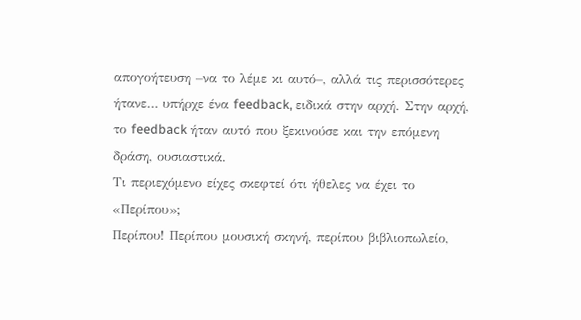απογοήτευση –να το λέμε κι αυτό–, αλλά τις περισσότερες ήτανε… υπήρχε ένα feedback, ειδικά στην αρχή. Στην αρχή, το feedback ήταν αυτό που ξεκινούσε και την επόμενη δράση, ουσιαστικά.
Τι περιεχόμενο είχες σκεφτεί ότι ήθελες να έχει το «Περίπου»;
Περίπου! Περίπου μουσική σκηνή, περίπου βιβλιοπωλείο,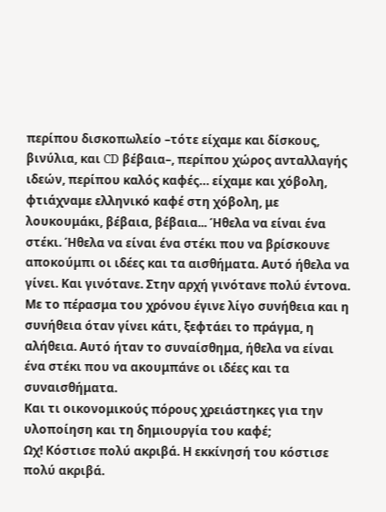περίπου δισκοπωλείο –τότε είχαμε και δίσκους, βινύλια, και CD βέβαια–, περίπου χώρος ανταλλαγής ιδεών, περίπου καλός καφές… είχαμε και χόβολη, φτιάχναμε ελληνικό καφέ στη χόβολη, με λουκουμάκι, βέβαια, βέβαια... Ήθελα να είναι ένα στέκι. Ήθελα να είναι ένα στέκι που να βρίσκουνε αποκούμπι οι ιδέες και τα αισθήματα. Αυτό ήθελα να γίνει. Και γινότανε. Στην αρχή γινότανε πολύ έντονα. Με το πέρασμα του χρόνου έγινε λίγο συνήθεια και η συνήθεια όταν γίνει κάτι, ξεφτάει το πράγμα, η αλήθεια. Αυτό ήταν το συναίσθημα, ήθελα να είναι ένα στέκι που να ακουμπάνε οι ιδέες και τα συναισθήματα.
Και τι οικονομικούς πόρους χρειάστηκες για την υλοποίηση και τη δημιουργία του καφέ;
Ωχ! Κόστισε πολύ ακριβά. Η εκκίνησή του κόστισε πολύ ακριβά.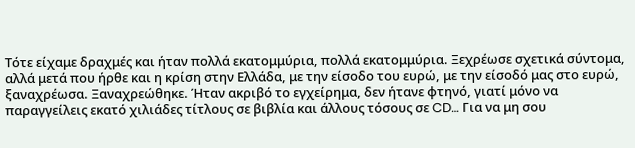Τότε είχαμε δραχμές και ήταν πολλά εκατομμύρια, πολλά εκατομμύρια. Ξεχρέωσε σχετικά σύντομα, αλλά μετά που ήρθε και η κρίση στην Ελλάδα, με την είσοδο του ευρώ, με την είσοδό μας στο ευρώ, ξαναχρέωσα. Ξαναχρεώθηκε. Ήταν ακριβό το εγχείρημα, δεν ήτανε φτηνό, γιατί μόνο να παραγγείλεις εκατό χιλιάδες τίτλους σε βιβλία και άλλους τόσους σε CD… Για να μη σου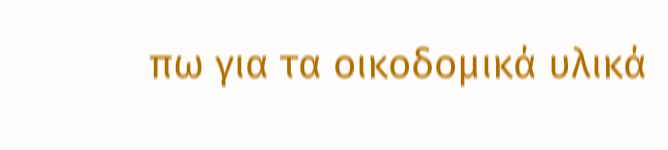πω για τα οικοδομικά υλικά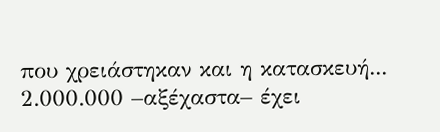που χρειάστηκαν και η κατασκευή... 2.000.000 –αξέχαστα– έχει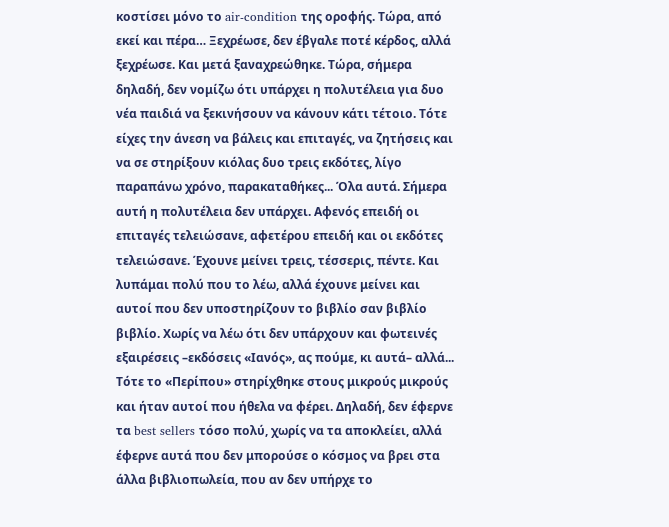κοστίσει μόνο το air-condition της οροφής. Τώρα, από εκεί και πέρα… Ξεχρέωσε, δεν έβγαλε ποτέ κέρδος, αλλά ξεχρέωσε. Και μετά ξαναχρεώθηκε. Τώρα, σήμερα δηλαδή, δεν νομίζω ότι υπάρχει η πολυτέλεια για δυο νέα παιδιά να ξεκινήσουν να κάνουν κάτι τέτοιο. Τότε είχες την άνεση να βάλεις και επιταγές, να ζητήσεις και να σε στηρίξουν κιόλας δυο τρεις εκδότες, λίγο παραπάνω χρόνο, παρακαταθήκες... Όλα αυτά. Σήμερα αυτή η πολυτέλεια δεν υπάρχει. Αφενός επειδή οι επιταγές τελειώσανε, αφετέρου επειδή και οι εκδότες τελειώσανε. Έχουνε μείνει τρεις, τέσσερις, πέντε. Και λυπάμαι πολύ που το λέω, αλλά έχουνε μείνει και αυτοί που δεν υποστηρίζουν το βιβλίο σαν βιβλίο βιβλίο. Χωρίς να λέω ότι δεν υπάρχουν και φωτεινές εξαιρέσεις –εκδόσεις «Ιανός», ας πούμε, κι αυτά– αλλά... Τότε το «Περίπου» στηρίχθηκε στους μικρούς μικρούς και ήταν αυτοί που ήθελα να φέρει. Δηλαδή, δεν έφερνε τα best sellers τόσο πολύ, χωρίς να τα αποκλείει, αλλά έφερνε αυτά που δεν μπορούσε ο κόσμος να βρει στα άλλα βιβλιοπωλεία, που αν δεν υπήρχε το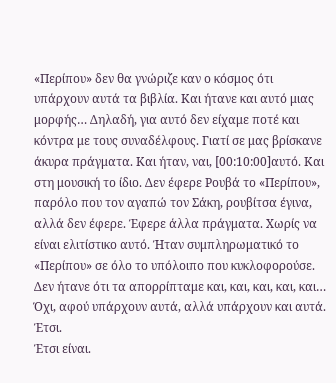«Περίπου» δεν θα γνώριζε καν ο κόσμος ότι υπάρχουν αυτά τα βιβλία. Και ήτανε και αυτό μιας μορφής… Δηλαδή, για αυτό δεν είχαμε ποτέ και κόντρα με τους συναδέλφους. Γιατί σε μας βρίσκανε άκυρα πράγματα. Και ήταν, ναι, [00:10:00]αυτό. Και στη μουσική το ίδιο. Δεν έφερε Ρουβά το «Περίπου», παρόλο που τον αγαπώ τον Σάκη, ρουβίτσα έγινα, αλλά δεν έφερε. Έφερε άλλα πράγματα. Χωρίς να είναι ελιτίστικο αυτό. Ήταν συμπληρωματικό το «Περίπου» σε όλο το υπόλοιπο που κυκλοφορούσε. Δεν ήτανε ότι τα απορρίπταμε και, και, και, και, και… Όχι, αφού υπάρχουν αυτά, αλλά υπάρχουν και αυτά. Έτσι.
Έτσι είναι.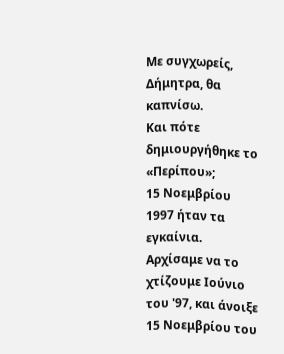Με συγχωρείς, Δήμητρα, θα καπνίσω.
Και πότε δημιουργήθηκε το «Περίπου»;
15 Νοεμβρίου 1997 ήταν τα εγκαίνια. Αρχίσαμε να το χτίζουμε Ιούνιο του '97, και άνοιξε 15 Νοεμβρίου του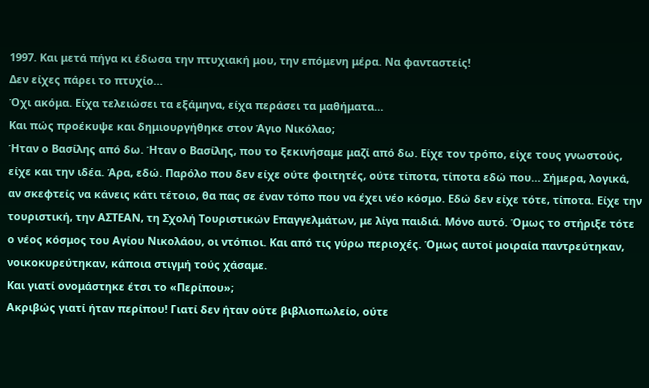1997. Και μετά πήγα κι έδωσα την πτυχιακή μου, την επόμενη μέρα. Να φανταστείς!
Δεν είχες πάρει το πτυχίο…
Όχι ακόμα. Είχα τελειώσει τα εξάμηνα, είχα περάσει τα μαθήματα…
Και πώς προέκυψε και δημιουργήθηκε στον Άγιο Νικόλαο;
Ήταν ο Βασίλης από δω. Ήταν ο Βασίλης, που το ξεκινήσαμε μαζί από δω. Είχε τον τρόπο, είχε τους γνωστούς, είχε και την ιδέα. Άρα, εδώ. Παρόλο που δεν είχε ούτε φοιτητές, ούτε τίποτα, τίποτα εδώ που… Σήμερα, λογικά, αν σκεφτείς να κάνεις κάτι τέτοιο, θα πας σε έναν τόπο που να έχει νέο κόσμο. Εδώ δεν είχε τότε, τίποτα. Είχε την τουριστική, την ΑΣΤΕΑΝ, τη Σχολή Τουριστικών Επαγγελμάτων, με λίγα παιδιά. Μόνο αυτό. Όμως το στήριξε τότε ο νέος κόσμος του Αγίου Νικολάου, οι ντόπιοι. Και από τις γύρω περιοχές. Όμως αυτοί μοιραία παντρεύτηκαν, νοικοκυρεύτηκαν, κάποια στιγμή τούς χάσαμε.
Και γιατί ονομάστηκε έτσι το «Περίπου»;
Ακριβώς γιατί ήταν περίπου! Γιατί δεν ήταν ούτε βιβλιοπωλείο, ούτε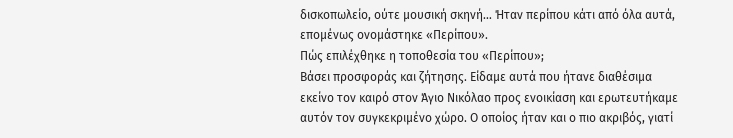δισκοπωλείο, ούτε μουσική σκηνή… Ήταν περίπου κάτι από όλα αυτά, επομένως ονομάστηκε «Περίπου».
Πώς επιλέχθηκε η τοποθεσία του «Περίπου»;
Βάσει προσφοράς και ζήτησης. Είδαμε αυτά που ήτανε διαθέσιμα εκείνο τον καιρό στον Άγιο Νικόλαο προς ενοικίαση και ερωτευτήκαμε αυτόν τον συγκεκριμένο χώρο. Ο οποίος ήταν και ο πιο ακριβός, γιατί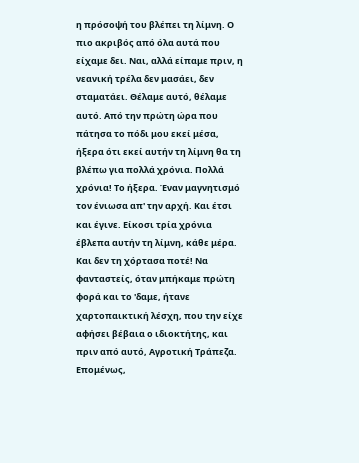η πρόσοψή του βλέπει τη λίμνη. Ο πιο ακριβός από όλα αυτά που είχαμε δει. Ναι, αλλά είπαμε πριν, η νεανική τρέλα δεν μασάει, δεν σταματάει. Θέλαμε αυτό, θέλαμε αυτό. Από την πρώτη ώρα που πάτησα το πόδι μου εκεί μέσα, ήξερα ότι εκεί αυτήν τη λίμνη θα τη βλέπω για πολλά χρόνια. Πολλά χρόνια! Το ήξερα. Έναν μαγνητισμό τον ένιωσα απ' την αρχή. Και έτσι και έγινε. Είκοσι τρία χρόνια έβλεπα αυτήν τη λίμνη, κάθε μέρα. Και δεν τη χόρτασα ποτέ! Να φανταστείς, όταν μπήκαμε πρώτη φορά και το 'δαμε, ήτανε χαρτοπαικτική λέσχη, που την είχε αφήσει βέβαια ο ιδιοκτήτης, και πριν από αυτό, Αγροτική Τράπεζα. Επομένως,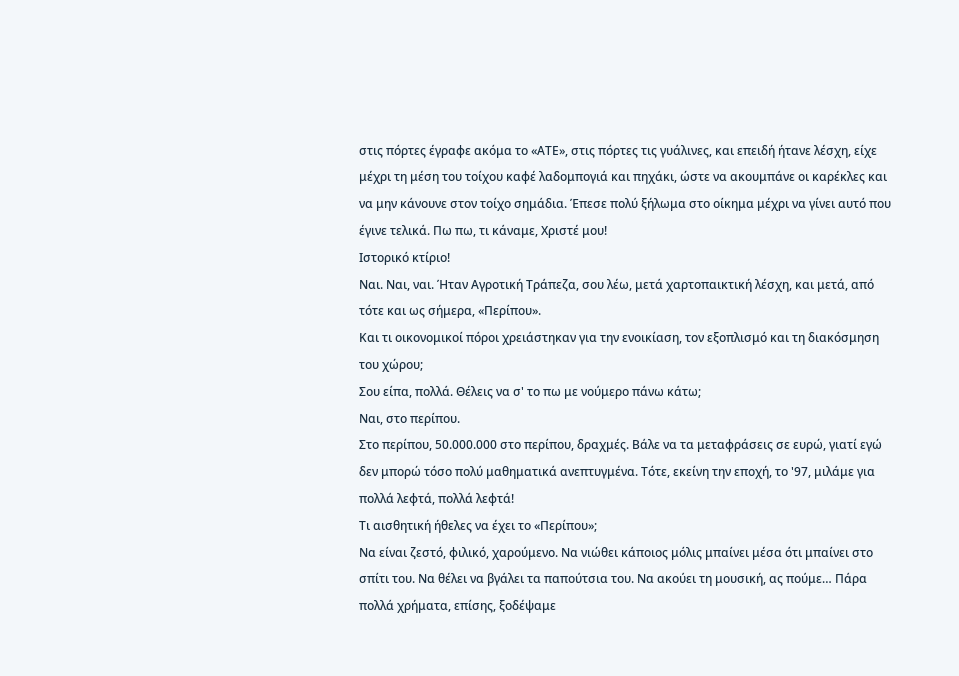στις πόρτες έγραφε ακόμα το «ΑΤΕ», στις πόρτες τις γυάλινες, και επειδή ήτανε λέσχη, είχε μέχρι τη μέση του τοίχου καφέ λαδομπογιά και πηχάκι, ώστε να ακουμπάνε οι καρέκλες και να μην κάνουνε στον τοίχο σημάδια. Έπεσε πολύ ξήλωμα στο οίκημα μέχρι να γίνει αυτό που έγινε τελικά. Πω πω, τι κάναμε, Χριστέ μου!
Ιστορικό κτίριο!
Ναι. Ναι, ναι. Ήταν Αγροτική Τράπεζα, σου λέω, μετά χαρτοπαικτική λέσχη, και μετά, από τότε και ως σήμερα, «Περίπου».
Και τι οικονομικοί πόροι χρειάστηκαν για την ενοικίαση, τον εξοπλισμό και τη διακόσμηση του χώρου;
Σου είπα, πολλά. Θέλεις να σ' το πω με νούμερο πάνω κάτω;
Ναι, στο περίπου.
Στο περίπου, 50.000.000 στο περίπου, δραχμές. Βάλε να τα μεταφράσεις σε ευρώ, γιατί εγώ δεν μπορώ τόσο πολύ μαθηματικά ανεπτυγμένα. Τότε, εκείνη την εποχή, το '97, μιλάμε για πολλά λεφτά, πολλά λεφτά!
Τι αισθητική ήθελες να έχει το «Περίπου»;
Να είναι ζεστό, φιλικό, χαρούμενο. Να νιώθει κάποιος μόλις μπαίνει μέσα ότι μπαίνει στο σπίτι του. Να θέλει να βγάλει τα παπούτσια του. Να ακούει τη μουσική, ας πούμε… Πάρα πολλά χρήματα, επίσης, ξοδέψαμε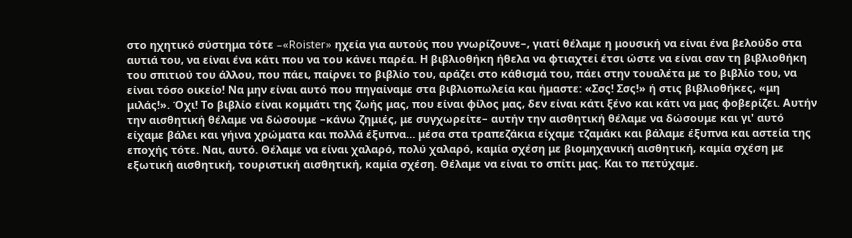στο ηχητικό σύστημα τότε –«Roister» ηχεία για αυτούς που γνωρίζουνε–, γιατί θέλαμε η μουσική να είναι ένα βελούδο στα αυτιά του, να είναι ένα κάτι που να του κάνει παρέα. Η βιβλιοθήκη ήθελα να φτιαχτεί έτσι ώστε να είναι σαν τη βιβλιοθήκη του σπιτιού του άλλου, που πάει, παίρνει το βιβλίο του, αράζει στο κάθισμά του, πάει στην τουαλέτα με το βιβλίο του, να είναι τόσο οικείο! Να μην είναι αυτό που πηγαίναμε στα βιβλιοπωλεία και ήμαστε: «Σσς! Σσς!» ή στις βιβλιοθήκες, «μη μιλάς!». Όχι! Το βιβλίο είναι κομμάτι της ζωής μας, που είναι φίλος μας, δεν είναι κάτι ξένο και κάτι να μας φοβερίζει. Αυτήν την αισθητική θέλαμε να δώσουμε –κάνω ζημιές, με συγχωρείτε– αυτήν την αισθητική θέλαμε να δώσουμε και γι' αυτό είχαμε βάλει και γήινα χρώματα και πολλά έξυπνα… μέσα στα τραπεζάκια είχαμε τζαμάκι και βάλαμε έξυπνα και αστεία της εποχής τότε. Ναι, αυτό. Θέλαμε να είναι χαλαρό, πολύ χαλαρό, καμία σχέση με βιομηχανική αισθητική, καμία σχέση με εξωτική αισθητική, τουριστική αισθητική, καμία σχέση. Θέλαμε να είναι το σπίτι μας. Και το πετύχαμε.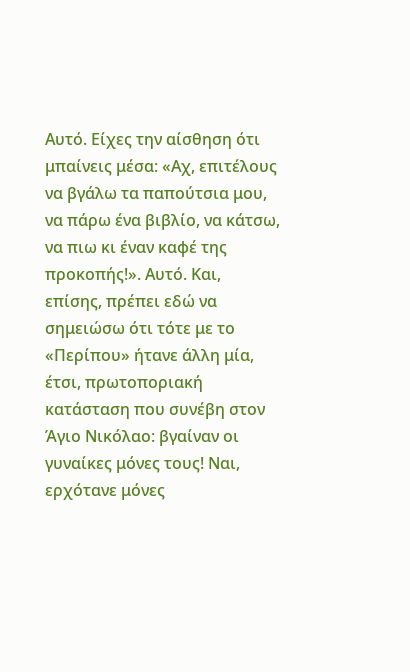Αυτό. Είχες την αίσθηση ότι μπαίνεις μέσα: «Αχ, επιτέλους να βγάλω τα παπούτσια μου, να πάρω ένα βιβλίο, να κάτσω, να πιω κι έναν καφέ της προκοπής!». Αυτό. Και, επίσης, πρέπει εδώ να σημειώσω ότι τότε με το «Περίπου» ήτανε άλλη μία, έτσι, πρωτοποριακή κατάσταση που συνέβη στον Άγιο Νικόλαο: βγαίναν οι γυναίκες μόνες τους! Ναι, ερχότανε μόνες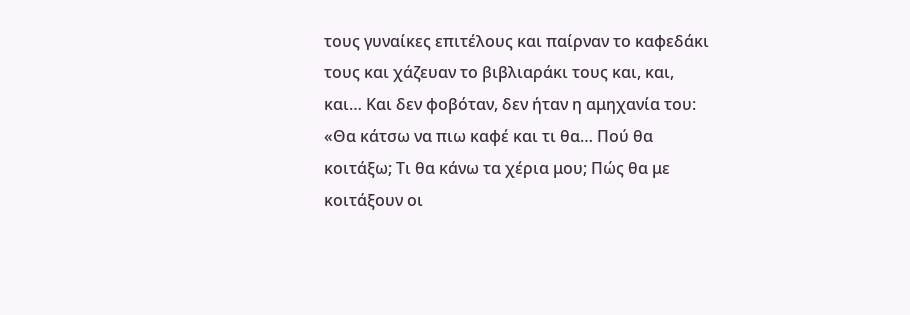τους γυναίκες επιτέλους και παίρναν το καφεδάκι τους και χάζευαν το βιβλιαράκι τους και, και, και… Και δεν φοβόταν, δεν ήταν η αμηχανία του: «Θα κάτσω να πιω καφέ και τι θα… Πού θα κοιτάξω; Τι θα κάνω τα χέρια μου; Πώς θα με κοιτάξουν οι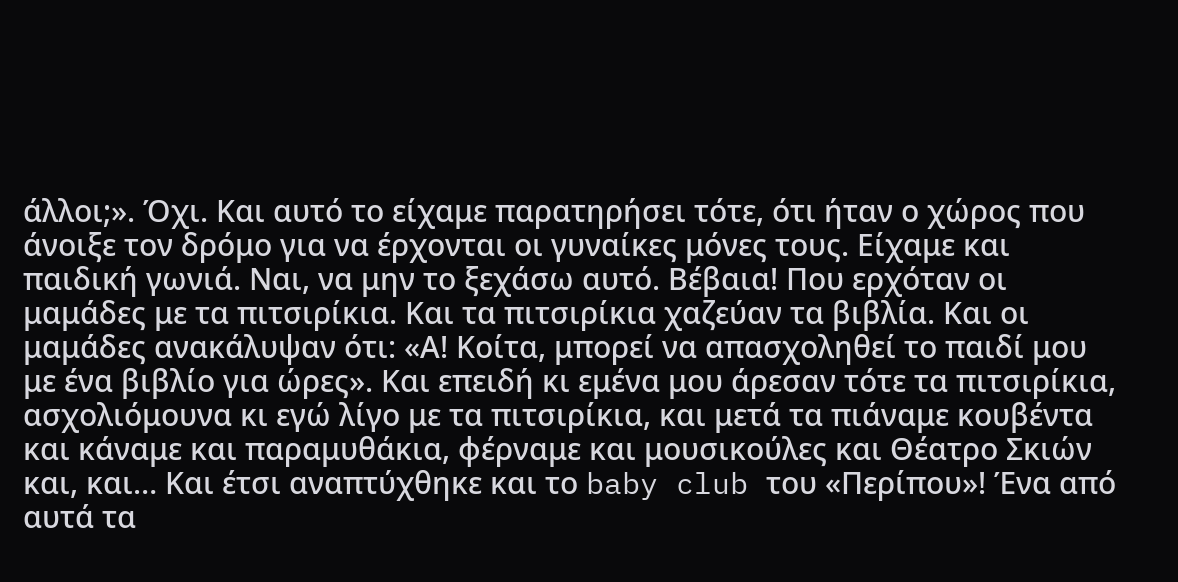άλλοι;». Όχι. Και αυτό το είχαμε παρατηρήσει τότε, ότι ήταν ο χώρος που άνοιξε τον δρόμο για να έρχονται οι γυναίκες μόνες τους. Είχαμε και παιδική γωνιά. Ναι, να μην το ξεχάσω αυτό. Βέβαια! Που ερχόταν οι μαμάδες με τα πιτσιρίκια. Και τα πιτσιρίκια χαζεύαν τα βιβλία. Και οι μαμάδες ανακάλυψαν ότι: «Α! Κοίτα, μπορεί να απασχοληθεί το παιδί μου με ένα βιβλίο για ώρες». Και επειδή κι εμένα μου άρεσαν τότε τα πιτσιρίκια, ασχολιόμουνα κι εγώ λίγο με τα πιτσιρίκια, και μετά τα πιάναμε κουβέντα και κάναμε και παραμυθάκια, φέρναμε και μουσικούλες και Θέατρο Σκιών και, και… Και έτσι αναπτύχθηκε και το baby club του «Περίπου»! Ένα από αυτά τα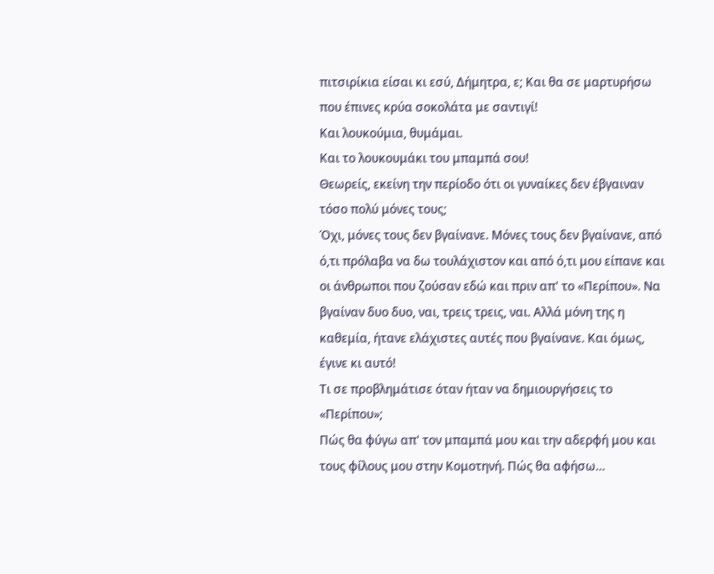πιτσιρίκια είσαι κι εσύ, Δήμητρα, ε; Και θα σε μαρτυρήσω που έπινες κρύα σοκολάτα με σαντιγί!
Και λουκούμια, θυμάμαι.
Και το λουκουμάκι του μπαμπά σου!
Θεωρείς, εκείνη την περίοδο ότι οι γυναίκες δεν έβγαιναν τόσο πολύ μόνες τους;
Όχι, μόνες τους δεν βγαίνανε. Μόνες τους δεν βγαίνανε, από ό,τι πρόλαβα να δω τουλάχιστον και από ό,τι μου είπανε και οι άνθρωποι που ζούσαν εδώ και πριν απ' το «Περίπου». Να βγαίναν δυο δυο, ναι, τρεις τρεις, ναι. Αλλά μόνη της η καθεμία, ήτανε ελάχιστες αυτές που βγαίνανε. Και όμως, έγινε κι αυτό!
Τι σε προβλημάτισε όταν ήταν να δημιουργήσεις το «Περίπου»;
Πώς θα φύγω απ' τον μπαμπά μου και την αδερφή μου και τους φίλους μου στην Κομοτηνή. Πώς θα αφήσω…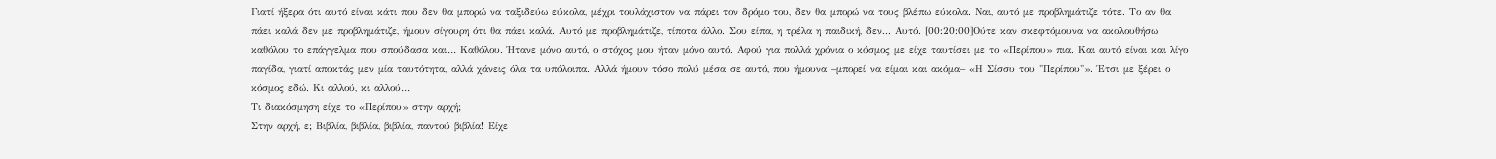Γιατί ήξερα ότι αυτό είναι κάτι που δεν θα μπορώ να ταξιδεύω εύκολα, μέχρι τουλάχιστον να πάρει τον δρόμο του, δεν θα μπορώ να τους βλέπω εύκολα. Ναι, αυτό με προβλημάτιζε τότε. Το αν θα πάει καλά δεν με προβλημάτιζε, ήμουν σίγουρη ότι θα πάει καλά. Αυτό με προβλημάτιζε, τίποτα άλλο. Σου είπα, η τρέλα η παιδική, δεν... Αυτό. [00:20:00]Ούτε καν σκεφτόμουνα να ακολουθήσω καθόλου το επάγγελμα που σπούδασα και… Καθόλου. Ήτανε μόνο αυτό, ο στόχος μου ήταν μόνο αυτό. Αφού για πολλά χρόνια ο κόσμος με είχε ταυτίσει με το «Περίπου» πια. Και αυτό είναι και λίγο παγίδα, γιατί αποκτάς μεν μία ταυτότητα, αλλά χάνεις όλα τα υπόλοιπα. Αλλά ήμουν τόσο πολύ μέσα σε αυτό, που ήμουνα –μπορεί να είμαι και ακόμα– «Η Σίσσυ του "Περίπου"». Έτσι με ξέρει ο κόσμος εδώ. Κι αλλού, κι αλλού…
Τι διακόσμηση είχε το «Περίπου» στην αρχή;
Στην αρχή, ε; Βιβλία, βιβλία, βιβλία, παντού βιβλία! Είχε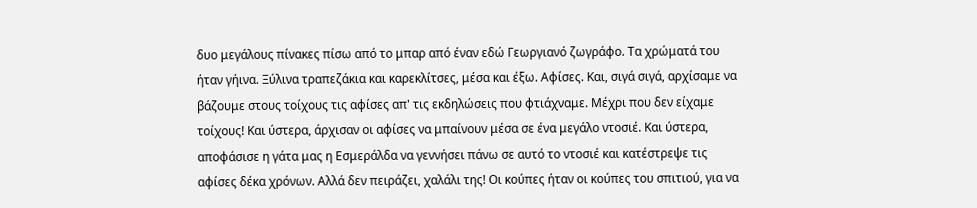δυο μεγάλους πίνακες πίσω από το μπαρ από έναν εδώ Γεωργιανό ζωγράφο. Τα χρώματά του ήταν γήινα. Ξύλινα τραπεζάκια και καρεκλίτσες, μέσα και έξω. Αφίσες. Και, σιγά σιγά, αρχίσαμε να βάζουμε στους τοίχους τις αφίσες απ' τις εκδηλώσεις που φτιάχναμε. Μέχρι που δεν είχαμε τοίχους! Και ύστερα, άρχισαν οι αφίσες να μπαίνουν μέσα σε ένα μεγάλο ντοσιέ. Και ύστερα, αποφάσισε η γάτα μας η Εσμεράλδα να γεννήσει πάνω σε αυτό το ντοσιέ και κατέστρεψε τις αφίσες δέκα χρόνων. Αλλά δεν πειράζει, χαλάλι της! Οι κούπες ήταν οι κούπες του σπιτιού, για να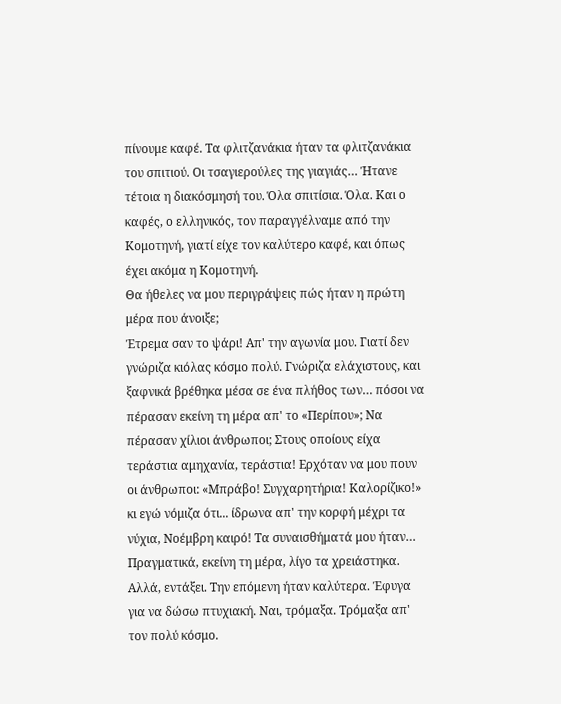πίνουμε καφέ. Τα φλιτζανάκια ήταν τα φλιτζανάκια του σπιτιού. Οι τσαγιερούλες της γιαγιάς… Ήτανε τέτοια η διακόσμησή του. Όλα σπιτίσια. Όλα. Και ο καφές, ο ελληνικός, τον παραγγέλναμε από την Κομοτηνή, γιατί είχε τον καλύτερο καφέ, και όπως έχει ακόμα η Κομοτηνή.
Θα ήθελες να μου περιγράψεις πώς ήταν η πρώτη μέρα που άνοιξε;
Έτρεμα σαν το ψάρι! Απ' την αγωνία μου. Γιατί δεν γνώριζα κιόλας κόσμο πολύ. Γνώριζα ελάχιστους, και ξαφνικά βρέθηκα μέσα σε ένα πλήθος των… πόσοι να πέρασαν εκείνη τη μέρα απ' το «Περίπου»; Να πέρασαν χίλιοι άνθρωποι; Στους οποίους είχα τεράστια αμηχανία, τεράστια! Ερχόταν να μου πουν οι άνθρωποι: «Μπράβο! Συγχαρητήρια! Καλορίζικο!» κι εγώ νόμιζα ότι... ίδρωνα απ' την κορφή μέχρι τα νύχια, Νοέμβρη καιρό! Τα συναισθήματά μου ήταν… Πραγματικά, εκείνη τη μέρα, λίγο τα χρειάστηκα. Αλλά, εντάξει. Την επόμενη ήταν καλύτερα. Έφυγα για να δώσω πτυχιακή. Ναι, τρόμαξα. Τρόμαξα απ' τον πολύ κόσμο.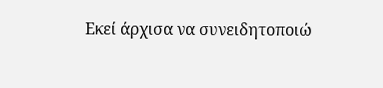Εκεί άρχισα να συνειδητοποιώ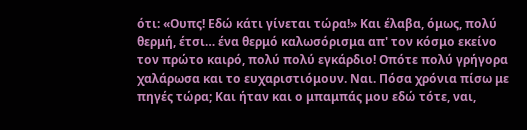ότι: «Ουπς! Εδώ κάτι γίνεται τώρα!» Και έλαβα, όμως, πολύ θερμή, έτσι… ένα θερμό καλωσόρισμα απ' τον κόσμο εκείνο τον πρώτο καιρό, πολύ πολύ εγκάρδιο! Οπότε πολύ γρήγορα χαλάρωσα και το ευχαριστιόμουν. Ναι. Πόσα χρόνια πίσω με πηγές τώρα; Και ήταν και ο μπαμπάς μου εδώ τότε, ναι,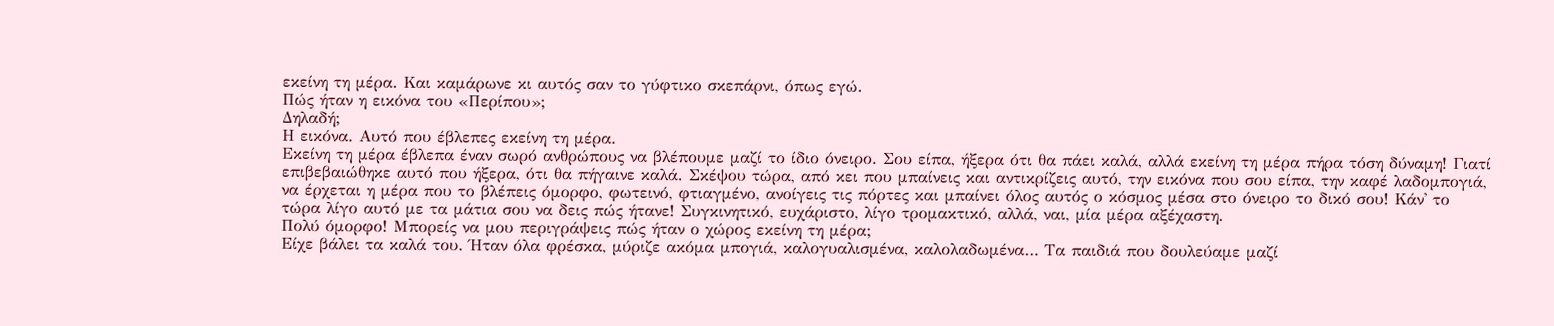εκείνη τη μέρα. Και καμάρωνε κι αυτός σαν το γύφτικο σκεπάρνι, όπως εγώ.
Πώς ήταν η εικόνα του «Περίπου»;
Δηλαδή;
Η εικόνα. Αυτό που έβλεπες εκείνη τη μέρα.
Εκείνη τη μέρα έβλεπα έναν σωρό ανθρώπους να βλέπουμε μαζί το ίδιο όνειρο. Σου είπα, ήξερα ότι θα πάει καλά, αλλά εκείνη τη μέρα πήρα τόση δύναμη! Γιατί επιβεβαιώθηκε αυτό που ήξερα, ότι θα πήγαινε καλά. Σκέψου τώρα, από κει που μπαίνεις και αντικρίζεις αυτό, την εικόνα που σου είπα, την καφέ λαδομπογιά, να έρχεται η μέρα που το βλέπεις όμορφο, φωτεινό, φτιαγμένο, ανοίγεις τις πόρτες και μπαίνει όλος αυτός ο κόσμος μέσα στο όνειρο το δικό σου! Κάν' το τώρα λίγο αυτό με τα μάτια σου να δεις πώς ήτανε! Συγκινητικό, ευχάριστο, λίγο τρομακτικό, αλλά, ναι, μία μέρα αξέχαστη.
Πολύ όμορφο! Μπορείς να μου περιγράψεις πώς ήταν ο χώρος εκείνη τη μέρα;
Είχε βάλει τα καλά του. Ήταν όλα φρέσκα, μύριζε ακόμα μπογιά, καλογυαλισμένα, καλολαδωμένα… Τα παιδιά που δουλεύαμε μαζί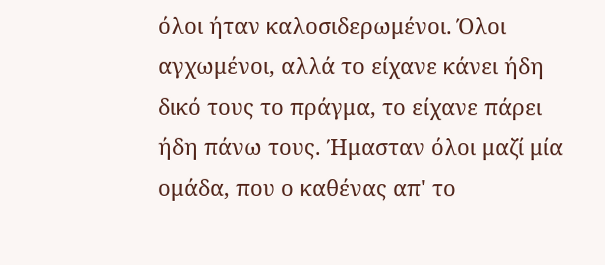όλοι ήταν καλοσιδερωμένοι. Όλοι αγχωμένοι, αλλά το είχανε κάνει ήδη δικό τους το πράγμα, το είχανε πάρει ήδη πάνω τους. Ήμασταν όλοι μαζί μία ομάδα, που ο καθένας απ' το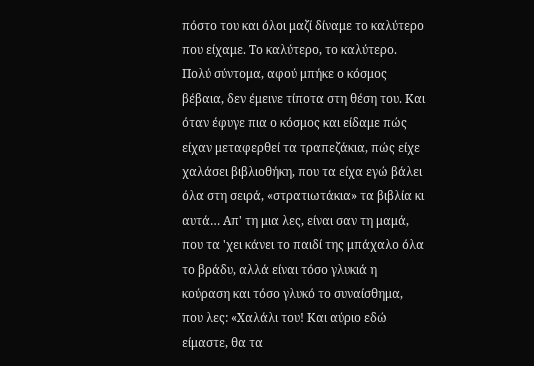πόστο του και όλοι μαζί δίναμε το καλύτερο που είχαμε. Το καλύτερο, το καλύτερο. Πολύ σύντομα, αφού μπήκε ο κόσμος βέβαια, δεν έμεινε τίποτα στη θέση του. Και όταν έφυγε πια ο κόσμος και είδαμε πώς είχαν μεταφερθεί τα τραπεζάκια, πώς είχε χαλάσει βιβλιοθήκη, που τα είχα εγώ βάλει όλα στη σειρά, «στρατιωτάκια» τα βιβλία κι αυτά… Απ' τη μια λες, είναι σαν τη μαμά, που τα 'χει κάνει το παιδί της μπάχαλο όλα το βράδυ, αλλά είναι τόσο γλυκιά η κούραση και τόσο γλυκό το συναίσθημα, που λες: «Χαλάλι του! Και αύριο εδώ είμαστε, θα τα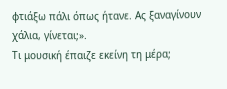φτιάξω πάλι όπως ήτανε. Ας ξαναγίνουν χάλια, γίνεται;».
Τι μουσική έπαιζε εκείνη τη μέρα;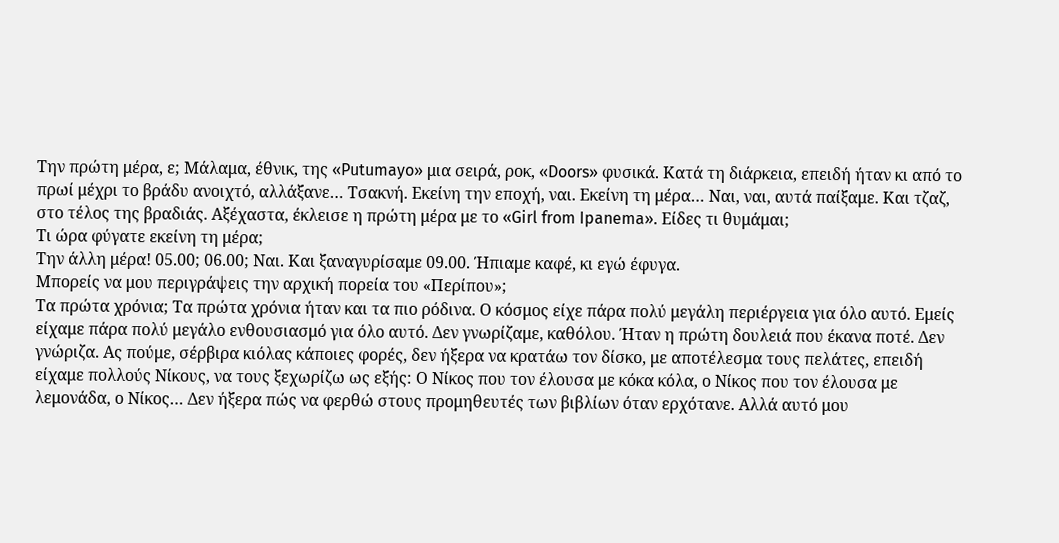Την πρώτη μέρα, ε; Μάλαμα, έθνικ, της «Putumayo» μια σειρά, ροκ, «Doors» φυσικά. Κατά τη διάρκεια, επειδή ήταν κι από το πρωί μέχρι το βράδυ ανοιχτό, αλλάξανε… Τσακνή. Εκείνη την εποχή, ναι. Εκείνη τη μέρα… Ναι, ναι, αυτά παίξαμε. Και τζαζ, στο τέλος της βραδιάς. Αξέχαστα, έκλεισε η πρώτη μέρα με το «Girl from Ipanema». Είδες τι θυμάμαι;
Τι ώρα φύγατε εκείνη τη μέρα;
Την άλλη μέρα! 05.00; 06.00; Ναι. Και ξαναγυρίσαμε 09.00. Ήπιαμε καφέ, κι εγώ έφυγα.
Μπορείς να μου περιγράψεις την αρχική πορεία του «Περίπου»;
Τα πρώτα χρόνια; Τα πρώτα χρόνια ήταν και τα πιο ρόδινα. Ο κόσμος είχε πάρα πολύ μεγάλη περιέργεια για όλο αυτό. Εμείς είχαμε πάρα πολύ μεγάλο ενθουσιασμό για όλο αυτό. Δεν γνωρίζαμε, καθόλου. Ήταν η πρώτη δουλειά που έκανα ποτέ. Δεν γνώριζα. Ας πούμε, σέρβιρα κιόλας κάποιες φορές, δεν ήξερα να κρατάω τον δίσκο, με αποτέλεσμα τους πελάτες, επειδή είχαμε πολλούς Νίκους, να τους ξεχωρίζω ως εξής: Ο Νίκος που τον έλουσα με κόκα κόλα, ο Νίκος που τον έλουσα με λεμονάδα, ο Νίκος… Δεν ήξερα πώς να φερθώ στους προμηθευτές των βιβλίων όταν ερχότανε. Αλλά αυτό μου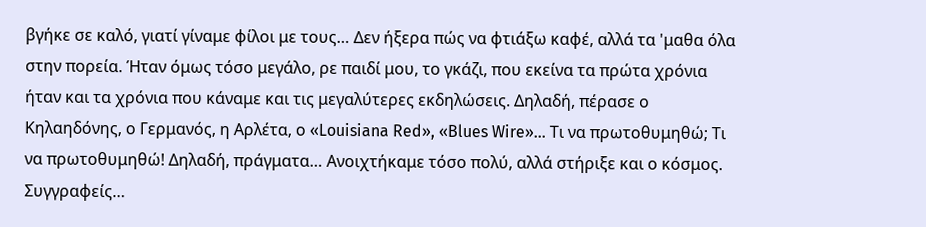βγήκε σε καλό, γιατί γίναμε φίλοι με τους… Δεν ήξερα πώς να φτιάξω καφέ, αλλά τα 'μαθα όλα στην πορεία. Ήταν όμως τόσο μεγάλο, ρε παιδί μου, το γκάζι, που εκείνα τα πρώτα χρόνια ήταν και τα χρόνια που κάναμε και τις μεγαλύτερες εκδηλώσεις. Δηλαδή, πέρασε ο Κηλαηδόνης, ο Γερμανός, η Αρλέτα, ο «Louisiana Red», «Blues Wire»… Τι να πρωτοθυμηθώ; Τι να πρωτοθυμηθώ! Δηλαδή, πράγματα… Ανοιχτήκαμε τόσο πολύ, αλλά στήριξε και ο κόσμος. Συγγραφείς…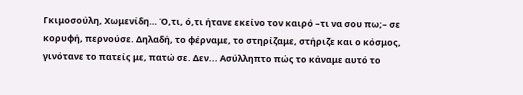Γκιμοσούλη, Χωμενίδη… Ό,τι, ό,τι ήτανε εκείνο τον καιρό –τι να σου πω;– σε κορυφή, περνούσε. Δηλαδή, το φέρναμε, το στηρίζαμε, στήριζε και ο κόσμος, γινότανε το πατείς με, πατώ σε. Δεν... Ασύλληπτο πώς το κάναμε αυτό το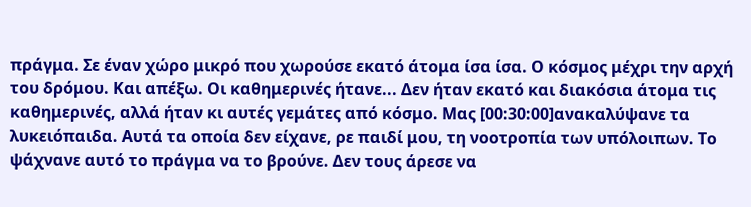πράγμα. Σε έναν χώρο μικρό που χωρούσε εκατό άτομα ίσα ίσα. Ο κόσμος μέχρι την αρχή του δρόμου. Και απέξω. Οι καθημερινές ήτανε... Δεν ήταν εκατό και διακόσια άτομα τις καθημερινές, αλλά ήταν κι αυτές γεμάτες από κόσμο. Μας [00:30:00]ανακαλύψανε τα λυκειόπαιδα. Αυτά τα οποία δεν είχανε, ρε παιδί μου, τη νοοτροπία των υπόλοιπων. Το ψάχνανε αυτό το πράγμα να το βρούνε. Δεν τους άρεσε να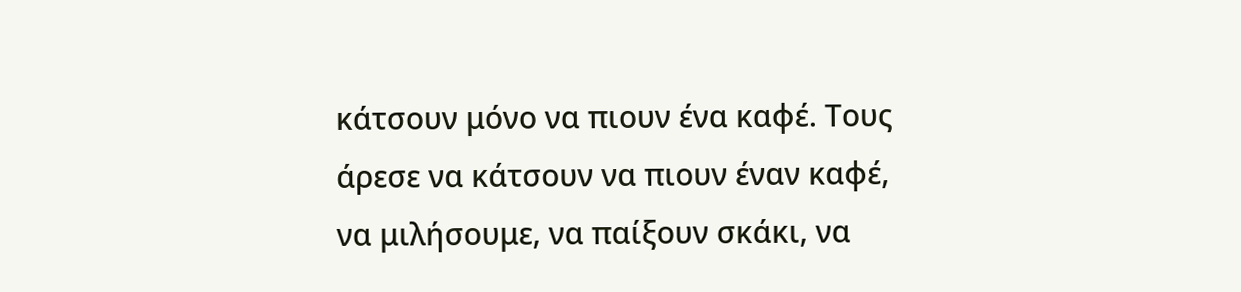κάτσουν μόνο να πιουν ένα καφέ. Τους άρεσε να κάτσουν να πιουν έναν καφέ, να μιλήσουμε, να παίξουν σκάκι, να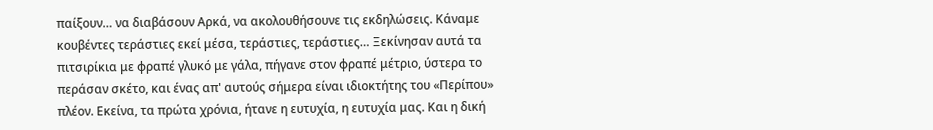παίξουν… να διαβάσουν Αρκά, να ακολουθήσουνε τις εκδηλώσεις. Κάναμε κουβέντες τεράστιες εκεί μέσα, τεράστιες, τεράστιες… Ξεκίνησαν αυτά τα πιτσιρίκια με φραπέ γλυκό με γάλα, πήγανε στον φραπέ μέτριο, ύστερα το περάσαν σκέτο, και ένας απ' αυτούς σήμερα είναι ιδιοκτήτης του «Περίπου» πλέον. Εκείνα, τα πρώτα χρόνια, ήτανε η ευτυχία, η ευτυχία μας. Και η δική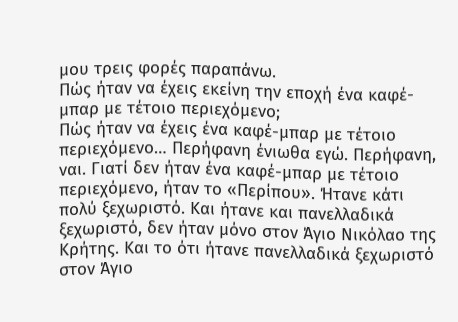μου τρεις φορές παραπάνω.
Πώς ήταν να έχεις εκείνη την εποχή ένα καφέ-μπαρ με τέτοιο περιεχόμενο;
Πώς ήταν να έχεις ένα καφέ-μπαρ με τέτοιο περιεχόμενο… Περήφανη ένιωθα εγώ. Περήφανη, ναι. Γιατί δεν ήταν ένα καφέ-μπαρ με τέτοιο περιεχόμενο, ήταν το «Περίπου». Ήτανε κάτι πολύ ξεχωριστό. Και ήτανε και πανελλαδικά ξεχωριστό, δεν ήταν μόνο στον Άγιο Νικόλαο της Κρήτης. Και το ότι ήτανε πανελλαδικά ξεχωριστό στον Άγιο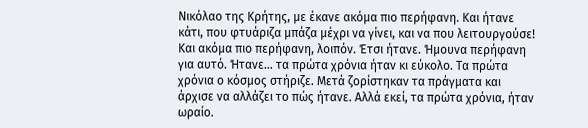Νικόλαο της Κρήτης, με έκανε ακόμα πιο περήφανη. Και ήτανε κάτι, που φτυάριζα μπάζα μέχρι να γίνει, και να που λειτουργούσε! Και ακόμα πιο περήφανη, λοιπόν. Έτσι ήτανε. Ήμουνα περήφανη για αυτό. Ήτανε… τα πρώτα χρόνια ήταν κι εύκολο. Τα πρώτα χρόνια ο κόσμος στήριζε. Μετά ζορίστηκαν τα πράγματα και άρχισε να αλλάζει το πώς ήτανε. Αλλά εκεί, τα πρώτα χρόνια, ήταν ωραίο.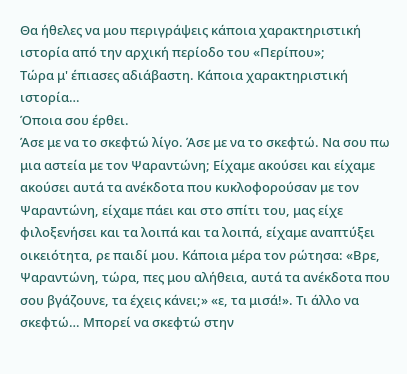Θα ήθελες να μου περιγράψεις κάποια χαρακτηριστική ιστορία από την αρχική περίοδο του «Περίπου»;
Τώρα μ' έπιασες αδιάβαστη. Κάποια χαρακτηριστική ιστορία…
Όποια σου έρθει.
Άσε με να το σκεφτώ λίγο. Άσε με να το σκεφτώ. Να σου πω μια αστεία με τον Ψαραντώνη; Είχαμε ακούσει και είχαμε ακούσει αυτά τα ανέκδοτα που κυκλοφορούσαν με τον Ψαραντώνη, είχαμε πάει και στο σπίτι του, μας είχε φιλοξενήσει και τα λοιπά και τα λοιπά, είχαμε αναπτύξει οικειότητα, ρε παιδί μου. Κάποια μέρα τον ρώτησα: «Βρε, Ψαραντώνη, τώρα, πες μου αλήθεια, αυτά τα ανέκδοτα που σου βγάζουνε, τα έχεις κάνει;» «ε, τα μισά!». Τι άλλο να σκεφτώ… Μπορεί να σκεφτώ στην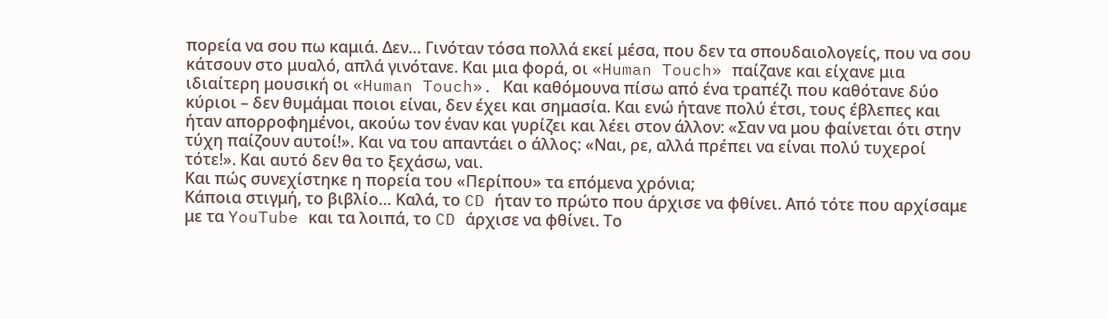πορεία να σου πω καμιά. Δεν… Γινόταν τόσα πολλά εκεί μέσα, που δεν τα σπουδαιολογείς, που να σου κάτσουν στο μυαλό, απλά γινότανε. Και μια φορά, οι «Human Touch» παίζανε και είχανε μια ιδιαίτερη μουσική οι «Human Touch». Και καθόμουνα πίσω από ένα τραπέζι που καθότανε δύο κύριοι – δεν θυμάμαι ποιοι είναι, δεν έχει και σημασία. Και ενώ ήτανε πολύ έτσι, τους έβλεπες και ήταν απορροφημένοι, ακούω τον έναν και γυρίζει και λέει στον άλλον: «Σαν να μου φαίνεται ότι στην τύχη παίζουν αυτοί!». Και να του απαντάει ο άλλος: «Ναι, ρε, αλλά πρέπει να είναι πολύ τυχεροί τότε!». Και αυτό δεν θα το ξεχάσω, ναι.
Και πώς συνεχίστηκε η πορεία του «Περίπου» τα επόμενα χρόνια;
Κάποια στιγμή, το βιβλίο… Καλά, το CD ήταν το πρώτο που άρχισε να φθίνει. Από τότε που αρχίσαμε με τα YouTube και τα λοιπά, το CD άρχισε να φθίνει. Το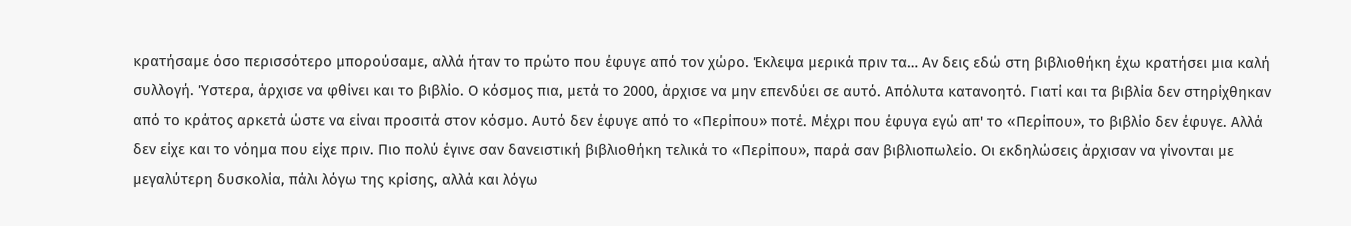κρατήσαμε όσο περισσότερο μπορούσαμε, αλλά ήταν το πρώτο που έφυγε από τον χώρο. Έκλεψα μερικά πριν τα… Αν δεις εδώ στη βιβλιοθήκη έχω κρατήσει μια καλή συλλογή. Ύστερα, άρχισε να φθίνει και το βιβλίο. Ο κόσμος πια, μετά το 2000, άρχισε να μην επενδύει σε αυτό. Απόλυτα κατανοητό. Γιατί και τα βιβλία δεν στηρίχθηκαν από το κράτος αρκετά ώστε να είναι προσιτά στον κόσμο. Αυτό δεν έφυγε από το «Περίπου» ποτέ. Μέχρι που έφυγα εγώ απ' το «Περίπου», το βιβλίο δεν έφυγε. Αλλά δεν είχε και το νόημα που είχε πριν. Πιο πολύ έγινε σαν δανειστική βιβλιοθήκη τελικά το «Περίπου», παρά σαν βιβλιοπωλείο. Οι εκδηλώσεις άρχισαν να γίνονται με μεγαλύτερη δυσκολία, πάλι λόγω της κρίσης, αλλά και λόγω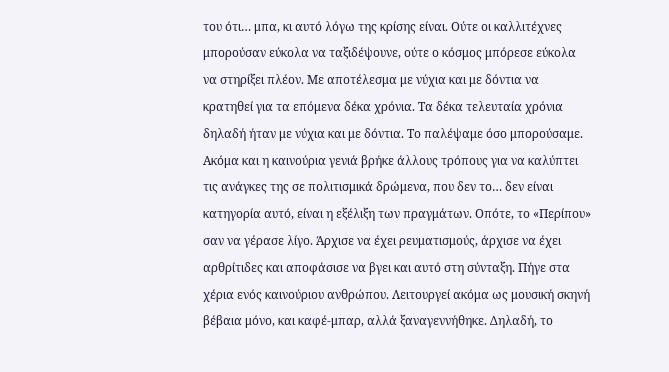του ότι… μπα, κι αυτό λόγω της κρίσης είναι. Ούτε οι καλλιτέχνες μπορούσαν εύκολα να ταξιδέψουνε, ούτε ο κόσμος μπόρεσε εύκολα να στηρίξει πλέον. Με αποτέλεσμα με νύχια και με δόντια να κρατηθεί για τα επόμενα δέκα χρόνια. Τα δέκα τελευταία χρόνια δηλαδή ήταν με νύχια και με δόντια. Το παλέψαμε όσο μπορούσαμε. Ακόμα και η καινούρια γενιά βρήκε άλλους τρόπους για να καλύπτει τις ανάγκες της σε πολιτισμικά δρώμενα, που δεν το… δεν είναι κατηγορία αυτό, είναι η εξέλιξη των πραγμάτων. Οπότε, το «Περίπου» σαν να γέρασε λίγο. Άρχισε να έχει ρευματισμούς, άρχισε να έχει αρθρίτιδες και αποφάσισε να βγει και αυτό στη σύνταξη. Πήγε στα χέρια ενός καινούριου ανθρώπου. Λειτουργεί ακόμα ως μουσική σκηνή βέβαια μόνο, και καφέ-μπαρ, αλλά ξαναγεννήθηκε. Δηλαδή, το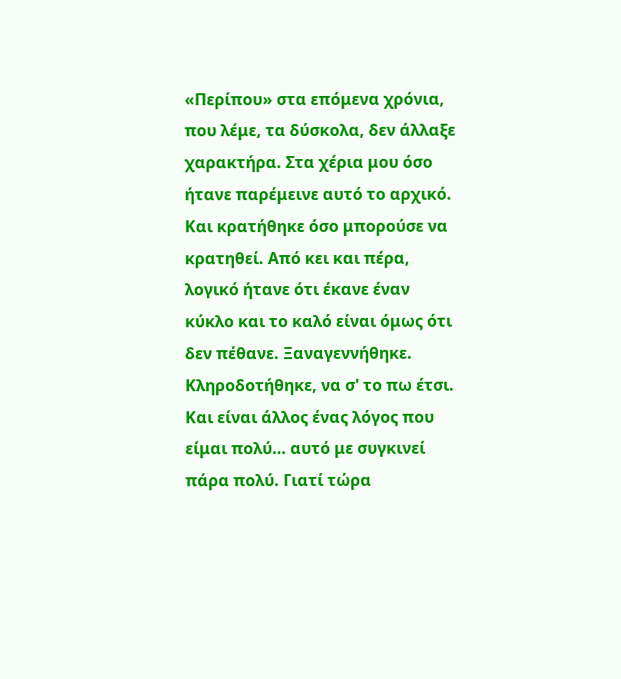«Περίπου» στα επόμενα χρόνια, που λέμε, τα δύσκολα, δεν άλλαξε χαρακτήρα. Στα χέρια μου όσο ήτανε παρέμεινε αυτό το αρχικό. Και κρατήθηκε όσο μπορούσε να κρατηθεί. Από κει και πέρα, λογικό ήτανε ότι έκανε έναν κύκλο και το καλό είναι όμως ότι δεν πέθανε. Ξαναγεννήθηκε. Κληροδοτήθηκε, να σ' το πω έτσι. Και είναι άλλος ένας λόγος που είμαι πολύ… αυτό με συγκινεί πάρα πολύ. Γιατί τώρα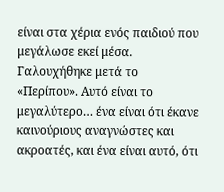είναι στα χέρια ενός παιδιού που μεγάλωσε εκεί μέσα. Γαλουχήθηκε μετά το «Περίπου». Αυτό είναι το μεγαλύτερο… ένα είναι ότι έκανε καινούριους αναγνώστες και ακροατές, και ένα είναι αυτό, ότι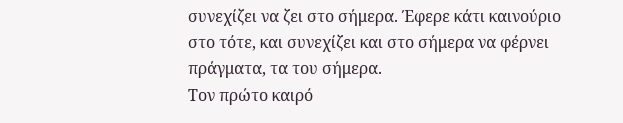συνεχίζει να ζει στο σήμερα. Έφερε κάτι καινούριο στο τότε, και συνεχίζει και στο σήμερα να φέρνει πράγματα, τα του σήμερα.
Τον πρώτο καιρό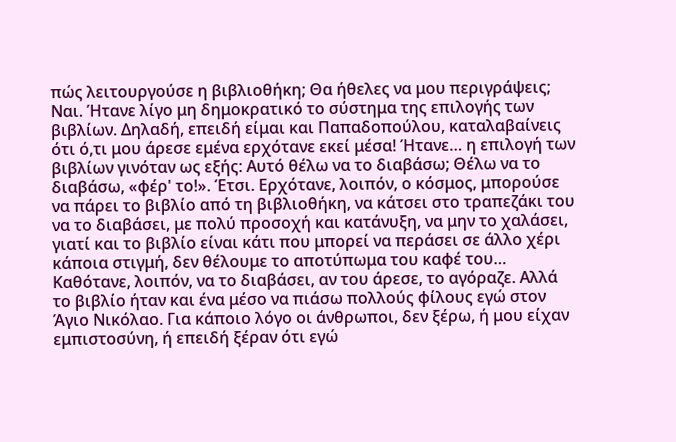πώς λειτουργούσε η βιβλιοθήκη; Θα ήθελες να μου περιγράψεις;
Ναι. Ήτανε λίγο μη δημοκρατικό το σύστημα της επιλογής των βιβλίων. Δηλαδή, επειδή είμαι και Παπαδοπούλου, καταλαβαίνεις ότι ό,τι μου άρεσε εμένα ερχότανε εκεί μέσα! Ήτανε… η επιλογή των βιβλίων γινόταν ως εξής: Αυτό θέλω να το διαβάσω; Θέλω να το διαβάσω, «φέρ' το!». Έτσι. Ερχότανε, λοιπόν, ο κόσμος, μπορούσε να πάρει το βιβλίο από τη βιβλιοθήκη, να κάτσει στο τραπεζάκι του να το διαβάσει, με πολύ προσοχή και κατάνυξη, να μην το χαλάσει, γιατί και το βιβλίο είναι κάτι που μπορεί να περάσει σε άλλο χέρι κάποια στιγμή, δεν θέλουμε το αποτύπωμα του καφέ του… Καθότανε, λοιπόν, να το διαβάσει, αν του άρεσε, το αγόραζε. Αλλά το βιβλίο ήταν και ένα μέσο να πιάσω πολλούς φίλους εγώ στον Άγιο Νικόλαο. Για κάποιο λόγο οι άνθρωποι, δεν ξέρω, ή μου είχαν εμπιστοσύνη, ή επειδή ξέραν ότι εγώ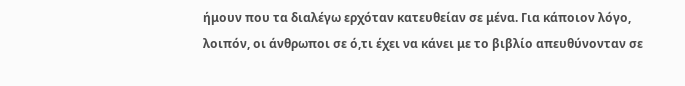ήμουν που τα διαλέγω ερχόταν κατευθείαν σε μένα. Για κάποιον λόγο, λοιπόν, οι άνθρωποι σε ό,τι έχει να κάνει με το βιβλίο απευθύνονταν σε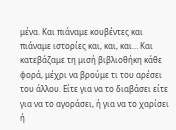μένα. Και πιάναμε κουβέντες και πιάναμε ιστορίες και, και, και… Και κατεβάζαμε τη μισή βιβλιοθήκη κάθε φορά, μέχρι να βρούμε τι του αρέσει του άλλου. Είτε για να το διαβάσει είτε για να το αγοράσει, ή για να το χαρίσει ή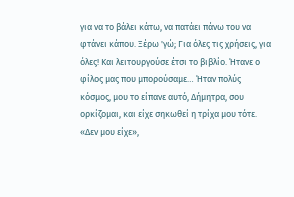για να το βάλει κάτω, να πατάει πάνω του να φτάνει κάπου. Ξέρω 'γώ; Για όλες τις χρήσεις, για όλες! Και λειτουργούσε έτσι το βιβλίο. Ήτανε ο φίλος μας που μπορούσαμε… Ήταν πολύς κόσμος, μου το είπανε αυτό, Δήμητρα, σου ορκίζομαι, και είχε σηκωθεί η τρίχα μου τότε. «Δεν μου είχε»,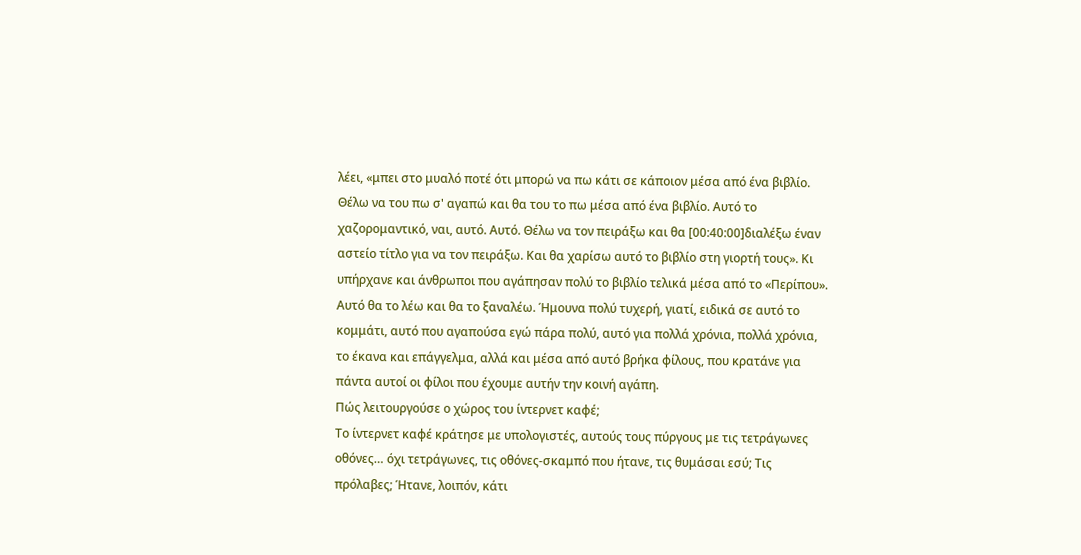λέει, «μπει στο μυαλό ποτέ ότι μπορώ να πω κάτι σε κάποιον μέσα από ένα βιβλίο. Θέλω να του πω σ' αγαπώ και θα του το πω μέσα από ένα βιβλίο. Αυτό το χαζορομαντικό, ναι, αυτό. Αυτό. Θέλω να τον πειράξω και θα [00:40:00]διαλέξω έναν αστείο τίτλο για να τον πειράξω. Και θα χαρίσω αυτό το βιβλίο στη γιορτή τους». Κι υπήρχανε και άνθρωποι που αγάπησαν πολύ το βιβλίο τελικά μέσα από το «Περίπου». Αυτό θα το λέω και θα το ξαναλέω. Ήμουνα πολύ τυχερή, γιατί, ειδικά σε αυτό το κομμάτι, αυτό που αγαπούσα εγώ πάρα πολύ, αυτό για πολλά χρόνια, πολλά χρόνια, το έκανα και επάγγελμα, αλλά και μέσα από αυτό βρήκα φίλους, που κρατάνε για πάντα αυτοί οι φίλοι που έχουμε αυτήν την κοινή αγάπη.
Πώς λειτουργούσε ο χώρος του ίντερνετ καφέ;
Το ίντερνετ καφέ κράτησε με υπολογιστές, αυτούς τους πύργους με τις τετράγωνες οθόνες… όχι τετράγωνες, τις οθόνες-σκαμπό που ήτανε, τις θυμάσαι εσύ; Τις πρόλαβες; Ήτανε, λοιπόν, κάτι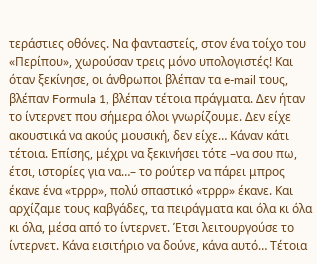τεράστιες οθόνες. Να φανταστείς, στον ένα τοίχο του «Περίπου», χωρούσαν τρεις μόνο υπολογιστές! Και όταν ξεκίνησε, οι άνθρωποι βλέπαν τα e-mail τους, βλέπαν Formula 1, βλέπαν τέτοια πράγματα. Δεν ήταν το ίντερνετ που σήμερα όλοι γνωρίζουμε. Δεν είχε ακουστικά να ακούς μουσική, δεν είχε… Κάναν κάτι τέτοια. Επίσης, μέχρι να ξεκινήσει τότε –να σου πω, έτσι, ιστορίες για να…– το ρούτερ να πάρει μπρος έκανε ένα «τρρρ», πολύ σπαστικό «τρρρ» έκανε. Και αρχίζαμε τους καβγάδες, τα πειράγματα και όλα κι όλα κι όλα, μέσα από το ίντερνετ. Έτσι λειτουργούσε το ίντερνετ. Kάνα εισιτήριο να δούνε, κάνα αυτό… Τέτοια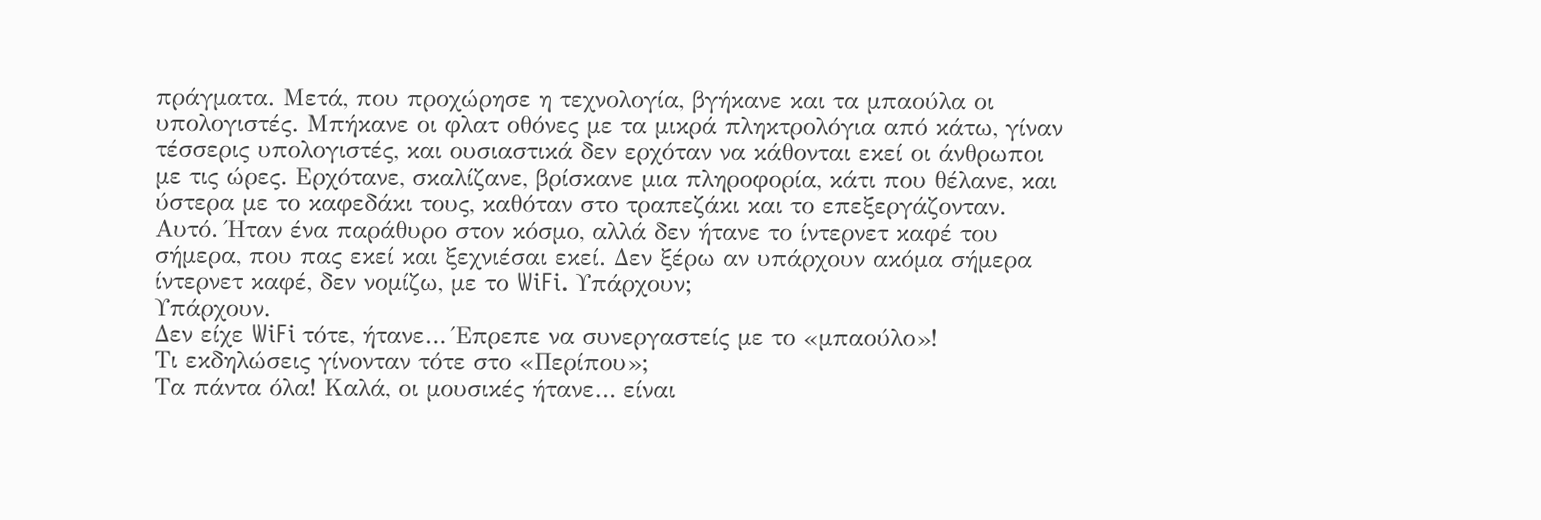πράγματα. Μετά, που προχώρησε η τεχνολογία, βγήκανε και τα μπαούλα οι υπολογιστές. Μπήκανε οι φλατ οθόνες με τα μικρά πληκτρολόγια από κάτω, γίναν τέσσερις υπολογιστές, και ουσιαστικά δεν ερχόταν να κάθονται εκεί οι άνθρωποι με τις ώρες. Ερχότανε, σκαλίζανε, βρίσκανε μια πληροφορία, κάτι που θέλανε, και ύστερα με το καφεδάκι τους, καθόταν στο τραπεζάκι και το επεξεργάζονταν. Αυτό. Ήταν ένα παράθυρο στον κόσμο, αλλά δεν ήτανε το ίντερνετ καφέ του σήμερα, που πας εκεί και ξεχνιέσαι εκεί. Δεν ξέρω αν υπάρχουν ακόμα σήμερα ίντερνετ καφέ, δεν νομίζω, με το WiFi. Υπάρχουν;
Υπάρχουν.
Δεν είχε WiFi τότε, ήτανε… Έπρεπε να συνεργαστείς με το «μπαούλο»!
Τι εκδηλώσεις γίνονταν τότε στο «Περίπου»;
Τα πάντα όλα! Καλά, οι μουσικές ήτανε… είναι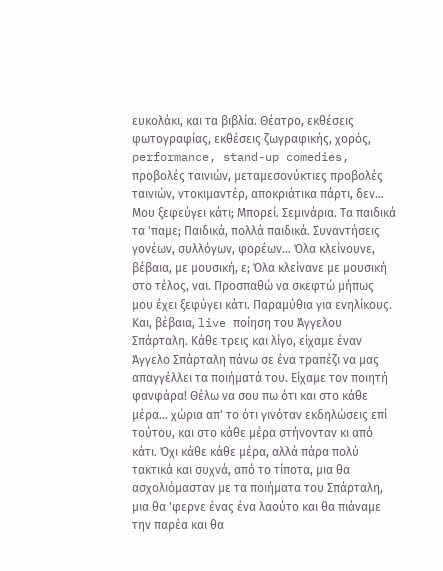ευκολάκι, και τα βιβλία. Θέατρο, εκθέσεις φωτογραφίας, εκθέσεις ζωγραφικής, χορός, performance, stand-up comedies, προβολές ταινιών, μεταμεσονύκτιες προβολές ταινιών, ντοκιμαντέρ, αποκριάτικα πάρτι, δεν… Μου ξεφεύγει κάτι; Μπορεί. Σεμινάρια. Τα παιδικά τα 'παμε; Παιδικά, πολλά παιδικά. Συναντήσεις γονέων, συλλόγων, φορέων… Όλα κλείνουνε, βέβαια, με μουσική, ε; Όλα κλείνανε με μουσική στο τέλος, ναι. Προσπαθώ να σκεφτώ μήπως μου έχει ξεφύγει κάτι. Παραμύθια για ενηλίκους. Και, βέβαια, live ποίηση του Άγγελου Σπάρταλη. Κάθε τρεις και λίγο, είχαμε έναν Άγγελο Σπάρταλη πάνω σε ένα τραπέζι να μας απαγγέλλει τα ποιήματά του. Είχαμε τον ποιητή φανφάρα! Θέλω να σου πω ότι και στο κάθε μέρα… χώρια απ' το ότι γινόταν εκδηλώσεις επί τούτου, και στο κάθε μέρα στήνονταν κι από κάτι. Όχι κάθε κάθε μέρα, αλλά πάρα πολύ τακτικά και συχνά, από το τίποτα, μια θα ασχολιόμασταν με τα ποιήματα του Σπάρταλη, μια θα 'φερνε ένας ένα λαούτο και θα πιάναμε την παρέα και θα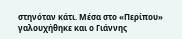στηνόταν κάτι. Μέσα στο «Περίπου» γαλουχήθηκε και ο Γιάννης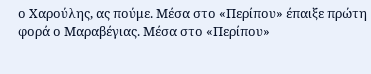ο Χαρούλης, ας πούμε. Μέσα στο «Περίπου» έπαιξε πρώτη φορά ο Μαραβέγιας. Μέσα στο «Περίπου»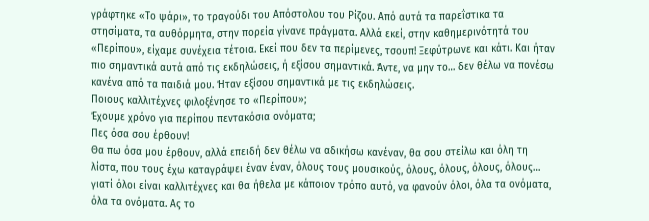γράφτηκε «Το ψάρι», το τραγούδι του Απόστολου του Ρίζου. Από αυτά τα παρεΐστικα τα στησίματα, τα αυθόρμητα, στην πορεία γίνανε πράγματα. Αλλά εκεί, στην καθημερινότητά του «Περίπου», είχαμε συνέχεια τέτοια. Εκεί που δεν τα περίμενες, τσουπ! Ξεφύτρωνε και κάτι. Και ήταν πιο σημαντικά αυτά από τις εκδηλώσεις, ή εξίσου σημαντικά. Άντε, να μην το… δεν θέλω να πονέσω κανένα από τα παιδιά μου. Ήταν εξίσου σημαντικά με τις εκδηλώσεις.
Ποιους καλλιτέχνες φιλοξένησε το «Περίπου»;
Έχουμε χρόνο για περίπου πεντακόσια ονόματα;
Πες όσα σου έρθουν!
Θα πω όσα μου έρθουν, αλλά επειδή δεν θέλω να αδικήσω κανέναν, θα σου στείλω και όλη τη λίστα, που τους έχω καταγράψει έναν έναν, όλους τους μουσικούς, όλους, όλους, όλους, όλους… γιατί όλοι είναι καλλιτέχνες και θα ήθελα με κάποιον τρόπο αυτό, να φανούν όλοι, όλα τα ονόματα, όλα τα ονόματα. Ας το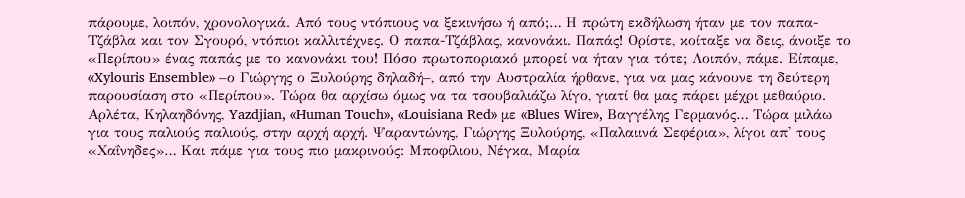πάρουμε, λοιπόν, χρονολογικά. Από τους ντόπιους να ξεκινήσω ή από;… Η πρώτη εκδήλωση ήταν με τον παπα-Τζάβλα και τον Σγουρό, ντόπιοι καλλιτέχνες. Ο παπα-Τζάβλας, κανονάκι. Παπάς! Ορίστε, κοίταξε να δεις, άνοιξε το «Περίπου» ένας παπάς με το κανονάκι του! Πόσο πρωτοποριακό μπορεί να ήταν για τότε; Λοιπόν, πάμε. Είπαμε, «Xylouris Ensemble» –ο Γιώργης ο Ξυλούρης δηλαδή–, από την Αυστραλία ήρθανε, για να μας κάνουνε τη δεύτερη παρουσίαση στο «Περίπου». Τώρα θα αρχίσω όμως να τα τσουβαλιάζω λίγο, γιατί θα μας πάρει μέχρι μεθαύριο. Αρλέτα, Κηλαηδόνης, Yazdjian, «Human Touch», «Louisiana Red» με «Blues Wire», Βαγγέλης Γερμανός… Τώρα μιλάω για τους παλιούς παλιούς, στην αρχή αρχή. Ψαραντώνης, Γιώργης Ξυλούρης, «Παλαιινά Σεφέρια», λίγοι απ' τους «Χαΐνηδες»… Και πάμε για τους πιο μακρινούς: Μποφίλιου, Νέγκα, Μαρία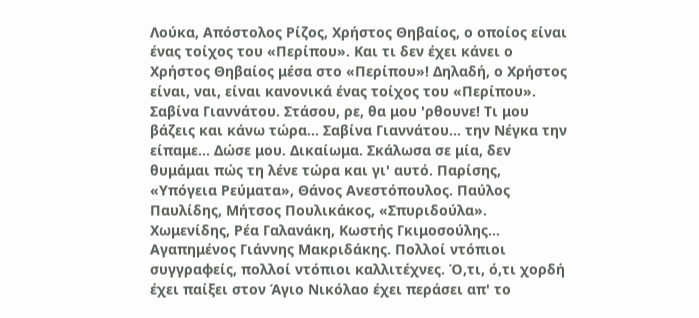Λούκα, Απόστολος Ρίζος, Χρήστος Θηβαίος, ο οποίος είναι ένας τοίχος του «Περίπου». Και τι δεν έχει κάνει ο Χρήστος Θηβαίος μέσα στο «Περίπου»! Δηλαδή, ο Χρήστος είναι, ναι, είναι κανονικά ένας τοίχος του «Περίπου». Σαβίνα Γιαννάτου. Στάσου, ρε, θα μου 'ρθουνε! Τι μου βάζεις και κάνω τώρα… Σαβίνα Γιαννάτου… την Νέγκα την είπαμε… Δώσε μου. Δικαίωμα. Σκάλωσα σε μία, δεν θυμάμαι πώς τη λένε τώρα και γι' αυτό. Παρίσης, «Υπόγεια Ρεύματα», Θάνος Ανεστόπουλος. Παύλος Παυλίδης, Μήτσος Πουλικάκος, «Σπυριδούλα». Χωμενίδης, Ρέα Γαλανάκη, Κωστής Γκιμοσούλης… Αγαπημένος Γιάννης Μακριδάκης. Πολλοί ντόπιοι συγγραφείς, πολλοί ντόπιοι καλλιτέχνες. Ό,τι, ό,τι χορδή έχει παίξει στον Άγιο Νικόλαο έχει περάσει απ' το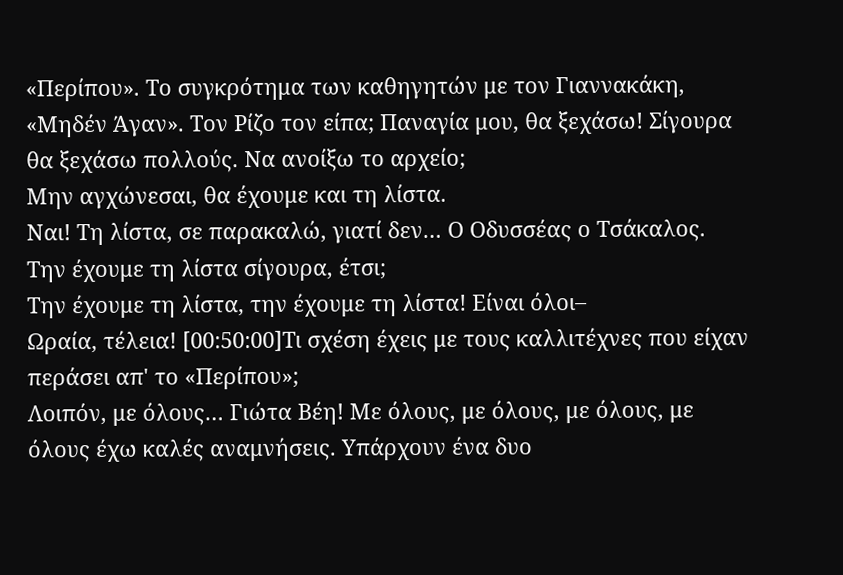«Περίπου». Το συγκρότημα των καθηγητών με τον Γιαννακάκη, «Μηδέν Άγαν». Τον Ρίζο τον είπα; Παναγία μου, θα ξεχάσω! Σίγουρα θα ξεχάσω πολλούς. Να ανοίξω το αρχείο;
Μην αγχώνεσαι, θα έχουμε και τη λίστα.
Ναι! Τη λίστα, σε παρακαλώ, γιατί δεν… Ο Οδυσσέας ο Τσάκαλος.
Την έχουμε τη λίστα σίγουρα, έτσι;
Την έχουμε τη λίστα, την έχουμε τη λίστα! Είναι όλοι–
Ωραία, τέλεια! [00:50:00]Τι σχέση έχεις με τους καλλιτέχνες που είχαν περάσει απ' το «Περίπου»;
Λοιπόν, με όλους… Γιώτα Βέη! Με όλους, με όλους, με όλους, με όλους έχω καλές αναμνήσεις. Υπάρχουν ένα δυο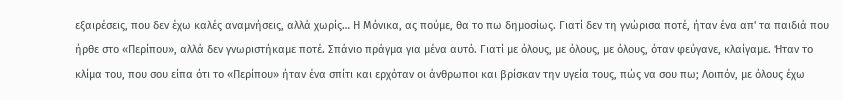εξαιρέσεις, που δεν έχω καλές αναμνήσεις, αλλά χωρίς… Η Μόνικα, ας πούμε, θα το πω δημοσίως. Γιατί δεν τη γνώρισα ποτέ, ήταν ένα απ' τα παιδιά που ήρθε στο «Περίπου», αλλά δεν γνωριστήκαμε ποτέ. Σπάνιο πράγμα για μένα αυτό. Γιατί με όλους, με όλους, με όλους, όταν φεύγανε, κλαίγαμε. Ήταν το κλίμα του, που σου είπα ότι το «Περίπου» ήταν ένα σπίτι και ερχόταν οι άνθρωποι και βρίσκαν την υγεία τους, πώς να σου πω; Λοιπόν, με όλους έχω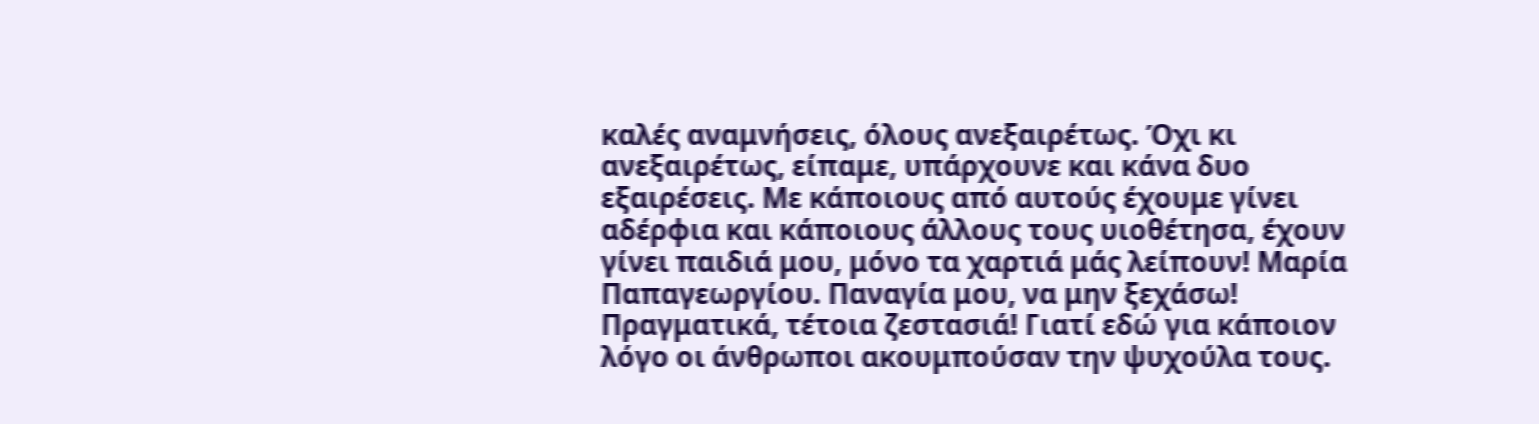καλές αναμνήσεις, όλους ανεξαιρέτως. Όχι κι ανεξαιρέτως, είπαμε, υπάρχουνε και κάνα δυο εξαιρέσεις. Με κάποιους από αυτούς έχουμε γίνει αδέρφια και κάποιους άλλους τους υιοθέτησα, έχουν γίνει παιδιά μου, μόνο τα χαρτιά μάς λείπουν! Μαρία Παπαγεωργίου. Παναγία μου, να μην ξεχάσω! Πραγματικά, τέτοια ζεστασιά! Γιατί εδώ για κάποιον λόγο οι άνθρωποι ακουμπούσαν την ψυχούλα τους.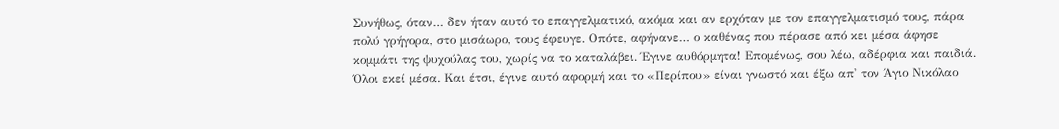Συνήθως, όταν… δεν ήταν αυτό το επαγγελματικό, ακόμα και αν ερχόταν με τον επαγγελματισμό τους, πάρα πολύ γρήγορα, στο μισάωρο, τους έφευγε. Οπότε, αφήνανε… ο καθένας που πέρασε από κει μέσα άφησε κομμάτι της ψυχούλας του, χωρίς να το καταλάβει. Έγινε αυθόρμητα! Επομένως, σου λέω, αδέρφια και παιδιά. Όλοι εκεί μέσα. Και έτσι, έγινε αυτό αφορμή και το «Περίπου» είναι γνωστό και έξω απ' τον Άγιο Νικόλαο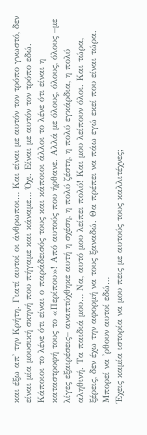και έξω απ' την Κρήτη. Γιατί αυτοί οι άνθρωποι… Και είναι με αυτόν τον τρόπο γνωστό, δεν είναι μία μουσική σκηνή που πήγαμε και κάναμε… Όχι. Είναι με αυτόν τον τρόπο εδώ. Κάποιοι το λένε ότι είναι ο παράδεισός τους και κάποιοι άλλοι το λένε ότι είναι η καταστροφή τους το «Περίπου»! Από αυτούς που ήρθανε. Αλλά με όλους, όλους, όλους –με λίγες εξαιρέσεις– αναπτύχθηκε αυτή η σχέση, η πολύ ζέστη, η πολύ εγκάρδια, η πολύ αληθινή. Τα παιδιά μου… Να, αυτό μου λείπει πολύ! Και μου λείπουν όλοι. Και τώρα, ξέρεις, δεν έχω την αφορμή να τους ξαναδώ. Θα πρέπει να πάω εγώ εκεί που είναι τώρα. Μπορεί να 'ρθουν αυτοί εδώ…
Έχεις καμία ιστορία να μου πεις με αυτούς τους καλλιτέχνες;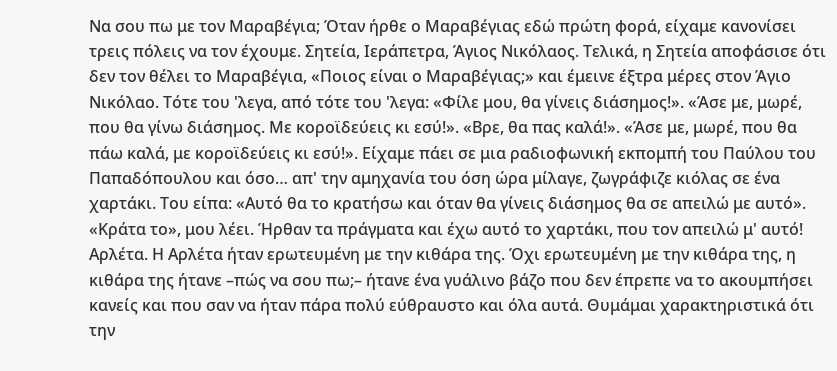Να σου πω με τον Μαραβέγια; Όταν ήρθε ο Μαραβέγιας εδώ πρώτη φορά, είχαμε κανονίσει τρεις πόλεις να τον έχουμε. Σητεία, Ιεράπετρα, Άγιος Νικόλαος. Τελικά, η Σητεία αποφάσισε ότι δεν τον θέλει το Μαραβέγια, «Ποιος είναι ο Μαραβέγιας;» και έμεινε έξτρα μέρες στον Άγιο Νικόλαο. Τότε του 'λεγα, από τότε του 'λεγα: «Φίλε μου, θα γίνεις διάσημος!». «Άσε με, μωρέ, που θα γίνω διάσημος. Με κοροϊδεύεις κι εσύ!». «Βρε, θα πας καλά!». «Άσε με, μωρέ, που θα πάω καλά, με κοροϊδεύεις κι εσύ!». Είχαμε πάει σε μια ραδιοφωνική εκπομπή του Παύλου του Παπαδόπουλου και όσο… απ' την αμηχανία του όση ώρα μίλαγε, ζωγράφιζε κιόλας σε ένα χαρτάκι. Του είπα: «Αυτό θα το κρατήσω και όταν θα γίνεις διάσημος θα σε απειλώ με αυτό». «Κράτα το», μου λέει. Ήρθαν τα πράγματα και έχω αυτό το χαρτάκι, που τον απειλώ μ' αυτό! Αρλέτα. Η Αρλέτα ήταν ερωτευμένη με την κιθάρα της. Όχι ερωτευμένη με την κιθάρα της, η κιθάρα της ήτανε –πώς να σου πω;– ήτανε ένα γυάλινο βάζο που δεν έπρεπε να το ακουμπήσει κανείς και που σαν να ήταν πάρα πολύ εύθραυστο και όλα αυτά. Θυμάμαι χαρακτηριστικά ότι την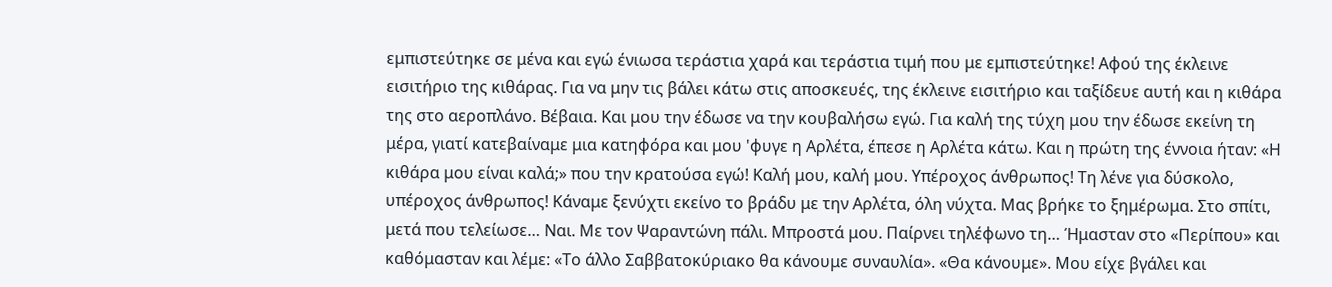εμπιστεύτηκε σε μένα και εγώ ένιωσα τεράστια χαρά και τεράστια τιμή που με εμπιστεύτηκε! Αφού της έκλεινε εισιτήριο της κιθάρας. Για να μην τις βάλει κάτω στις αποσκευές, της έκλεινε εισιτήριο και ταξίδευε αυτή και η κιθάρα της στο αεροπλάνο. Βέβαια. Και μου την έδωσε να την κουβαλήσω εγώ. Για καλή της τύχη μου την έδωσε εκείνη τη μέρα, γιατί κατεβαίναμε μια κατηφόρα και μου 'φυγε η Αρλέτα, έπεσε η Αρλέτα κάτω. Και η πρώτη της έννοια ήταν: «Η κιθάρα μου είναι καλά;» που την κρατούσα εγώ! Καλή μου, καλή μου. Υπέροχος άνθρωπος! Τη λένε για δύσκολο, υπέροχος άνθρωπος! Κάναμε ξενύχτι εκείνο το βράδυ με την Αρλέτα, όλη νύχτα. Μας βρήκε το ξημέρωμα. Στο σπίτι, μετά που τελείωσε… Ναι. Με τον Ψαραντώνη πάλι. Μπροστά μου. Παίρνει τηλέφωνο τη… Ήμασταν στο «Περίπου» και καθόμασταν και λέμε: «Το άλλο Σαββατοκύριακο θα κάνουμε συναυλία». «Θα κάνουμε». Μου είχε βγάλει και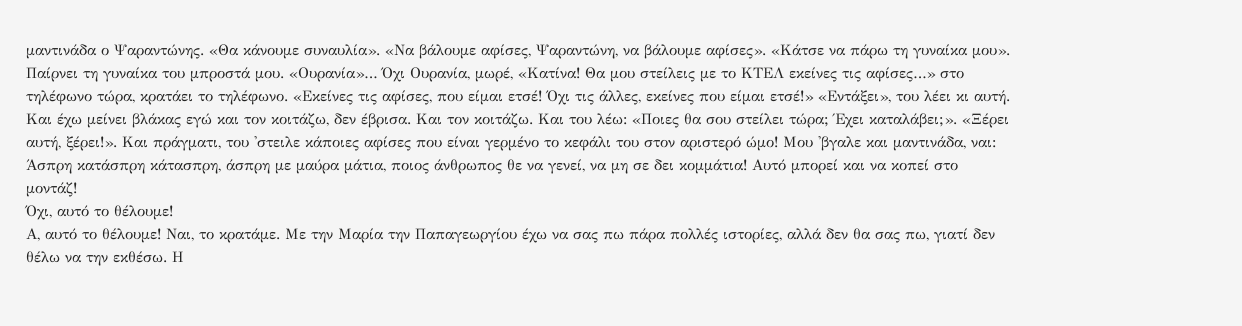μαντινάδα ο Ψαραντώνης. «Θα κάνουμε συναυλία». «Να βάλουμε αφίσες, Ψαραντώνη, να βάλουμε αφίσες». «Κάτσε να πάρω τη γυναίκα μου». Παίρνει τη γυναίκα του μπροστά μου. «Ουρανία»… Όχι Ουρανία, μωρέ, «Κατίνα! Θα μου στείλεις με το ΚΤΕΛ εκείνες τις αφίσες…» στο τηλέφωνο τώρα, κρατάει το τηλέφωνο. «Εκείνες τις αφίσες, που είμαι ετσέ! Όχι τις άλλες, εκείνες που είμαι ετσέ!» «Εντάξει», του λέει κι αυτή. Και έχω μείνει βλάκας εγώ και τον κοιτάζω, δεν έβρισα. Και τον κοιτάζω. Και του λέω: «Ποιες θα σου στείλει τώρα; Έχει καταλάβει;». «Ξέρει αυτή, ξέρει!». Και πράγματι, του 'στειλε κάποιες αφίσες που είναι γερμένο το κεφάλι του στον αριστερό ώμο! Μου 'βγαλε και μαντινάδα, ναι: Άσπρη κατάσπρη κάτασπρη, άσπρη με μαύρα μάτια, ποιος άνθρωπος θε να γενεί, να μη σε δει κομμάτια! Αυτό μπορεί και να κοπεί στο μοντάζ!
Όχι, αυτό το θέλουμε!
Α, αυτό το θέλουμε! Ναι, το κρατάμε. Με την Μαρία την Παπαγεωργίου έχω να σας πω πάρα πολλές ιστορίες, αλλά δεν θα σας πω, γιατί δεν θέλω να την εκθέσω. Η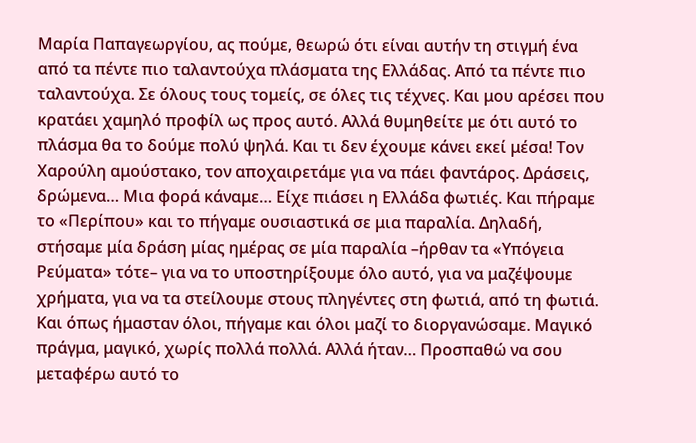Μαρία Παπαγεωργίου, ας πούμε, θεωρώ ότι είναι αυτήν τη στιγμή ένα από τα πέντε πιο ταλαντούχα πλάσματα της Ελλάδας. Από τα πέντε πιο ταλαντούχα. Σε όλους τους τομείς, σε όλες τις τέχνες. Και μου αρέσει που κρατάει χαμηλό προφίλ ως προς αυτό. Αλλά θυμηθείτε με ότι αυτό το πλάσμα θα το δούμε πολύ ψηλά. Και τι δεν έχουμε κάνει εκεί μέσα! Τον Χαρούλη αμούστακο, τον αποχαιρετάμε για να πάει φαντάρος. Δράσεις, δρώμενα… Μια φορά κάναμε… Είχε πιάσει η Ελλάδα φωτιές. Και πήραμε το «Περίπου» και το πήγαμε ουσιαστικά σε μια παραλία. Δηλαδή, στήσαμε μία δράση μίας ημέρας σε μία παραλία –ήρθαν τα «Υπόγεια Ρεύματα» τότε– για να το υποστηρίξουμε όλο αυτό, για να μαζέψουμε χρήματα, για να τα στείλουμε στους πληγέντες στη φωτιά, από τη φωτιά. Και όπως ήμασταν όλοι, πήγαμε και όλοι μαζί το διοργανώσαμε. Μαγικό πράγμα, μαγικό, χωρίς πολλά πολλά. Αλλά ήταν… Προσπαθώ να σου μεταφέρω αυτό το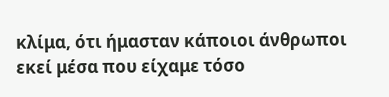κλίμα, ότι ήμασταν κάποιοι άνθρωποι εκεί μέσα που είχαμε τόσο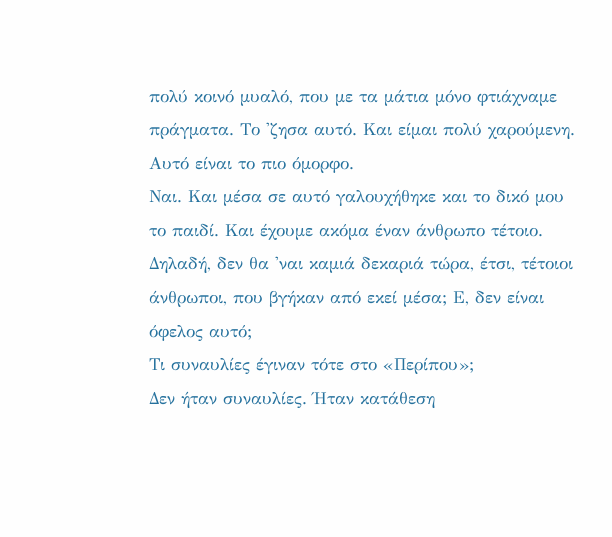πολύ κοινό μυαλό, που με τα μάτια μόνο φτιάχναμε πράγματα. Το 'ζησα αυτό. Και είμαι πολύ χαρούμενη.
Αυτό είναι το πιο όμορφο.
Ναι. Και μέσα σε αυτό γαλουχήθηκε και το δικό μου το παιδί. Και έχουμε ακόμα έναν άνθρωπο τέτοιο. Δηλαδή, δεν θα 'ναι καμιά δεκαριά τώρα, έτσι, τέτοιοι άνθρωποι, που βγήκαν από εκεί μέσα; Ε, δεν είναι όφελος αυτό;
Τι συναυλίες έγιναν τότε στο «Περίπου»;
Δεν ήταν συναυλίες. Ήταν κατάθεση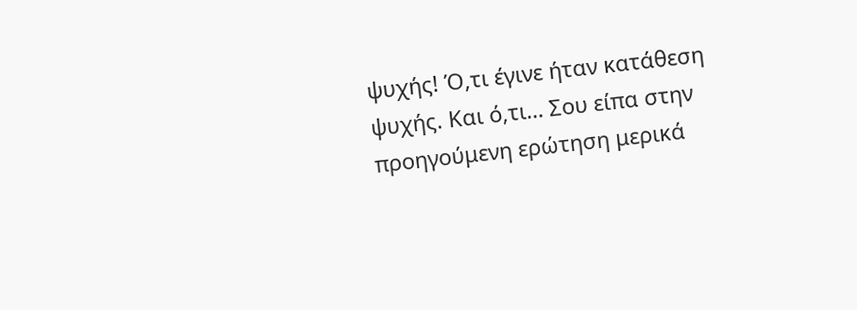ψυχής! Ό,τι έγινε ήταν κατάθεση ψυχής. Και ό,τι… Σου είπα στην προηγούμενη ερώτηση μερικά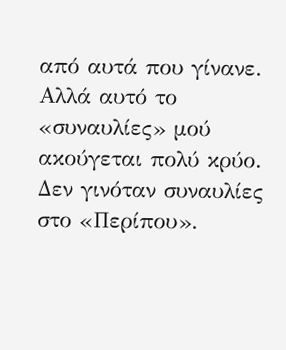από αυτά που γίνανε. Αλλά αυτό το «συναυλίες» μού ακούγεται πολύ κρύο. Δεν γινόταν συναυλίες στο «Περίπου».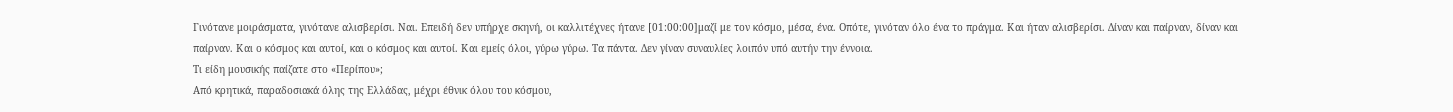Γινότανε μοιράσματα, γινότανε αλισβερίσι. Ναι. Επειδή δεν υπήρχε σκηνή, οι καλλιτέχνες ήτανε [01:00:00]μαζί με τον κόσμο, μέσα, ένα. Οπότε, γινόταν όλο ένα το πράγμα. Και ήταν αλισβερίσι. Δίναν και παίρναν, δίναν και παίρναν. Και ο κόσμος και αυτοί, και ο κόσμος και αυτοί. Και εμείς όλοι, γύρω γύρω. Τα πάντα. Δεν γίναν συναυλίες λοιπόν υπό αυτήν την έννοια.
Τι είδη μουσικής παίζατε στο «Περίπου»;
Από κρητικά, παραδοσιακά όλης της Ελλάδας, μέχρι έθνικ όλου του κόσμου,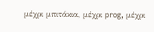μέχρι μπιτάκια, μέχρι prog, μέχρι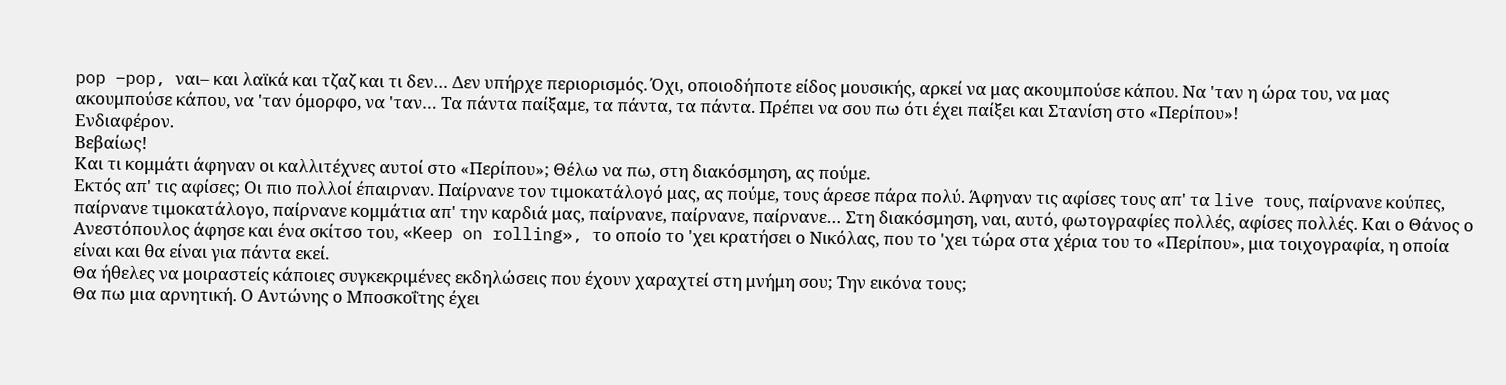pop –pop, ναι– και λαϊκά και τζαζ και τι δεν… Δεν υπήρχε περιορισμός. Όχι, οποιοδήποτε είδος μουσικής, αρκεί να μας ακουμπούσε κάπου. Να 'ταν η ώρα του, να μας ακουμπούσε κάπου, να 'ταν όμορφο, να 'ταν… Τα πάντα παίξαμε, τα πάντα, τα πάντα. Πρέπει να σου πω ότι έχει παίξει και Στανίση στο «Περίπου»!
Ενδιαφέρον.
Βεβαίως!
Και τι κομμάτι άφηναν οι καλλιτέχνες αυτοί στο «Περίπου»; Θέλω να πω, στη διακόσμηση, ας πούμε.
Εκτός απ' τις αφίσες; Οι πιο πολλοί έπαιρναν. Παίρνανε τον τιμοκατάλογό μας, ας πούμε, τους άρεσε πάρα πολύ. Άφηναν τις αφίσες τους απ' τα live τους, παίρνανε κούπες, παίρνανε τιμοκατάλογο, παίρνανε κομμάτια απ' την καρδιά μας, παίρνανε, παίρνανε, παίρνανε… Στη διακόσμηση, ναι, αυτό, φωτογραφίες πολλές, αφίσες πολλές. Και ο Θάνος ο Ανεστόπουλος άφησε και ένα σκίτσο του, «Keep on rolling», το οποίο το 'χει κρατήσει ο Νικόλας, που το 'χει τώρα στα χέρια του το «Περίπου», μια τοιχογραφία, η οποία είναι και θα είναι για πάντα εκεί.
Θα ήθελες να μοιραστείς κάποιες συγκεκριμένες εκδηλώσεις που έχουν χαραχτεί στη μνήμη σου; Την εικόνα τους;
Θα πω μια αρνητική. Ο Αντώνης ο Μποσκοΐτης έχει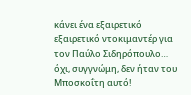κάνει ένα εξαιρετικό εξαιρετικό ντοκιμαντέρ για τον Παύλο Σιδηρόπουλο… όχι, συγγνώμη, δεν ήταν του Μποσκοΐτη αυτό!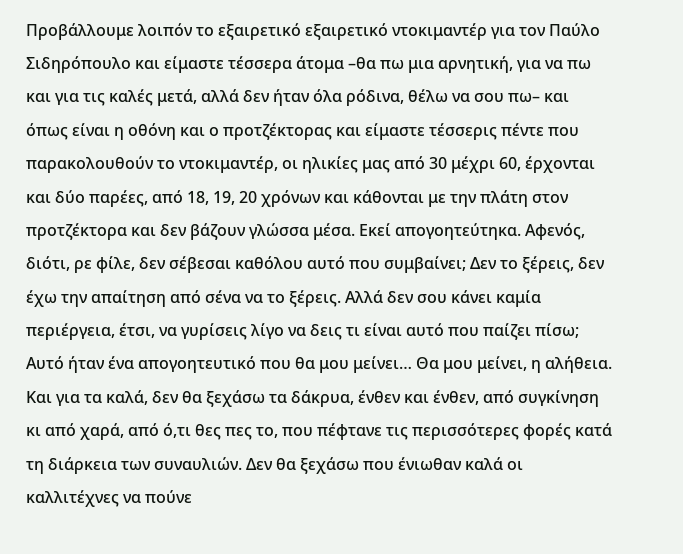Προβάλλουμε λοιπόν το εξαιρετικό εξαιρετικό ντοκιμαντέρ για τον Παύλο Σιδηρόπουλο και είμαστε τέσσερα άτομα –θα πω μια αρνητική, για να πω και για τις καλές μετά, αλλά δεν ήταν όλα ρόδινα, θέλω να σου πω– και όπως είναι η οθόνη και ο προτζέκτορας και είμαστε τέσσερις πέντε που παρακολουθούν το ντοκιμαντέρ, οι ηλικίες μας από 30 μέχρι 60, έρχονται και δύο παρέες, από 18, 19, 20 χρόνων και κάθονται με την πλάτη στον προτζέκτορα και δεν βάζουν γλώσσα μέσα. Εκεί απογοητεύτηκα. Αφενός, διότι, ρε φίλε, δεν σέβεσαι καθόλου αυτό που συμβαίνει; Δεν το ξέρεις, δεν έχω την απαίτηση από σένα να το ξέρεις. Αλλά δεν σου κάνει καμία περιέργεια, έτσι, να γυρίσεις λίγο να δεις τι είναι αυτό που παίζει πίσω; Αυτό ήταν ένα απογοητευτικό που θα μου μείνει… Θα μου μείνει, η αλήθεια. Και για τα καλά, δεν θα ξεχάσω τα δάκρυα, ένθεν και ένθεν, από συγκίνηση κι από χαρά, από ό,τι θες πες το, που πέφτανε τις περισσότερες φορές κατά τη διάρκεια των συναυλιών. Δεν θα ξεχάσω που ένιωθαν καλά οι καλλιτέχνες να πούνε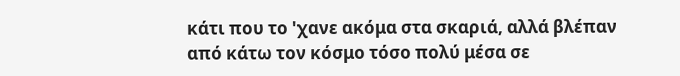κάτι που το 'χανε ακόμα στα σκαριά, αλλά βλέπαν από κάτω τον κόσμο τόσο πολύ μέσα σε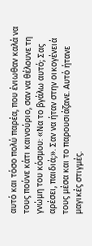αυτό και τόσο πολύ παρέα, που ένιωθαν καλά να τους πούνε κάτι καινούριο, σαν να θέλουνε τη γνώμη του κόσμου: «Να το βγάλω αυτό; Σας αρέσει, παιδιά;». Σαν να ήταν στην οικογένειά τους μέσα και το παρουσιάζανε. Αυτό ήτανε μαγικές στιγμές.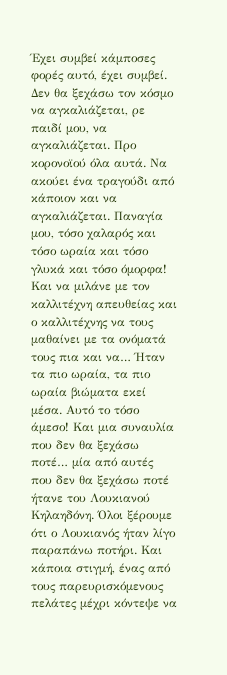Έχει συμβεί κάμποσες φορές αυτό, έχει συμβεί. Δεν θα ξεχάσω τον κόσμο να αγκαλιάζεται, ρε παιδί μου, να αγκαλιάζεται. Προ κορονοϊού όλα αυτά. Να ακούει ένα τραγούδι από κάποιον και να αγκαλιάζεται. Παναγία μου, τόσο χαλαρός και τόσο ωραία και τόσο γλυκά και τόσο όμορφα! Και να μιλάνε με τον καλλιτέχνη απευθείας και ο καλλιτέχνης να τους μαθαίνει με τα ονόματά τους πια και να… Ήταν τα πιο ωραία, τα πιο ωραία βιώματα εκεί μέσα. Αυτό το τόσο άμεσο! Και μια συναυλία που δεν θα ξεχάσω ποτέ… μία από αυτές που δεν θα ξεχάσω ποτέ ήτανε του Λουκιανού Κηλαηδόνη. Όλοι ξέρουμε ότι ο Λουκιανός ήταν λίγο παραπάνω ποτήρι. Και κάποια στιγμή, ένας από τους παρευρισκόμενους πελάτες μέχρι κόντεψε να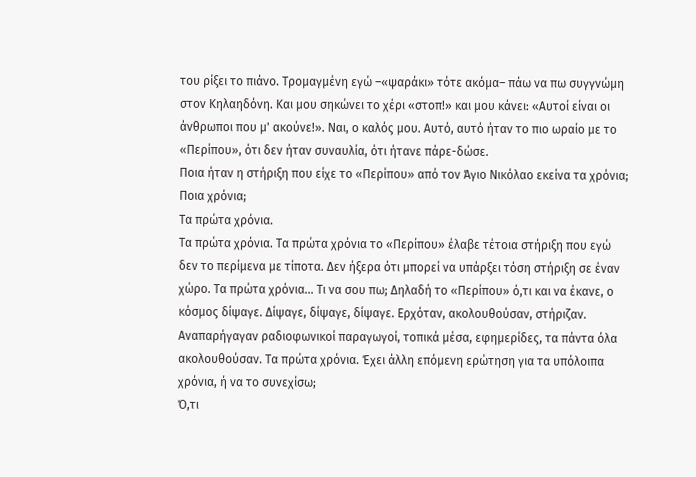του ρίξει το πιάνο. Τρομαγμένη εγώ –«ψαράκι» τότε ακόμα– πάω να πω συγγνώμη στον Κηλαηδόνη. Και μου σηκώνει το χέρι «στοπ!» και μου κάνει: «Αυτοί είναι οι άνθρωποι που μ' ακούνε!». Ναι, ο καλός μου. Αυτό, αυτό ήταν το πιο ωραίο με το «Περίπου», ότι δεν ήταν συναυλία, ότι ήτανε πάρε-δώσε.
Ποια ήταν η στήριξη που είχε το «Περίπου» από τον Άγιο Νικόλαο εκείνα τα χρόνια;
Ποια χρόνια;
Τα πρώτα χρόνια.
Τα πρώτα χρόνια. Τα πρώτα χρόνια το «Περίπου» έλαβε τέτοια στήριξη που εγώ δεν το περίμενα με τίποτα. Δεν ήξερα ότι μπορεί να υπάρξει τόση στήριξη σε έναν χώρο. Τα πρώτα χρόνια… Τι να σου πω; Δηλαδή το «Περίπου» ό,τι και να έκανε, ο κόσμος δίψαγε. Δίψαγε, δίψαγε, δίψαγε. Ερχόταν, ακολουθούσαν, στήριζαν. Αναπαρήγαγαν ραδιοφωνικοί παραγωγοί, τοπικά μέσα, εφημερίδες, τα πάντα όλα ακολουθούσαν. Τα πρώτα χρόνια. Έχει άλλη επόμενη ερώτηση για τα υπόλοιπα χρόνια, ή να το συνεχίσω;
Ό,τι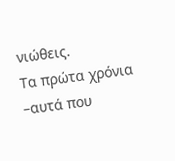νιώθεις.
Τα πρώτα χρόνια –αυτά που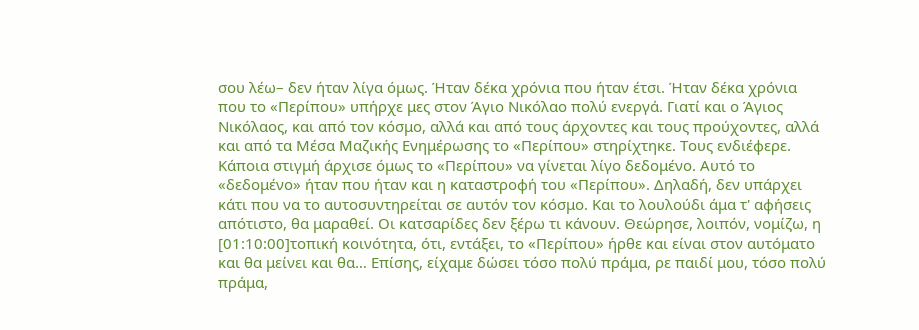σου λέω– δεν ήταν λίγα όμως. Ήταν δέκα χρόνια που ήταν έτσι. Ήταν δέκα χρόνια που το «Περίπου» υπήρχε μες στον Άγιο Νικόλαο πολύ ενεργά. Γιατί και ο Άγιος Νικόλαος, και από τον κόσμο, αλλά και από τους άρχοντες και τους προύχοντες, αλλά και από τα Μέσα Μαζικής Ενημέρωσης το «Περίπου» στηρίχτηκε. Τους ενδιέφερε. Κάποια στιγμή άρχισε όμως το «Περίπου» να γίνεται λίγο δεδομένο. Αυτό το «δεδομένο» ήταν που ήταν και η καταστροφή του «Περίπου». Δηλαδή, δεν υπάρχει κάτι που να το αυτοσυντηρείται σε αυτόν τον κόσμο. Και το λουλούδι άμα τ' αφήσεις απότιστο, θα μαραθεί. Οι κατσαρίδες δεν ξέρω τι κάνουν. Θεώρησε, λοιπόν, νομίζω, η [01:10:00]τοπική κοινότητα, ότι, εντάξει, το «Περίπου» ήρθε και είναι στον αυτόματο και θα μείνει και θα… Επίσης, είχαμε δώσει τόσο πολύ πράμα, ρε παιδί μου, τόσο πολύ πράμα,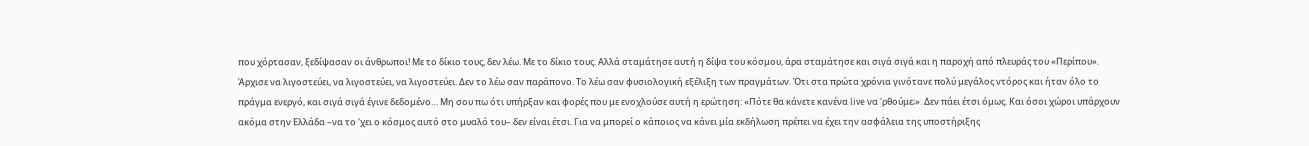που χόρτασαν, ξεδίψασαν οι άνθρωποι! Με το δίκιο τους, δεν λέω. Με το δίκιο τους. Αλλά σταμάτησε αυτή η δίψα του κόσμου, άρα σταμάτησε και σιγά σιγά και η παροχή από πλευράς του «Περίπου». Άρχισε να λιγοστεύει, να λιγοστεύει, να λιγοστεύει. Δεν το λέω σαν παράπονο. Το λέω σαν φυσιολογική εξέλιξη των πραγμάτων. Ότι στα πρώτα χρόνια γινότανε πολύ μεγάλος ντόρος και ήταν όλο το πράγμα ενεργό, και σιγά σιγά έγινε δεδομένο… Μη σου πω ότι υπήρξαν και φορές που με ενοχλούσε αυτή η ερώτηση: «Πότε θα κάνετε κανένα live να 'ρθούμε;». Δεν πάει έτσι όμως. Και όσοι χώροι υπάρχουν ακόμα στην Ελλάδα –να το 'χει ο κόσμος αυτό στο μυαλό του– δεν είναι έτσι. Για να μπορεί ο κάποιος να κάνει μία εκδήλωση πρέπει να έχει την ασφάλεια της υποστήριξης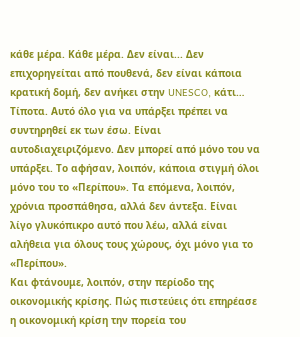κάθε μέρα. Κάθε μέρα. Δεν είναι... Δεν επιχορηγείται από πουθενά, δεν είναι κάποια κρατική δομή, δεν ανήκει στην UNESCO, κάτι… Τίποτα. Αυτό όλο για να υπάρξει πρέπει να συντηρηθεί εκ των έσω. Είναι αυτοδιαχειριζόμενο. Δεν μπορεί από μόνο του να υπάρξει. Το αφήσαν, λοιπόν, κάποια στιγμή όλοι μόνο του το «Περίπου». Τα επόμενα, λοιπόν, χρόνια προσπάθησα, αλλά δεν άντεξα. Είναι λίγο γλυκόπικρο αυτό που λέω, αλλά είναι αλήθεια για όλους τους χώρους, όχι μόνο για το «Περίπου».
Και φτάνουμε, λοιπόν, στην περίοδο της οικονομικής κρίσης. Πώς πιστεύεις ότι επηρέασε η οικονομική κρίση την πορεία του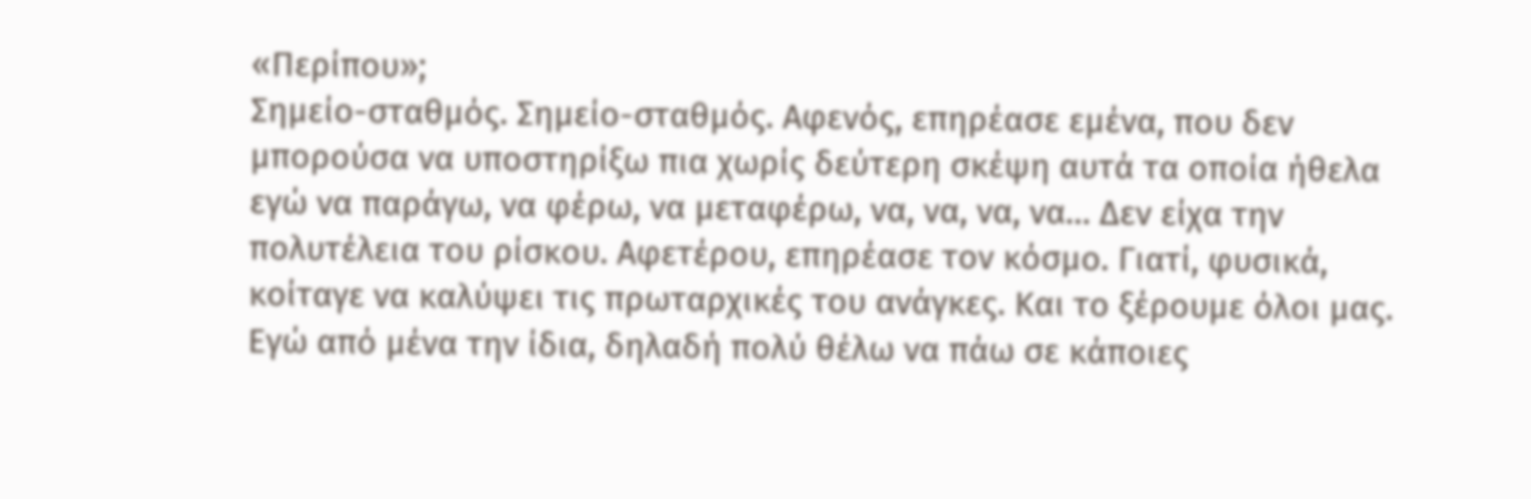«Περίπου»;
Σημείο-σταθμός. Σημείο-σταθμός. Αφενός, επηρέασε εμένα, που δεν μπορούσα να υποστηρίξω πια χωρίς δεύτερη σκέψη αυτά τα οποία ήθελα εγώ να παράγω, να φέρω, να μεταφέρω, να, να, να, να… Δεν είχα την πολυτέλεια του ρίσκου. Αφετέρου, επηρέασε τον κόσμο. Γιατί, φυσικά, κοίταγε να καλύψει τις πρωταρχικές του ανάγκες. Και το ξέρουμε όλοι μας. Εγώ από μένα την ίδια, δηλαδή πολύ θέλω να πάω σε κάποιες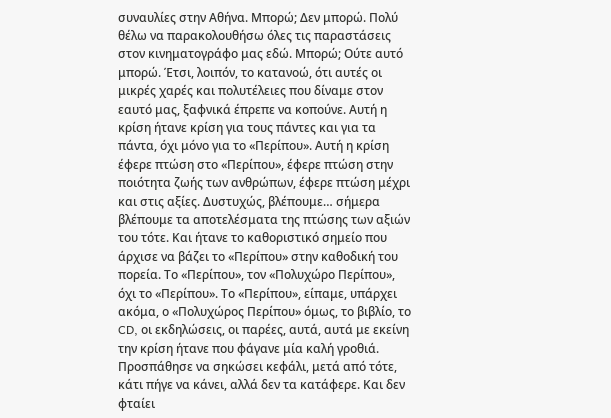συναυλίες στην Αθήνα. Μπορώ; Δεν μπορώ. Πολύ θέλω να παρακολουθήσω όλες τις παραστάσεις στον κινηματογράφο μας εδώ. Μπορώ; Ούτε αυτό μπορώ. Έτσι, λοιπόν, το κατανοώ, ότι αυτές οι μικρές χαρές και πολυτέλειες που δίναμε στον εαυτό μας, ξαφνικά έπρεπε να κοπούνε. Αυτή η κρίση ήτανε κρίση για τους πάντες και για τα πάντα, όχι μόνο για το «Περίπου». Αυτή η κρίση έφερε πτώση στο «Περίπου», έφερε πτώση στην ποιότητα ζωής των ανθρώπων, έφερε πτώση μέχρι και στις αξίες. Δυστυχώς, βλέπουμε… σήμερα βλέπουμε τα αποτελέσματα της πτώσης των αξιών του τότε. Και ήτανε το καθοριστικό σημείο που άρχισε να βάζει το «Περίπου» στην καθοδική του πορεία. Το «Περίπου», τον «Πολυχώρο Περίπου», όχι το «Περίπου». Το «Περίπου», είπαμε, υπάρχει ακόμα, ο «Πολυχώρος Περίπου» όμως, το βιβλίο, το CD, οι εκδηλώσεις, οι παρέες, αυτά, αυτά με εκείνη την κρίση ήτανε που φάγανε μία καλή γροθιά. Προσπάθησε να σηκώσει κεφάλι, μετά από τότε, κάτι πήγε να κάνει, αλλά δεν τα κατάφερε. Και δεν φταίει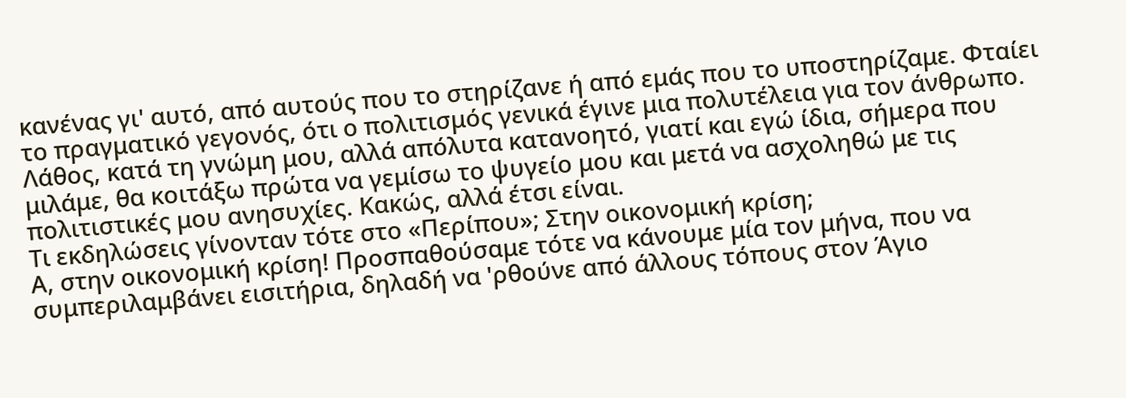κανένας γι' αυτό, από αυτούς που το στηρίζανε ή από εμάς που το υποστηρίζαμε. Φταίει το πραγματικό γεγονός, ότι ο πολιτισμός γενικά έγινε μια πολυτέλεια για τον άνθρωπο. Λάθος, κατά τη γνώμη μου, αλλά απόλυτα κατανοητό, γιατί και εγώ ίδια, σήμερα που μιλάμε, θα κοιτάξω πρώτα να γεμίσω το ψυγείο μου και μετά να ασχοληθώ με τις πολιτιστικές μου ανησυχίες. Κακώς, αλλά έτσι είναι.
Τι εκδηλώσεις γίνονταν τότε στο «Περίπου»; Στην οικονομική κρίση;
Α, στην οικονομική κρίση! Προσπαθούσαμε τότε να κάνουμε μία τον μήνα, που να συμπεριλαμβάνει εισιτήρια, δηλαδή να 'ρθούνε από άλλους τόπους στον Άγιο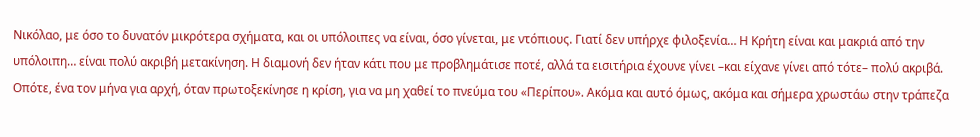Νικόλαο, με όσο το δυνατόν μικρότερα σχήματα, και οι υπόλοιπες να είναι, όσο γίνεται, με ντόπιους. Γιατί δεν υπήρχε φιλοξενία… Η Κρήτη είναι και μακριά από την υπόλοιπη… είναι πολύ ακριβή μετακίνηση. Η διαμονή δεν ήταν κάτι που με προβλημάτισε ποτέ, αλλά τα εισιτήρια έχουνε γίνει –και είχανε γίνει από τότε– πολύ ακριβά. Οπότε, ένα τον μήνα για αρχή, όταν πρωτοξεκίνησε η κρίση, για να μη χαθεί το πνεύμα του «Περίπου». Ακόμα και αυτό όμως, ακόμα και σήμερα χρωστάω στην τράπεζα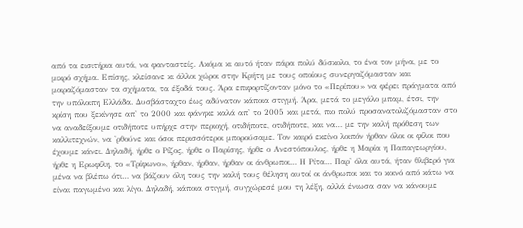από τα εισιτήρια αυτά, να φανταστείς. Ακόμα κι αυτό ήταν πάρα πολύ δύσκολο, το ένα τον μήνα, με το μικρό σχήμα. Επίσης, κλείσανε κι άλλοι χώροι στην Κρήτη με τους οποίους συνεργαζόμασταν και μοιραζόμασταν τα σχήματα, τα έξοδά τους. Άρα επιφορτίζονταν μόνο το «Περίπου» να φέρει πράγματα από την υπόλοιπη Ελλάδα. Δυσβάσταχτο έως αδύνατον κάποια στιγμή. Άρα, μετά το μεγάλο μπαμ, έτσι, την κρίση που ξεκίνησε απ' το 2000 και φάνηκε καλά απ' το 2005 και μετά, πιο πολύ προσανατολιζόμασταν στο να αναδείξουμε οτιδήποτε υπήρχε στην περιοχή, οτιδήποτε, οτιδήποτε, και να… με την καλή πρόθεση των καλλιτεχνών, να 'ρθούνε και όσοι περισσότεροι μπορούσαμε. Τον καιρό εκείνο λοιπόν ήρθαν όλοι οι φίλοι που έχουμε κάνει. Δηλαδή, ήρθε ο Ρίζος, ήρθε ο Παρίσης, ήρθε ο Ανεστόπουλος, ήρθε η Μαρία η Παπαγεωργίου, ήρθε η Ερωφίλη, το «Τρίφωνο», ήρθαν, ήρθαν, ήρθαν οι άνθρωποι… Η Ρίτα… Παρ' όλα αυτά, ήταν θλιβερό για μένα να βλέπω ότι… να βάζουν όλη τους την καλή τους θέληση αυτοί οι άνθρωποι και το κοινό από κάτω να είναι παγωμένο και λίγο. Δηλαδή, κάποια στιγμή, συγχώρεσέ μου τη λέξη, αλλά ένιωσα σαν να κάνουμε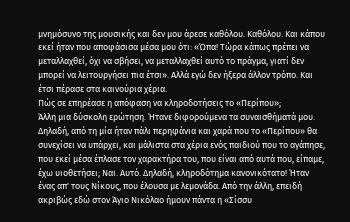μνημόσυνο της μουσικής και δεν μου άρεσε καθόλου. Καθόλου. Και κάπου εκεί ήταν που αποφάσισα μέσα μου ότι: «Ώπα! Τώρα κάπως πρέπει να μεταλλαχθεί, όχι να σβήσει, να μεταλλαχθεί αυτό το πράγμα, γιατί δεν μπορεί να λειτουργήσει πια έτσι». Αλλά εγώ δεν ήξερα άλλον τρόπο. Και έτσι πέρασε στα καινούρια χέρια.
Πώς σε επηρέασε η απόφαση να κληροδοτήσεις το «Περίπου»;
Άλλη μια δύσκολη ερώτηση. Ήτανε διφορούμενα τα συναισθήματά μου. Δηλαδή, από τη μία ήταν πάλι περηφάνια και χαρά που το «Περίπου» θα συνεχίσει να υπάρχει, και μάλιστα στα χέρια ενός παιδιού που το αγάπησε, που εκεί μέσα έπλασε τον χαρακτήρα του, που είναι από αυτά που, είπαμε, έχω υιοθετήσει; Ναι. Αυτό. Δηλαδή, κληροδότημα κανονικότατο! Ήταν ένας απ' τους Νίκους, που έλουσα με λεμονάδα. Από την άλλη, επειδή ακριβώς εδώ στον Άγιο Νικόλαο ήμουν πάντα η «Σίσσυ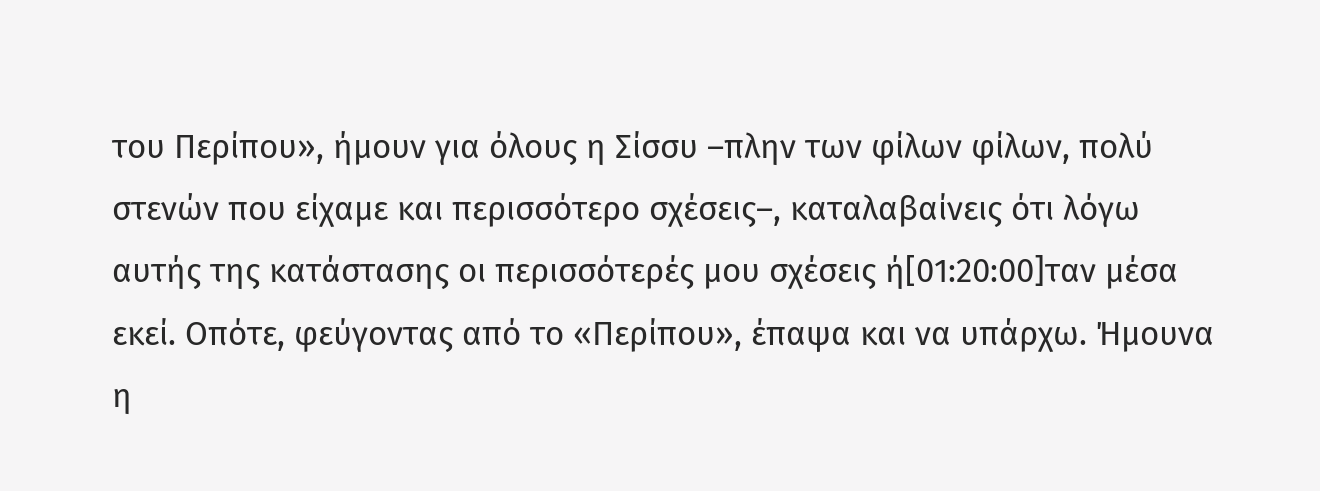του Περίπου», ήμουν για όλους η Σίσσυ –πλην των φίλων φίλων, πολύ στενών που είχαμε και περισσότερο σχέσεις–, καταλαβαίνεις ότι λόγω αυτής της κατάστασης οι περισσότερές μου σχέσεις ή[01:20:00]ταν μέσα εκεί. Οπότε, φεύγοντας από το «Περίπου», έπαψα και να υπάρχω. Ήμουνα η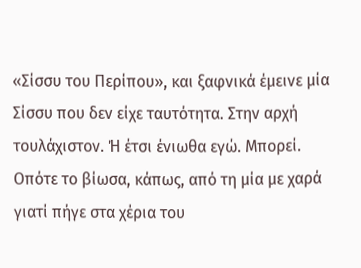«Σίσσυ του Περίπου», και ξαφνικά έμεινε μία Σίσσυ που δεν είχε ταυτότητα. Στην αρχή τουλάχιστον. Ή έτσι ένιωθα εγώ. Μπορεί. Οπότε το βίωσα, κάπως, από τη μία με χαρά γιατί πήγε στα χέρια του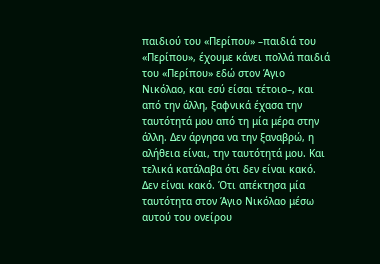παιδιού του «Περίπου» –παιδιά του «Περίπου», έχουμε κάνει πολλά παιδιά του «Περίπου» εδώ στον Άγιο Νικόλαο, και εσύ είσαι τέτοιο–, και από την άλλη, ξαφνικά έχασα την ταυτότητά μου από τη μία μέρα στην άλλη. Δεν άργησα να την ξαναβρώ, η αλήθεια είναι, την ταυτότητά μου. Και τελικά κατάλαβα ότι δεν είναι κακό. Δεν είναι κακό. Ότι απέκτησα μία ταυτότητα στον Άγιο Νικόλαο μέσω αυτού του ονείρου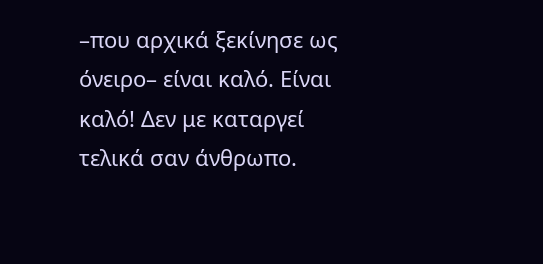–που αρχικά ξεκίνησε ως όνειρο– είναι καλό. Είναι καλό! Δεν με καταργεί τελικά σαν άνθρωπο.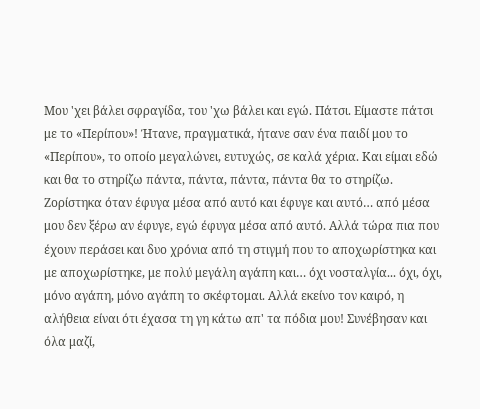Μου 'χει βάλει σφραγίδα, του 'χω βάλει και εγώ. Πάτσι. Είμαστε πάτσι με το «Περίπου»! Ήτανε, πραγματικά, ήτανε σαν ένα παιδί μου το «Περίπου», το οποίο μεγαλώνει, ευτυχώς, σε καλά χέρια. Και είμαι εδώ και θα το στηρίζω πάντα, πάντα, πάντα, πάντα θα το στηρίζω. Ζορίστηκα όταν έφυγα μέσα από αυτό και έφυγε και αυτό… από μέσα μου δεν ξέρω αν έφυγε, εγώ έφυγα μέσα από αυτό. Αλλά τώρα πια που έχουν περάσει και δυο χρόνια από τη στιγμή που το αποχωρίστηκα και με αποχωρίστηκε, με πολύ μεγάλη αγάπη και… όχι νοσταλγία... όχι, όχι, μόνο αγάπη, μόνο αγάπη το σκέφτομαι. Αλλά εκείνο τον καιρό, η αλήθεια είναι ότι έχασα τη γη κάτω απ' τα πόδια μου! Συνέβησαν και όλα μαζί,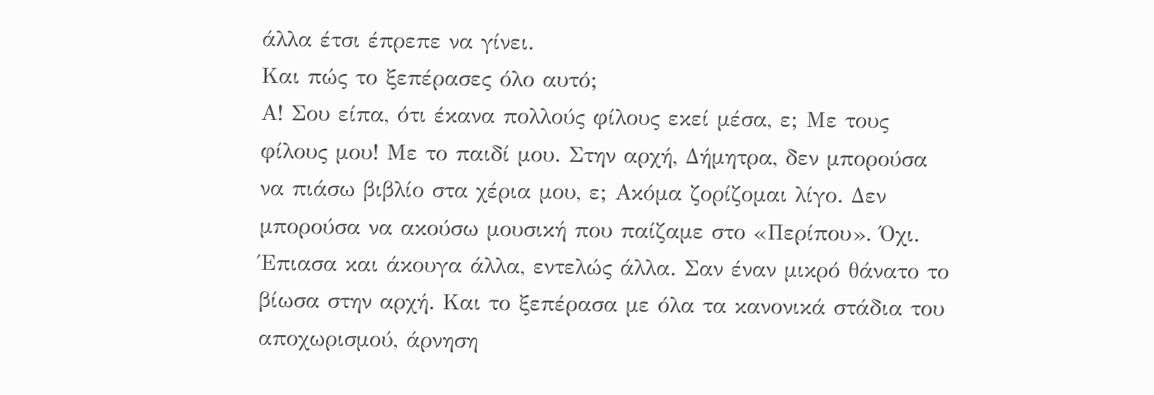άλλα έτσι έπρεπε να γίνει.
Και πώς το ξεπέρασες όλο αυτό;
Α! Σου είπα, ότι έκανα πολλούς φίλους εκεί μέσα, ε; Με τους φίλους μου! Με το παιδί μου. Στην αρχή, Δήμητρα, δεν μπορούσα να πιάσω βιβλίο στα χέρια μου, ε; Ακόμα ζορίζομαι λίγο. Δεν μπορούσα να ακούσω μουσική που παίζαμε στο «Περίπου». Όχι. Έπιασα και άκουγα άλλα, εντελώς άλλα. Σαν έναν μικρό θάνατο το βίωσα στην αρχή. Και το ξεπέρασα με όλα τα κανονικά στάδια του αποχωρισμού, άρνηση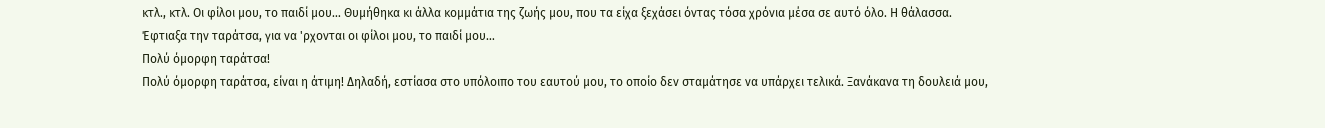κτλ., κτλ. Οι φίλοι μου, το παιδί μου… Θυμήθηκα κι άλλα κομμάτια της ζωής μου, που τα είχα ξεχάσει όντας τόσα χρόνια μέσα σε αυτό όλο. Η θάλασσα. Έφτιαξα την ταράτσα, για να 'ρχονται οι φίλοι μου, το παιδί μου…
Πολύ όμορφη ταράτσα!
Πολύ όμορφη ταράτσα, είναι η άτιμη! Δηλαδή, εστίασα στο υπόλοιπο του εαυτού μου, το οποίο δεν σταμάτησε να υπάρχει τελικά. Ξανάκανα τη δουλειά μου,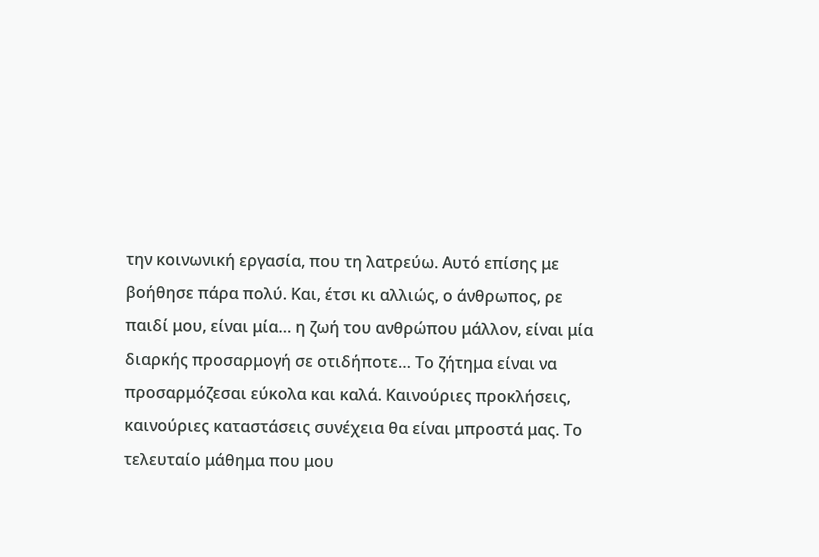την κοινωνική εργασία, που τη λατρεύω. Αυτό επίσης με βοήθησε πάρα πολύ. Και, έτσι κι αλλιώς, ο άνθρωπος, ρε παιδί μου, είναι μία… η ζωή του ανθρώπου μάλλον, είναι μία διαρκής προσαρμογή σε οτιδήποτε… Το ζήτημα είναι να προσαρμόζεσαι εύκολα και καλά. Καινούριες προκλήσεις, καινούριες καταστάσεις συνέχεια θα είναι μπροστά μας. Το τελευταίο μάθημα που μου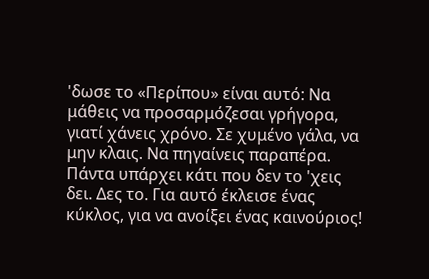'δωσε το «Περίπου» είναι αυτό: Να μάθεις να προσαρμόζεσαι γρήγορα, γιατί χάνεις χρόνο. Σε χυμένο γάλα, να μην κλαις. Να πηγαίνεις παραπέρα. Πάντα υπάρχει κάτι που δεν το 'χεις δει. Δες το. Για αυτό έκλεισε ένας κύκλος, για να ανοίξει ένας καινούριος!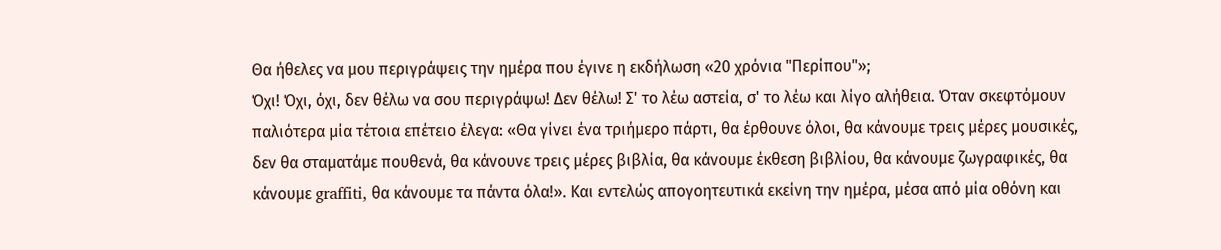Θα ήθελες να μου περιγράψεις την ημέρα που έγινε η εκδήλωση «20 χρόνια "Περίπου"»;
Όχι! Όχι, όχι, δεν θέλω να σου περιγράψω! Δεν θέλω! Σ' το λέω αστεία, σ' το λέω και λίγο αλήθεια. Όταν σκεφτόμουν παλιότερα μία τέτοια επέτειο έλεγα: «Θα γίνει ένα τριήμερο πάρτι, θα έρθουνε όλοι, θα κάνουμε τρεις μέρες μουσικές, δεν θα σταματάμε πουθενά, θα κάνουνε τρεις μέρες βιβλία, θα κάνουμε έκθεση βιβλίου, θα κάνουμε ζωγραφικές, θα κάνουμε graffiti, θα κάνουμε τα πάντα όλα!». Και εντελώς απογοητευτικά εκείνη την ημέρα, μέσα από μία οθόνη και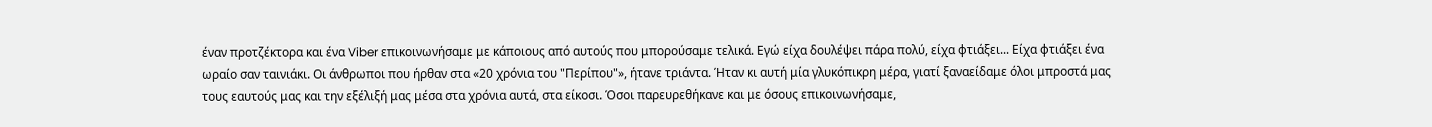έναν προτζέκτορα και ένα Viber επικοινωνήσαμε με κάποιους από αυτούς που μπορούσαμε τελικά. Εγώ είχα δουλέψει πάρα πολύ, είχα φτιάξει... Είχα φτιάξει ένα ωραίο σαν ταινιάκι. Οι άνθρωποι που ήρθαν στα «20 χρόνια του "Περίπου"», ήτανε τριάντα. Ήταν κι αυτή μία γλυκόπικρη μέρα, γιατί ξαναείδαμε όλοι μπροστά μας τους εαυτούς μας και την εξέλιξή μας μέσα στα χρόνια αυτά, στα είκοσι. Όσοι παρευρεθήκανε και με όσους επικοινωνήσαμε,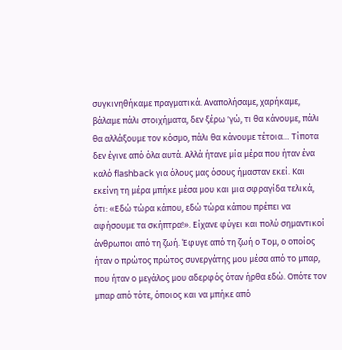συγκινηθήκαμε πραγματικά. Αναπολήσαμε, χαρήκαμε, βάλαμε πάλι στοιχήματα, δεν ξέρω 'γώ, τι θα κάνουμε, πάλι θα αλλάξουμε τον κόσμο, πάλι θα κάνουμε τέτοια… Τίποτα δεν έγινε από όλα αυτά. Αλλά ήτανε μία μέρα που ήταν ένα καλό flashback για όλους μας όσους ήμασταν εκεί. Και εκείνη τη μέρα μπήκε μέσα μου και μια σφραγίδα τελικά, ότι: «Εδώ τώρα κάπου, εδώ τώρα κάπου πρέπει να αφήσουμε τα σκήπτρα!». Είχανε φύγει και πολύ σημαντικοί άνθρωποι από τη ζωή. Έφυγε από τη ζωή ο Τομ, ο οποίος ήταν ο πρώτος πρώτος συνεργάτης μου μέσα από το μπαρ, που ήταν ο μεγάλος μου αδερφός όταν ήρθα εδώ. Οπότε τον μπαρ από τότε, όποιος και να μπήκε από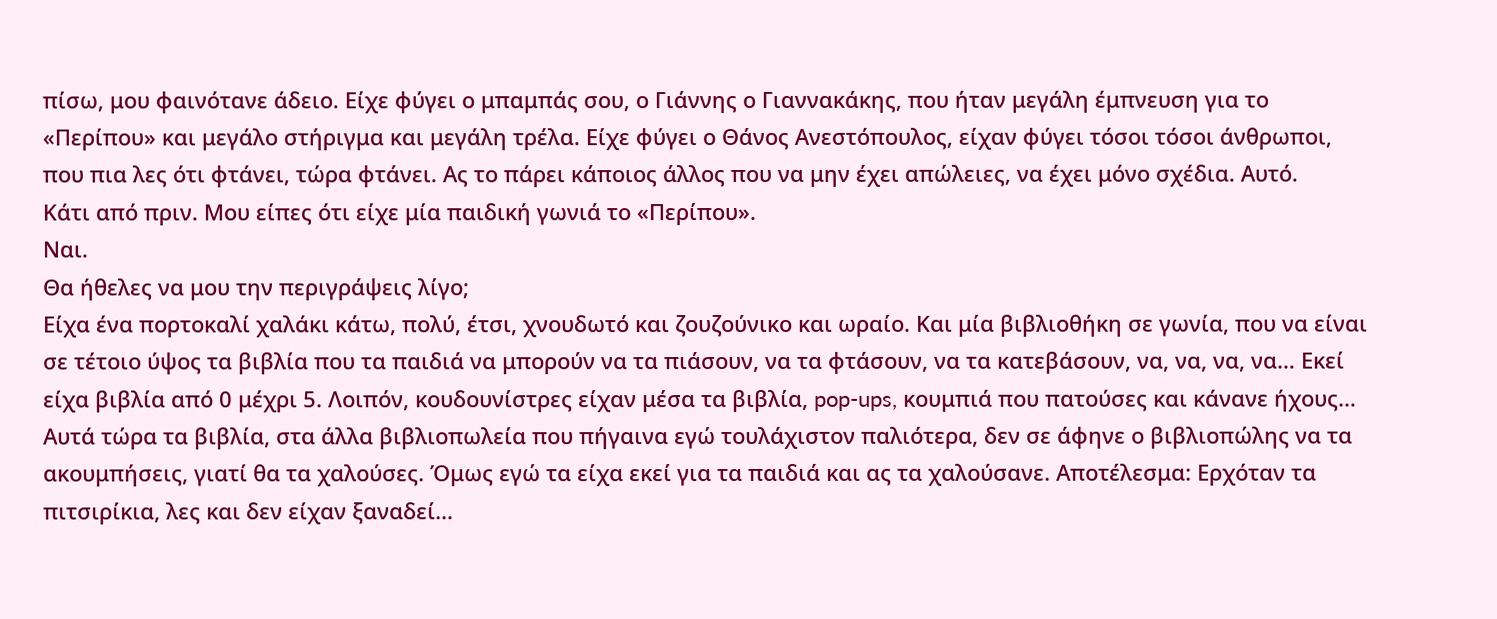πίσω, μου φαινότανε άδειο. Είχε φύγει ο μπαμπάς σου, ο Γιάννης ο Γιαννακάκης, που ήταν μεγάλη έμπνευση για το «Περίπου» και μεγάλο στήριγμα και μεγάλη τρέλα. Είχε φύγει ο Θάνος Ανεστόπουλος, είχαν φύγει τόσοι τόσοι άνθρωποι, που πια λες ότι φτάνει, τώρα φτάνει. Ας το πάρει κάποιος άλλος που να μην έχει απώλειες, να έχει μόνο σχέδια. Αυτό.
Κάτι από πριν. Μου είπες ότι είχε μία παιδική γωνιά το «Περίπου».
Ναι.
Θα ήθελες να μου την περιγράψεις λίγο;
Είχα ένα πορτοκαλί χαλάκι κάτω, πολύ, έτσι, χνουδωτό και ζουζούνικο και ωραίο. Και μία βιβλιοθήκη σε γωνία, που να είναι σε τέτοιο ύψος τα βιβλία που τα παιδιά να μπορούν να τα πιάσουν, να τα φτάσουν, να τα κατεβάσουν, να, να, να, να… Εκεί είχα βιβλία από 0 μέχρι 5. Λοιπόν, κουδουνίστρες είχαν μέσα τα βιβλία, pop-ups, κουμπιά που πατούσες και κάνανε ήχους… Αυτά τώρα τα βιβλία, στα άλλα βιβλιοπωλεία που πήγαινα εγώ τουλάχιστον παλιότερα, δεν σε άφηνε ο βιβλιοπώλης να τα ακουμπήσεις, γιατί θα τα χαλούσες. Όμως εγώ τα είχα εκεί για τα παιδιά και ας τα χαλούσανε. Αποτέλεσμα: Ερχόταν τα πιτσιρίκια, λες και δεν είχαν ξαναδεί…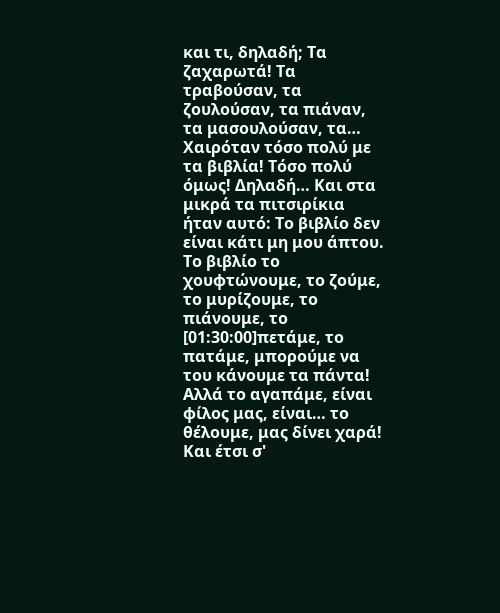και τι, δηλαδή; Τα ζαχαρωτά! Τα τραβούσαν, τα ζουλούσαν, τα πιάναν, τα μασουλούσαν, τα… Χαιρόταν τόσο πολύ με τα βιβλία! Τόσο πολύ όμως! Δηλαδή… Και στα μικρά τα πιτσιρίκια ήταν αυτό: Το βιβλίο δεν είναι κάτι μη μου άπτου. Το βιβλίο το χουφτώνουμε, το ζούμε, το μυρίζουμε, το πιάνουμε, το [01:30:00]πετάμε, το πατάμε, μπορούμε να του κάνουμε τα πάντα! Αλλά το αγαπάμε, είναι φίλος μας, είναι… το θέλουμε, μας δίνει χαρά! Και έτσι σ'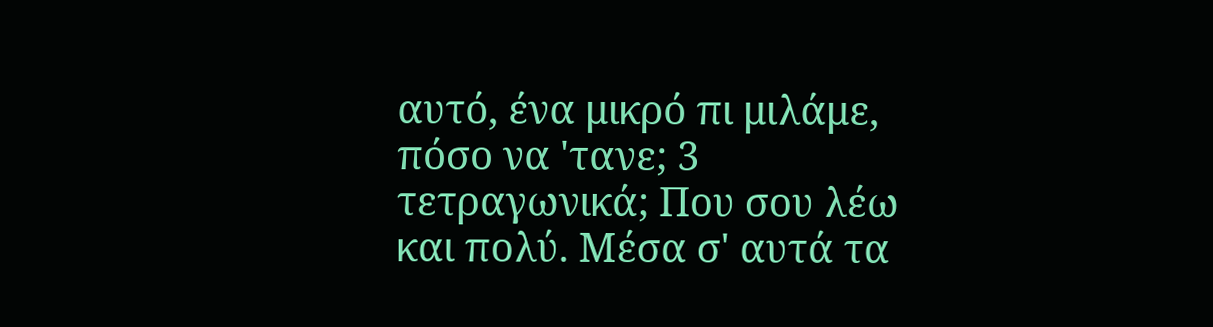αυτό, ένα μικρό πι μιλάμε, πόσο να 'τανε; 3 τετραγωνικά; Που σου λέω και πολύ. Μέσα σ' αυτά τα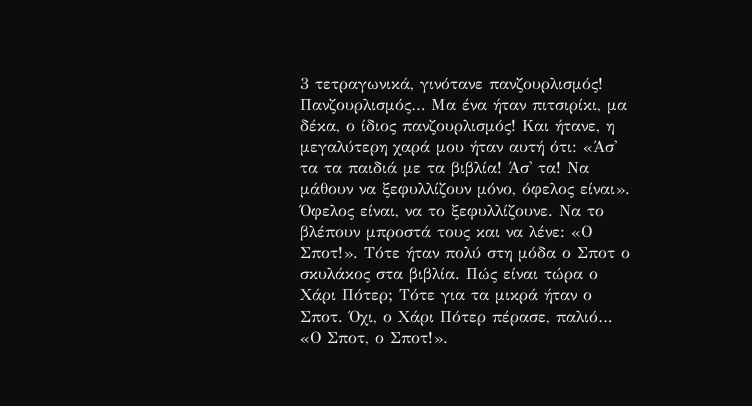3 τετραγωνικά, γινότανε πανζουρλισμός! Πανζουρλισμός… Μα ένα ήταν πιτσιρίκι, μα δέκα, ο ίδιος πανζουρλισμός! Και ήτανε, η μεγαλύτερη χαρά μου ήταν αυτή ότι: «Άσ' τα τα παιδιά με τα βιβλία! Άσ' τα! Να μάθουν να ξεφυλλίζουν μόνο, όφελος είναι». Όφελος είναι, να το ξεφυλλίζουνε. Να το βλέπουν μπροστά τους και να λένε: «Ο Σποτ!». Τότε ήταν πολύ στη μόδα ο Σποτ ο σκυλάκος στα βιβλία. Πώς είναι τώρα ο Χάρι Πότερ; Τότε για τα μικρά ήταν ο Σποτ. Όχι, ο Χάρι Πότερ πέρασε, παλιό… «Ο Σποτ, ο Σποτ!».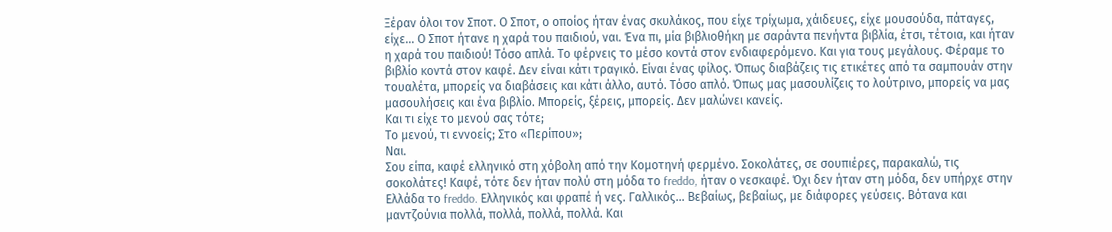Ξέραν όλοι τον Σποτ. Ο Σποτ, ο οποίος ήταν ένας σκυλάκος, που είχε τρίχωμα, χάιδευες, είχε μουσούδα, πάταγες, είχε… Ο Σποτ ήτανε η χαρά του παιδιού, ναι. Ένα πι, μία βιβλιοθήκη με σαράντα πενήντα βιβλία, έτσι, τέτοια, και ήταν η χαρά του παιδιού! Τόσο απλά. Το φέρνεις το μέσο κοντά στον ενδιαφερόμενο. Και για τους μεγάλους. Φέραμε το βιβλίο κοντά στον καφέ. Δεν είναι κάτι τραγικό. Είναι ένας φίλος. Όπως διαβάζεις τις ετικέτες από τα σαμπουάν στην τουαλέτα, μπορείς να διαβάσεις και κάτι άλλο, αυτό. Τόσο απλό. Όπως μας μασουλίζεις το λούτρινο, μπορείς να μας μασουλήσεις και ένα βιβλίο. Μπορείς, ξέρεις, μπορείς. Δεν μαλώνει κανείς.
Και τι είχε το μενού σας τότε;
Το μενού, τι εννοείς; Στο «Περίπου»;
Ναι.
Σου είπα, καφέ ελληνικό στη χόβολη από την Κομοτηνή φερμένο. Σοκολάτες, σε σουπιέρες, παρακαλώ, τις σοκολάτες! Καφέ, τότε δεν ήταν πολύ στη μόδα το freddo, ήταν ο νεσκαφέ. Όχι δεν ήταν στη μόδα, δεν υπήρχε στην Ελλάδα το freddo. Ελληνικός και φραπέ ή νες. Γαλλικός… Βεβαίως, βεβαίως, με διάφορες γεύσεις. Βότανα και μαντζούνια πολλά, πολλά, πολλά, πολλά. Και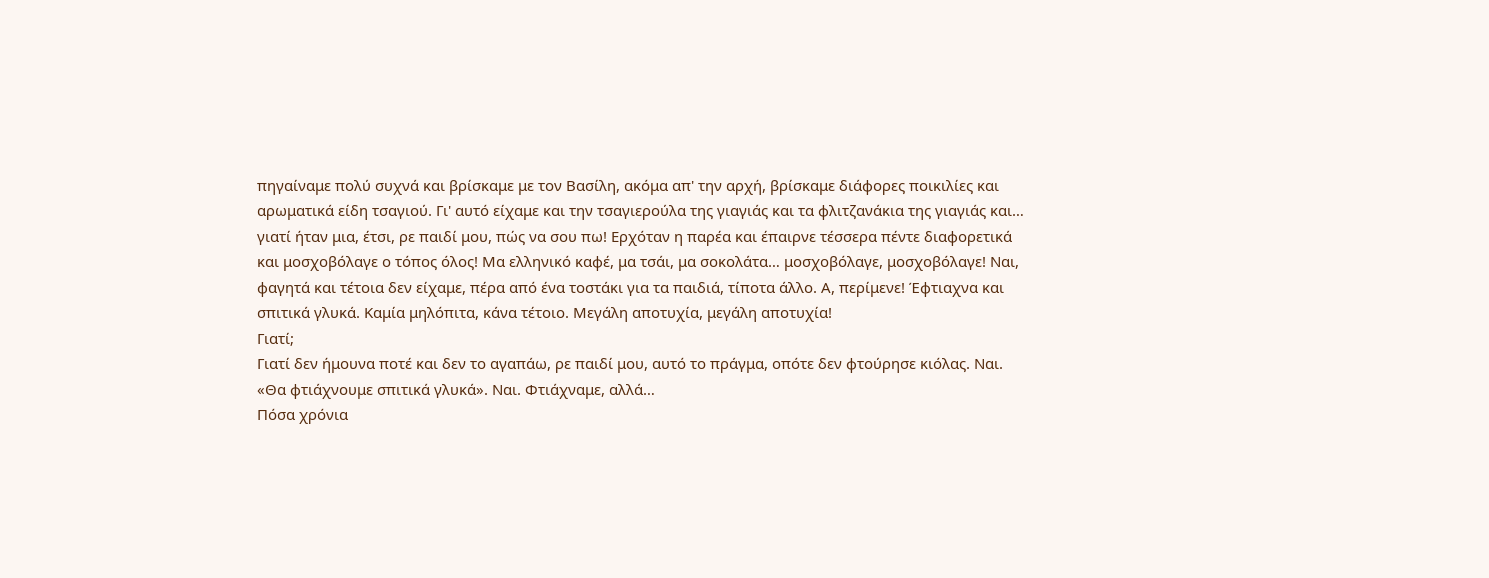πηγαίναμε πολύ συχνά και βρίσκαμε με τον Βασίλη, ακόμα απ' την αρχή, βρίσκαμε διάφορες ποικιλίες και αρωματικά είδη τσαγιού. Γι' αυτό είχαμε και την τσαγιερούλα της γιαγιάς και τα φλιτζανάκια της γιαγιάς και… γιατί ήταν μια, έτσι, ρε παιδί μου, πώς να σου πω! Ερχόταν η παρέα και έπαιρνε τέσσερα πέντε διαφορετικά και μοσχοβόλαγε ο τόπος όλος! Μα ελληνικό καφέ, μα τσάι, μα σοκολάτα… μοσχοβόλαγε, μοσχοβόλαγε! Ναι, φαγητά και τέτοια δεν είχαμε, πέρα από ένα τοστάκι για τα παιδιά, τίποτα άλλο. Α, περίμενε! Έφτιαχνα και σπιτικά γλυκά. Καμία μηλόπιτα, κάνα τέτοιο. Μεγάλη αποτυχία, μεγάλη αποτυχία!
Γιατί;
Γιατί δεν ήμουνα ποτέ και δεν το αγαπάω, ρε παιδί μου, αυτό το πράγμα, οπότε δεν φτούρησε κιόλας. Ναι. «Θα φτιάχνουμε σπιτικά γλυκά». Ναι. Φτιάχναμε, αλλά…
Πόσα χρόνια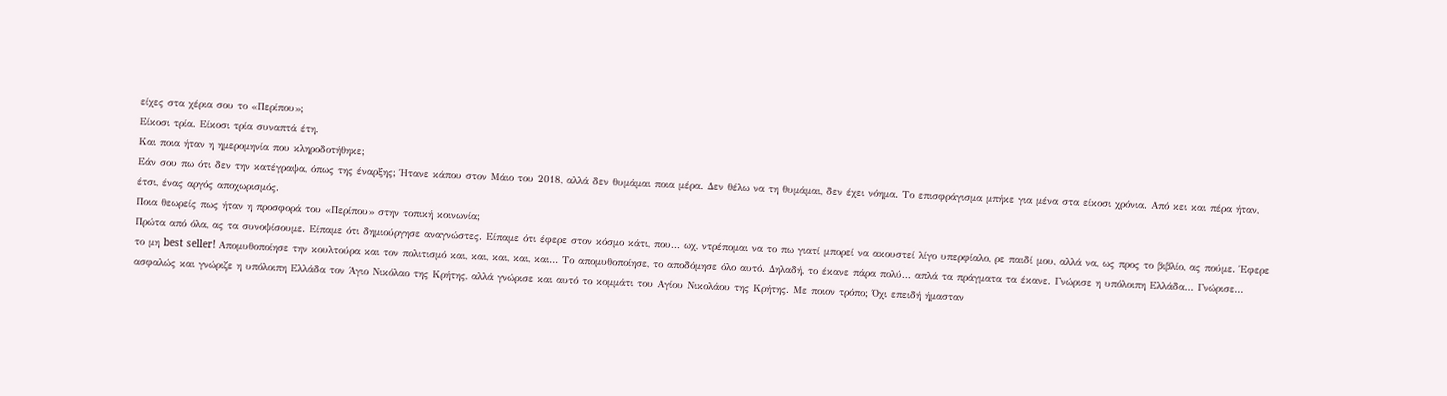είχες στα χέρια σου το «Περίπου»;
Είκοσι τρία. Είκοσι τρία συναπτά έτη.
Και ποια ήταν η ημερομηνία που κληροδοτήθηκε;
Εάν σου πω ότι δεν την κατέγραψα, όπως της έναρξης; Ήτανε κάπου στον Μάιο του 2018, αλλά δεν θυμάμαι ποια μέρα. Δεν θέλω να τη θυμάμαι, δεν έχει νόημα. Το επισφράγισμα μπήκε για μένα στα είκοσι χρόνια. Από κει και πέρα ήταν, έτσι, ένας αργός αποχωρισμός.
Ποια θεωρείς πως ήταν η προσφορά του «Περίπου» στην τοπική κοινωνία;
Πρώτα από όλα, ας τα συνοψίσουμε. Είπαμε ότι δημιούργησε αναγνώστες. Είπαμε ότι έφερε στον κόσμο κάτι, που… ωχ, ντρέπομαι να το πω γιατί μπορεί να ακουστεί λίγο υπερφίαλο, ρε παιδί μου, αλλά να, ως προς το βιβλίο, ας πούμε. Έφερε το μη best seller! Απομυθοποίησε την κουλτούρα και τον πολιτισμό και, και, και, και, και… Το απομυθοποίησε, το αποδόμησε όλο αυτό. Δηλαδή, το έκανε πάρα πολύ… απλά τα πράγματα τα έκανε. Γνώρισε η υπόλοιπη Ελλάδα… Γνώρισε... ασφαλώς και γνώριζε η υπόλοιπη Ελλάδα τον Άγιο Νικόλαο της Κρήτης, αλλά γνώρισε και αυτό το κομμάτι του Αγίου Νικολάου της Κρήτης. Με ποιον τρόπο; Όχι επειδή ήμασταν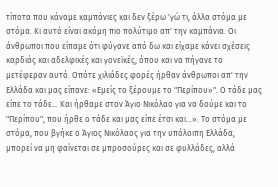τίποτα που κάναμε καμπάνιες και δεν ξέρω 'γώ τι, άλλα στόμα με στόμα. Κι αυτό είναι ακόμη πιο πολύτιμο απ' την καμπάνια. Οι άνθρωποι που είπαμε ότι φύγανε από δω και είχαμε κάνει σχέσεις καρδιάς και αδελφικές και γονεϊκές, όπου και να πήγανε το μετέφεραν αυτό. Οπότε χιλιάδες φορές ήρθαν άνθρωποι απ' την Ελλάδα και μας είπανε: «Εμείς το ξέρουμε το "Περίπου»". Ο τάδε μας είπε το τάδε… Και ήρθαμε στον Άγιο Νικόλαο για να δούμε και το "Περίπου", που ήρθε ο τάδε και μας είπε έτσι και…». Το στόμα με στόμα, που βγήκε ο Άγιος Νικόλαος για την υπόλοιπη Ελλάδα, μπορεί να μη φαίνεται σε μπροσούρες και σε φυλλάδες, αλλά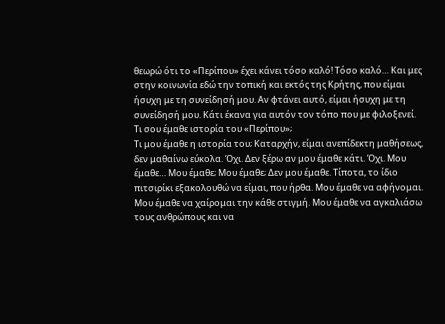θεωρώ ότι το «Περίπου» έχει κάνει τόσο καλό! Τόσο καλό… Και μες στην κοινωνία εδώ την τοπική και εκτός της Κρήτης, που είμαι ήσυχη με τη συνείδησή μου. Αν φτάνει αυτό, είμαι ήσυχη με τη συνείδησή μου. Κάτι έκανα για αυτόν τον τόπο που με φιλοξενεί.
Τι σου έμαθε ιστορία του «Περίπου»;
Τι μου έμαθε η ιστορία του; Καταρχήν, είμαι ανεπίδεκτη μαθήσεως, δεν μαθαίνω εύκολα. Όχι. Δεν ξέρω αν μου έμαθε κάτι. Όχι. Μου έμαθε… Μου έμαθε; Μου έμαθε; Δεν μου έμαθε. Τίποτα, το ίδιο πιτσιρίκι εξακολουθώ να είμαι, που ήρθα. Μου έμαθε να αφήνομαι. Μου έμαθε να χαίρομαι την κάθε στιγμή. Μου έμαθε να αγκαλιάσω τους ανθρώπους και να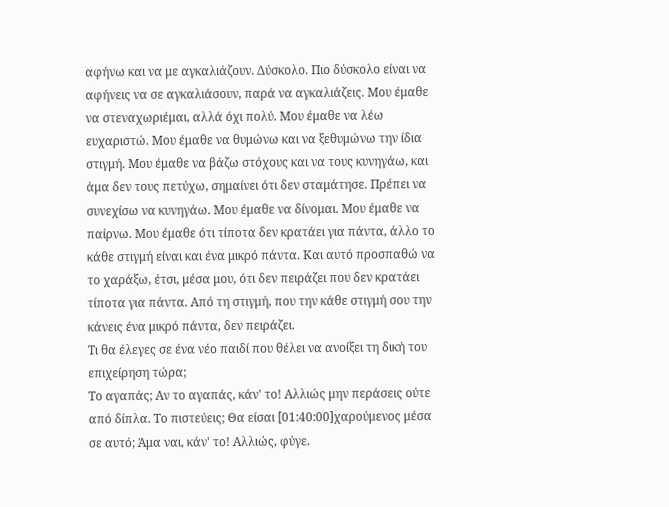αφήνω και να με αγκαλιάζουν. Δύσκολο. Πιο δύσκολο είναι να αφήνεις να σε αγκαλιάσουν, παρά να αγκαλιάζεις. Μου έμαθε να στεναχωριέμαι, αλλά όχι πολύ. Μου έμαθε να λέω ευχαριστώ. Μου έμαθε να θυμώνω και να ξεθυμώνω την ίδια στιγμή. Μου έμαθε να βάζω στόχους και να τους κυνηγάω, και άμα δεν τους πετύχω, σημαίνει ότι δεν σταμάτησε. Πρέπει να συνεχίσω να κυνηγάω. Μου έμαθε να δίνομαι. Μου έμαθε να παίρνω. Μου έμαθε ότι τίποτα δεν κρατάει για πάντα, άλλο το κάθε στιγμή είναι και ένα μικρό πάντα. Και αυτό προσπαθώ να το χαράξω, έτσι, μέσα μου, ότι δεν πειράζει που δεν κρατάει τίποτα για πάντα. Από τη στιγμή, που την κάθε στιγμή σου την κάνεις ένα μικρό πάντα, δεν πειράζει.
Τι θα έλεγες σε ένα νέο παιδί που θέλει να ανοίξει τη δική του επιχείρηση τώρα;
Το αγαπάς; Αν το αγαπάς, κάν' το! Αλλιώς μην περάσεις ούτε από δίπλα. Το πιστεύεις; Θα είσαι [01:40:00]χαρούμενος μέσα σε αυτό; Άμα ναι, κάν' το! Αλλιώς, φύγε.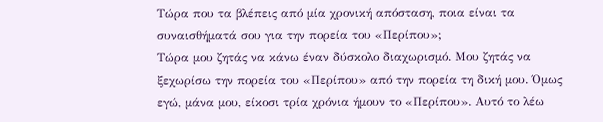Τώρα που τα βλέπεις από μία χρονική απόσταση, ποια είναι τα συναισθήματά σου για την πορεία του «Περίπου»;
Τώρα μου ζητάς να κάνω έναν δύσκολο διαχωρισμό. Μου ζητάς να ξεχωρίσω την πορεία του «Περίπου» από την πορεία τη δική μου. Όμως εγώ, μάνα μου, είκοσι τρία χρόνια ήμουν το «Περίπου». Αυτό το λέω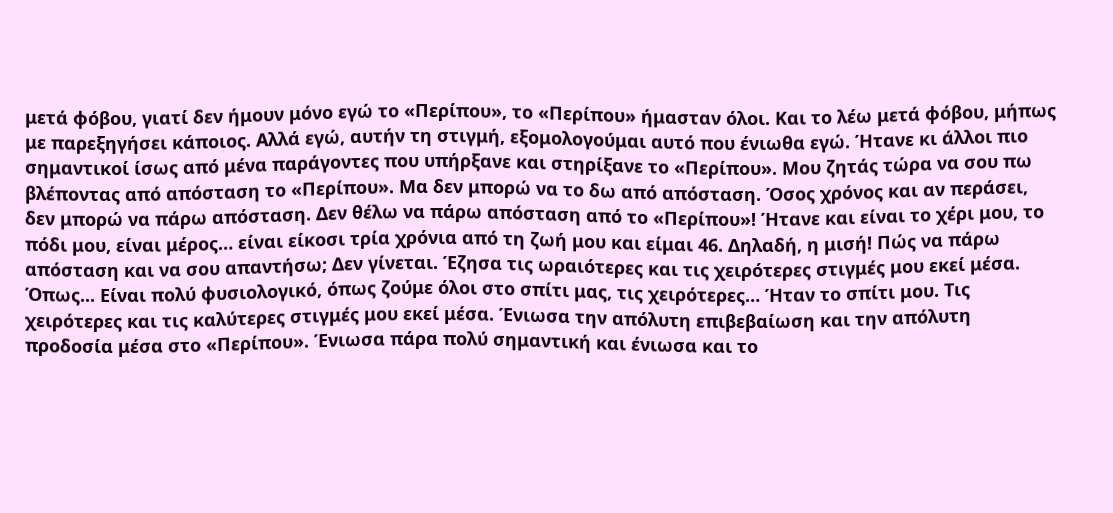μετά φόβου, γιατί δεν ήμουν μόνο εγώ το «Περίπου», το «Περίπου» ήμασταν όλοι. Και το λέω μετά φόβου, μήπως με παρεξηγήσει κάποιος. Αλλά εγώ, αυτήν τη στιγμή, εξομολογούμαι αυτό που ένιωθα εγώ. Ήτανε κι άλλοι πιο σημαντικοί ίσως από μένα παράγοντες που υπήρξανε και στηρίξανε το «Περίπου». Μου ζητάς τώρα να σου πω βλέποντας από απόσταση το «Περίπου». Μα δεν μπορώ να το δω από απόσταση. Όσος χρόνος και αν περάσει, δεν μπορώ να πάρω απόσταση. Δεν θέλω να πάρω απόσταση από το «Περίπου»! Ήτανε και είναι το χέρι μου, το πόδι μου, είναι μέρος… είναι είκοσι τρία χρόνια από τη ζωή μου και είμαι 46. Δηλαδή, η μισή! Πώς να πάρω απόσταση και να σου απαντήσω; Δεν γίνεται. Έζησα τις ωραιότερες και τις χειρότερες στιγμές μου εκεί μέσα. Όπως... Είναι πολύ φυσιολογικό, όπως ζούμε όλοι στο σπίτι μας, τις χειρότερες… Ήταν το σπίτι μου. Τις χειρότερες και τις καλύτερες στιγμές μου εκεί μέσα. Ένιωσα την απόλυτη επιβεβαίωση και την απόλυτη προδοσία μέσα στο «Περίπου». Ένιωσα πάρα πολύ σημαντική και ένιωσα και το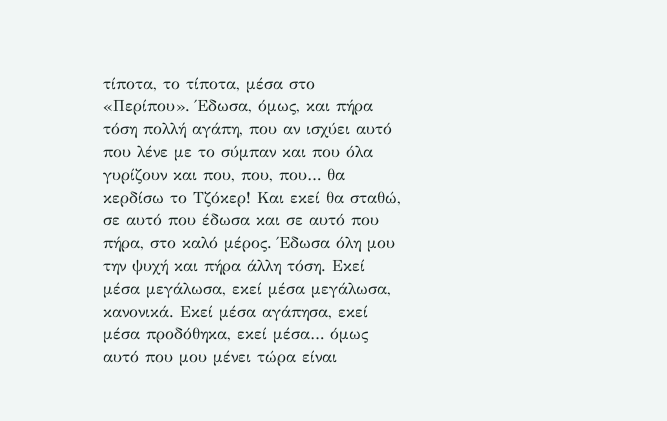τίποτα, το τίποτα, μέσα στο «Περίπου». Έδωσα, όμως, και πήρα τόση πολλή αγάπη, που αν ισχύει αυτό που λένε με το σύμπαν και που όλα γυρίζουν και που, που, που… θα κερδίσω το Τζόκερ! Και εκεί θα σταθώ, σε αυτό που έδωσα και σε αυτό που πήρα, στο καλό μέρος. Έδωσα όλη μου την ψυχή και πήρα άλλη τόση. Εκεί μέσα μεγάλωσα, εκεί μέσα μεγάλωσα, κανονικά. Εκεί μέσα αγάπησα, εκεί μέσα προδόθηκα, εκεί μέσα… όμως αυτό που μου μένει τώρα είναι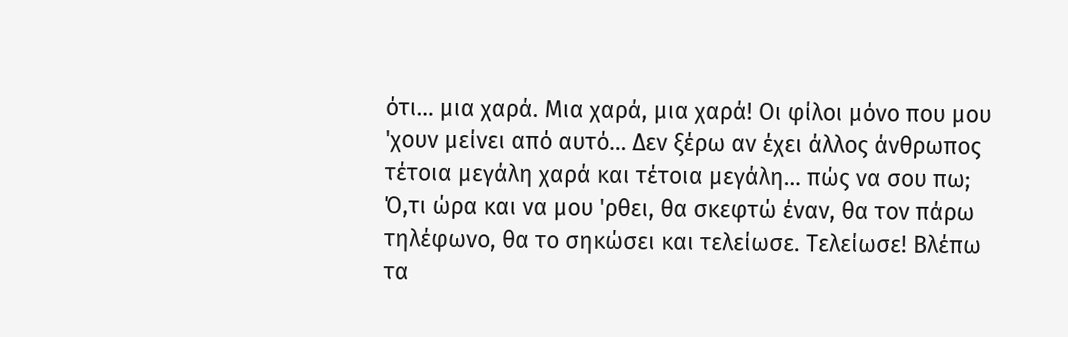ότι… μια χαρά. Μια χαρά, μια χαρά! Οι φίλοι μόνο που μου 'χουν μείνει από αυτό… Δεν ξέρω αν έχει άλλος άνθρωπος τέτοια μεγάλη χαρά και τέτοια μεγάλη… πώς να σου πω; Ό,τι ώρα και να μου 'ρθει, θα σκεφτώ έναν, θα τον πάρω τηλέφωνο, θα το σηκώσει και τελείωσε. Τελείωσε! Βλέπω τα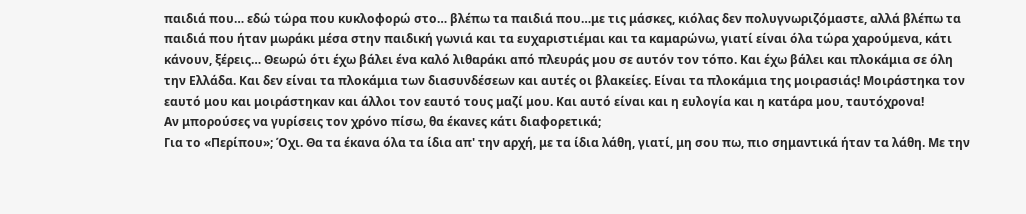παιδιά που… εδώ τώρα που κυκλοφορώ στο… βλέπω τα παιδιά που…με τις μάσκες, κιόλας δεν πολυγνωριζόμαστε, αλλά βλέπω τα παιδιά που ήταν μωράκι μέσα στην παιδική γωνιά και τα ευχαριστιέμαι και τα καμαρώνω, γιατί είναι όλα τώρα χαρούμενα, κάτι κάνουν, ξέρεις… Θεωρώ ότι έχω βάλει ένα καλό λιθαράκι από πλευράς μου σε αυτόν τον τόπο. Και έχω βάλει και πλοκάμια σε όλη την Ελλάδα. Και δεν είναι τα πλοκάμια των διασυνδέσεων και αυτές οι βλακείες. Είναι τα πλοκάμια της μοιρασιάς! Μοιράστηκα τον εαυτό μου και μοιράστηκαν και άλλοι τον εαυτό τους μαζί μου. Και αυτό είναι και η ευλογία και η κατάρα μου, ταυτόχρονα!
Αν μπορούσες να γυρίσεις τον χρόνο πίσω, θα έκανες κάτι διαφορετικά;
Για το «Περίπου»; Όχι. Θα τα έκανα όλα τα ίδια απ' την αρχή, με τα ίδια λάθη, γιατί, μη σου πω, πιο σημαντικά ήταν τα λάθη. Με την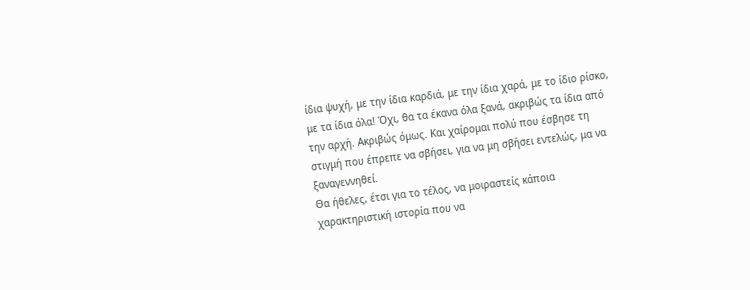ίδια ψυχή, με την ίδια καρδιά, με την ίδια χαρά, με το ίδιο ρίσκο, με τα ίδια όλα! Όχι, θα τα έκανα όλα ξανά, ακριβώς τα ίδια από την αρχή. Ακριβώς όμως. Και χαίρομαι πολύ που έσβησε τη στιγμή που έπρεπε να σβήσει, για να μη σβήσει εντελώς, μα να ξαναγεννηθεί.
Θα ήθελες, έτσι για το τέλος, να μοιραστείς κάποια χαρακτηριστική ιστορία που να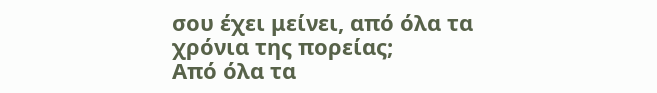σου έχει μείνει, από όλα τα χρόνια της πορείας;
Από όλα τα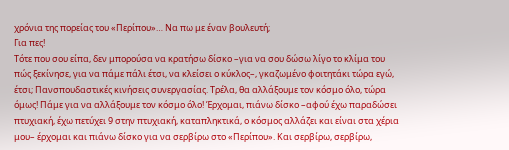χρόνια της πορείας του «Περίπου»… Να πω με έναν βουλευτή;
Για πες!
Τότε που σου είπα, δεν μπορούσα να κρατήσω δίσκο –για να σου δώσω λίγο το κλίμα του πώς ξεκίνησε, για να πάμε πάλι έτσι, να κλείσει ο κύκλος–, γκαζωμένο φοιτητάκι τώρα εγώ, έτσι; Πανσπουδαστικές κινήσεις συνεργασίας. Τρέλα, θα αλλάξουμε τον κόσμο όλο, τώρα όμως! Πάμε για να αλλάξουμε τον κόσμο όλο! Έρχομαι, πιάνω δίσκο –αφού έχω παραδώσει πτυχιακή, έχω πετύχει 9 στην πτυχιακή, καταπληκτικά, ο κόσμος αλλάζει και είναι στα χέρια μου– έρχομαι και πιάνω δίσκο για να σερβίρω στο «Περίπου». Και σερβίρω, σερβίρω,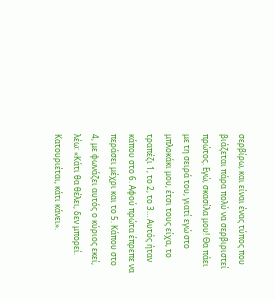σερβίρω, και είναι ένας τύπος που βιάζεται πάρα πολύ να σερβιριστεί πρώτος. Εγώ, σκασίλα μου! Θα πάει με τη σειρά του, γιατί εγώ στο μπλοκάκι μου, έτσι τους είχα, το τραπέζι 1, το 2, το 3… Αυτός ήταν κάπου στο 6. Αφού πρώτα έπρεπε να περάσει μέχρι και το 5. Κάπου στο 4, με φωνάζει αυτός ο κύριος εκεί, λέω: «Κάτι θα θέλει, δεν μπορεί. Κατουριέται, κάτι κάνει».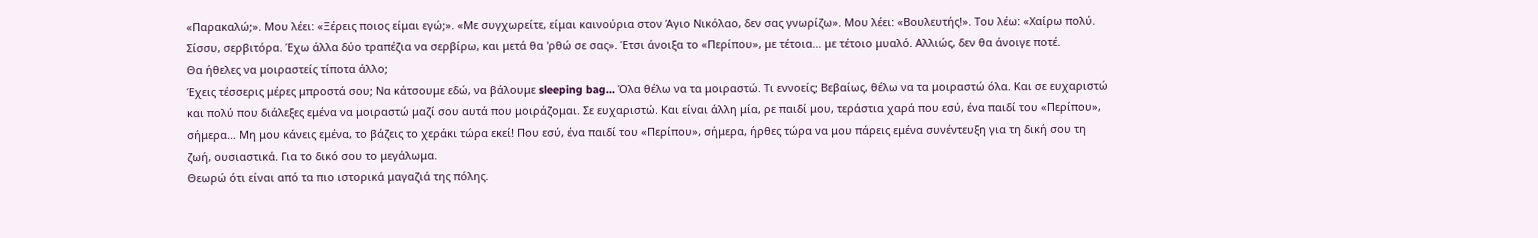«Παρακαλώ;». Μου λέει: «Ξέρεις ποιος είμαι εγώ;». «Με συγχωρείτε, είμαι καινούρια στον Άγιο Νικόλαο, δεν σας γνωρίζω». Μου λέει: «Βουλευτής!». Του λέω: «Χαίρω πολύ. Σίσσυ, σερβιτόρα. Έχω άλλα δύο τραπέζια να σερβίρω, και μετά θα 'ρθώ σε σας». Έτσι άνοιξα το «Περίπου», με τέτοια… με τέτοιο μυαλό. Αλλιώς, δεν θα άνοιγε ποτέ.
Θα ήθελες να μοιραστείς τίποτα άλλο;
Έχεις τέσσερις μέρες μπροστά σου; Να κάτσουμε εδώ, να βάλουμε sleeping bag… Όλα θέλω να τα μοιραστώ. Τι εννοείς; Βεβαίως, θέλω να τα μοιραστώ όλα. Και σε ευχαριστώ και πολύ που διάλεξες εμένα να μοιραστώ μαζί σου αυτά που μοιράζομαι. Σε ευχαριστώ. Και είναι άλλη μία, ρε παιδί μου, τεράστια χαρά που εσύ, ένα παιδί του «Περίπου», σήμερα… Μη μου κάνεις εμένα, το βάζεις το χεράκι τώρα εκεί! Που εσύ, ένα παιδί του «Περίπου», σήμερα, ήρθες τώρα να μου πάρεις εμένα συνέντευξη για τη δική σου τη ζωή, ουσιαστικά. Για το δικό σου το μεγάλωμα.
Θεωρώ ότι είναι από τα πιο ιστορικά μαγαζιά της πόλης.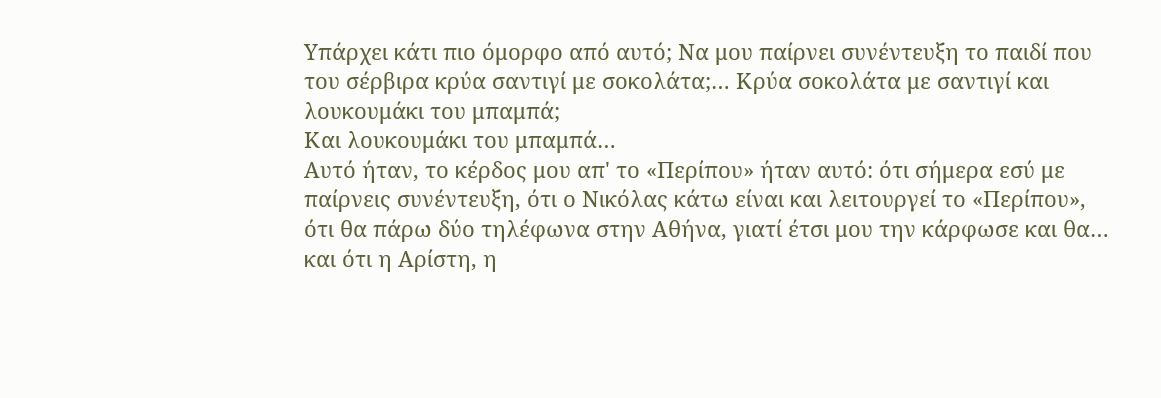Υπάρχει κάτι πιο όμορφο από αυτό; Να μου παίρνει συνέντευξη το παιδί που του σέρβιρα κρύα σαντιγί με σοκολάτα;… Κρύα σοκολάτα με σαντιγί και λουκουμάκι του μπαμπά;
Και λουκουμάκι του μπαμπά…
Αυτό ήταν, το κέρδος μου απ' το «Περίπου» ήταν αυτό: ότι σήμερα εσύ με παίρνεις συνέντευξη, ότι ο Νικόλας κάτω είναι και λειτουργεί το «Περίπου», ότι θα πάρω δύο τηλέφωνα στην Αθήνα, γιατί έτσι μου την κάρφωσε και θα… και ότι η Αρίστη, η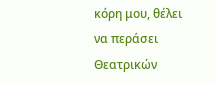κόρη μου, θέλει να περάσει Θεατρικών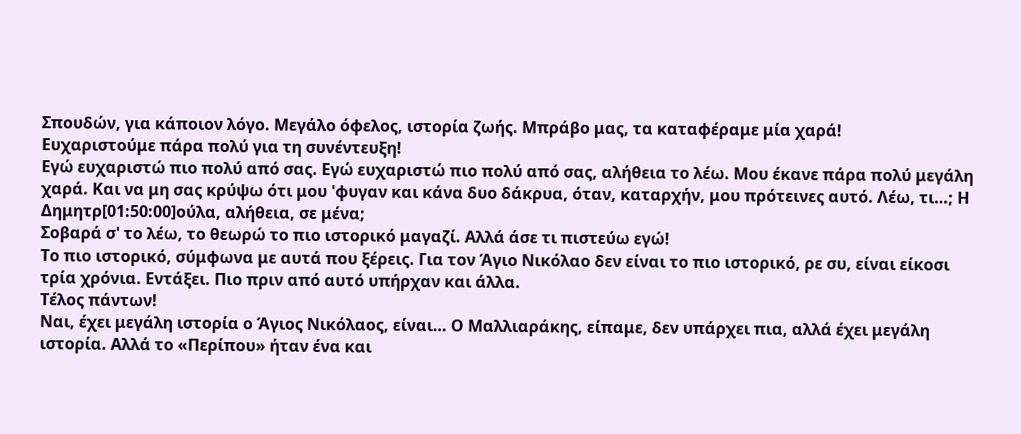Σπουδών, για κάποιον λόγο. Μεγάλο όφελος, ιστορία ζωής. Μπράβο μας, τα καταφέραμε μία χαρά!
Ευχαριστούμε πάρα πολύ για τη συνέντευξη!
Εγώ ευχαριστώ πιο πολύ από σας. Εγώ ευχαριστώ πιο πολύ από σας, αλήθεια το λέω. Μου έκανε πάρα πολύ μεγάλη χαρά. Και να μη σας κρύψω ότι μου 'φυγαν και κάνα δυο δάκρυα, όταν, καταρχήν, μου πρότεινες αυτό. Λέω, τι…; Η Δημητρ[01:50:00]ούλα, αλήθεια, σε μένα;
Σοβαρά σ' το λέω, το θεωρώ το πιο ιστορικό μαγαζί. Αλλά άσε τι πιστεύω εγώ!
Το πιο ιστορικό, σύμφωνα με αυτά που ξέρεις. Για τον Άγιο Νικόλαο δεν είναι το πιο ιστορικό, ρε συ, είναι είκοσι τρία χρόνια. Εντάξει. Πιο πριν από αυτό υπήρχαν και άλλα.
Τέλος πάντων!
Ναι, έχει μεγάλη ιστορία ο Άγιος Νικόλαος, είναι… Ο Μαλλιαράκης, είπαμε, δεν υπάρχει πια, αλλά έχει μεγάλη ιστορία. Αλλά το «Περίπου» ήταν ένα και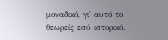μοναδικό, γι' αυτό το θεωρείς εσύ ιστορικό.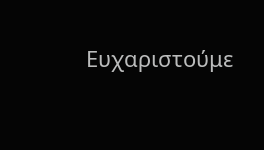Ευχαριστούμε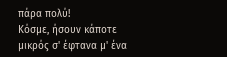πάρα πολύ!
Κόσμε, ήσουν κάποτε μικρός σ' έφτανα μ' ένα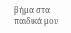βήμα στα παιδικά μου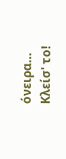όνειρα… Κλείσ' το!